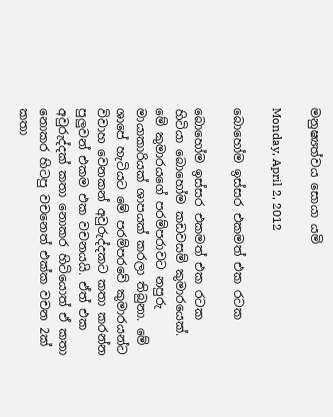මනුෂ්‍යත්වය සොයා යමි

Monday, April 2, 2012

බොහෝම ඉස්සර එකමත් එක රටක

බොහෝම ඉස්සර එකමත් එක රටක හිටියා බොහෝම කඩවසම් කුමාරයෙක්. මේ කුමාරයගේ පරම්පරාවට නපුරු මායාකාරියක් ශාපයක් කරලා තිබුනා. මේ ශාපේ හැටියට මේ පරම්පරවේ කුමාරයන්ට විවාහ වෙනකන් අවුරුද්දකට කතා කරන්න පුලුවන් එකම එක වචනයයි. ඒත් එක අවුරුද්දක් කතා නොකර හිටියොත් ඒ කතා නොකර හිටපු වචනෙත් එක්ක වචන 2ක් කතා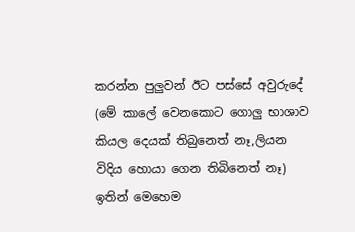කරන්න පුලුවන් ඊට පස්සේ අවුරුදේ (මේ කාලේ වෙනකොට ගොලු භාශාව කියල දෙයක් තිබුනෙත් නෑ,ලියන විදිය හොයා ගෙන තිබිනෙත් නෑ)
ඉතින් මෙහෙම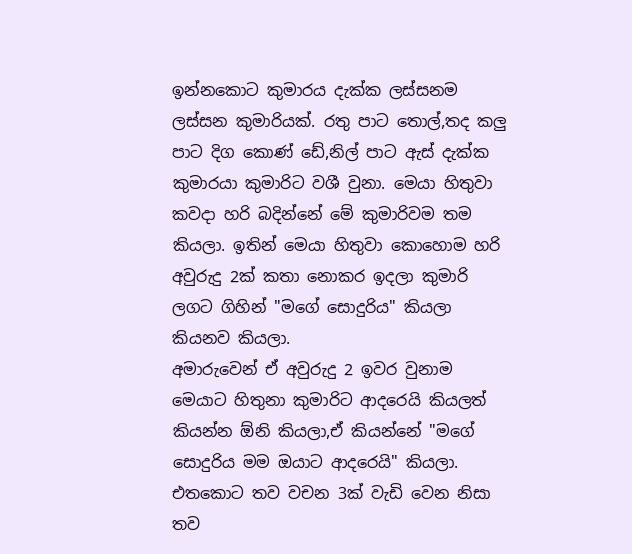ඉන්නකොට කුමාරය දැක්ක ලස්සනම ලස්සන කුමාරියක්. රතු පාට තොල්,තද කලු පාට දිග කොණ් ඩේ,නිල් පාට ඇස් දැක්ක කුමාරයා කුමාරිට වශී වුනා. මෙයා හිතුවා කවදා හරි බදින්නේ මේ කුමාරිවම තම කියලා. ඉතින් මෙයා හිතුවා කොහොම හරි අවුරුදු 2ක් කතා නොකර ඉදලා කුමාරි ලගට ගිහින් "මගේ සොදුරිය" කියලා කියනව කියලා.
අමාරුවෙන් ඒ අවුරුදු 2 ඉවර වුනාම මෙයාට හිතුනා කුමාරිට ආදරෙයි කියලත් කියන්න ඕනි කියලා,ඒ කියන්නේ "මගේ සොදුරිය මම ඔයාට ආදරෙයි" කියලා. එතකොට තව වචන 3ක් වැඩි වෙන නිසා තව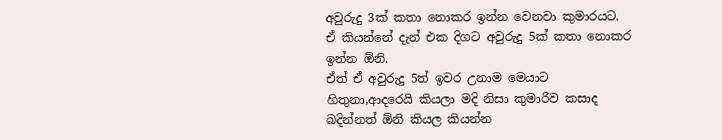අවුරුදු 3ක් කතා නොකර ඉන්න වෙනවා කුමාරයට. ඒ කියන්නේ දැන් එක දිගට අවුරුදු 5ක් කතා නොකර ඉන්න ඕනි.
ඒත් ඒ අවුරුදු 5ත් ඉවර උනාම මෙයාට හිතුනා,ආදරෙයි කියලා මදි නිසා කුමාරිව කසාද බදින්නත් ඕනි කියල කියන්න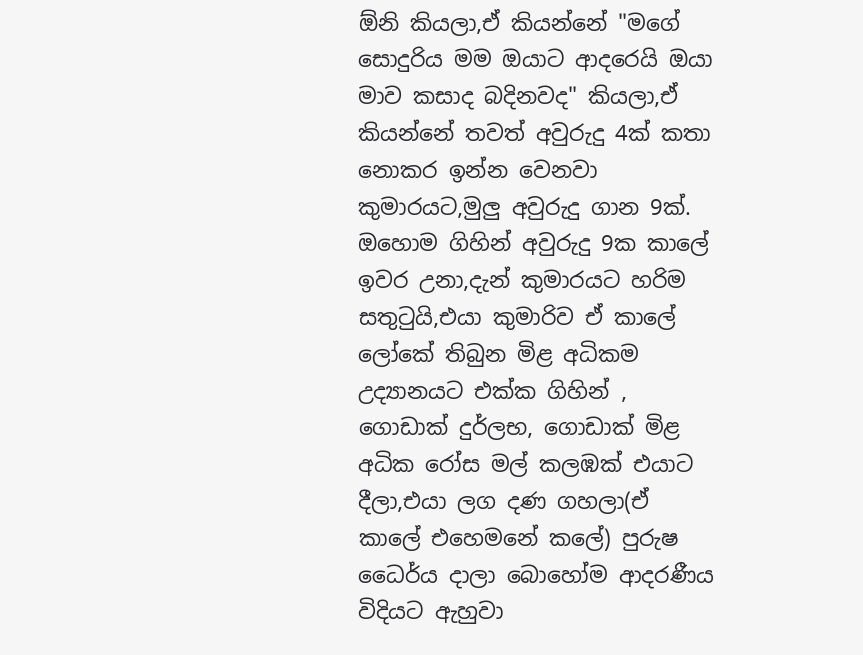ඕනි කියලා,ඒ කියන්නේ "මගේ සොදුරිය මම ඔයාට ආදරෙයි ඔයා මාව කසාද බදිනවද" කියලා,ඒ කියන්නේ තවත් අවුරුදු 4ක් කතා නොකර ඉන්න වෙනවා කුමාරයට,මුලු අවුරුදු ගාන 9ක්.
ඔහොම ගිහින් අවුරුදු 9ක කාලේ ඉවර උනා,දැන් කුමාරයට හරිම සතුටුයි,එයා කුමාරිව ඒ කාලේ ලෝකේ තිබුන මිළ අධිකම උද්‍යානයට එක්ක ගිහින් , ගොඩාක් දුර්ලභ, ගොඩාක් මිළ අධික රෝස මල් කලඹක් එයාට දීලා,එයා ලග දණ ගහලා(ඒ කාලේ එහෙමනේ කලේ) පුරුෂ ධෛර්ය දාලා බොහෝම ආදරණීය විදියට ඇහුවා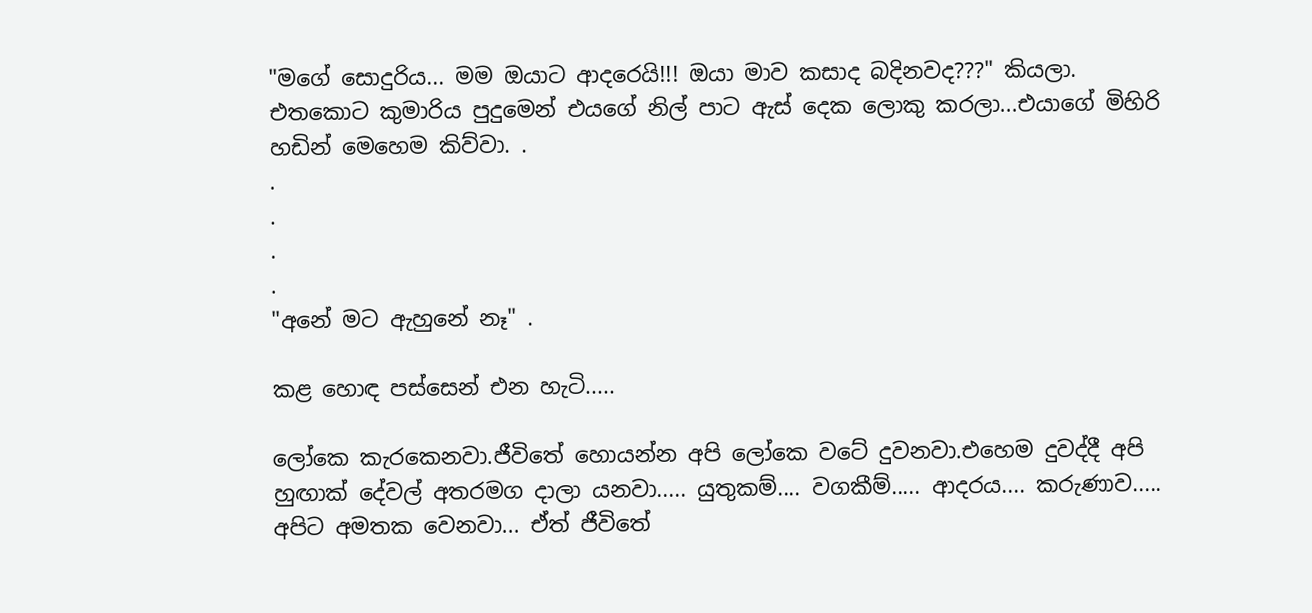"මගේ සොදුරිය... මම ඔයාට ආදරෙයි!!! ඔයා මාව කසාද බදිනවද???" කියලා.
එතකොට කුමාරිය පුදුමෙන් එයගේ නිල් පාට ඇස් දෙක ලොකු කරලා...එයාගේ මිහිරි හඩින් මෙහෙම කිව්වා. .
.
.
.
.
"අනේ මට ඇහුනේ නෑ" .

කළ හොඳ පස්සෙන් එන හැටි.....

ලෝකෙ කැරකෙනවා.ජීවිතේ හොයන්න අපි ලෝකෙ වටේ දුවනවා.එහෙම දුවද්දී අපි හුඟාක් දේවල් අතරමග දාලා යනවා..... යුතුකම්.... වගකීම්..... ආදරය.... කරුණාව..... අපිට අමතක වෙනවා... ඒත් ජීවිතේ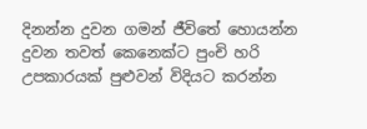දිනන්න දුවන ගමන් ජීවිතේ හොයන්න දුවන තවත් කෙනෙක්ට පුංචි හරි උපකාරයක් පුළුවන් විදියට කරන්න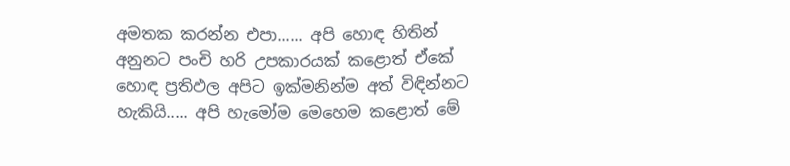අමතක කරන්න එපා...... අපි හොඳ හිතින් අනුනට පංචි හරි උපකාරයක් කළොත් ඒකේ හොඳ ප්‍රතිඵල අපිට ඉක්මනින්ම අත් විඳින්නට හැකියි..... අපි හැමෝම මෙහෙම කළොත් මේ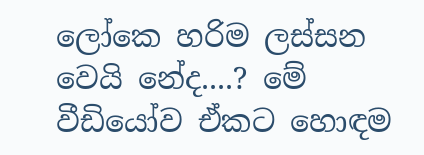ලෝකෙ හරිම ලස්සන වෙයි නේද....? මේ වීඩියෝව ඒකට හොඳම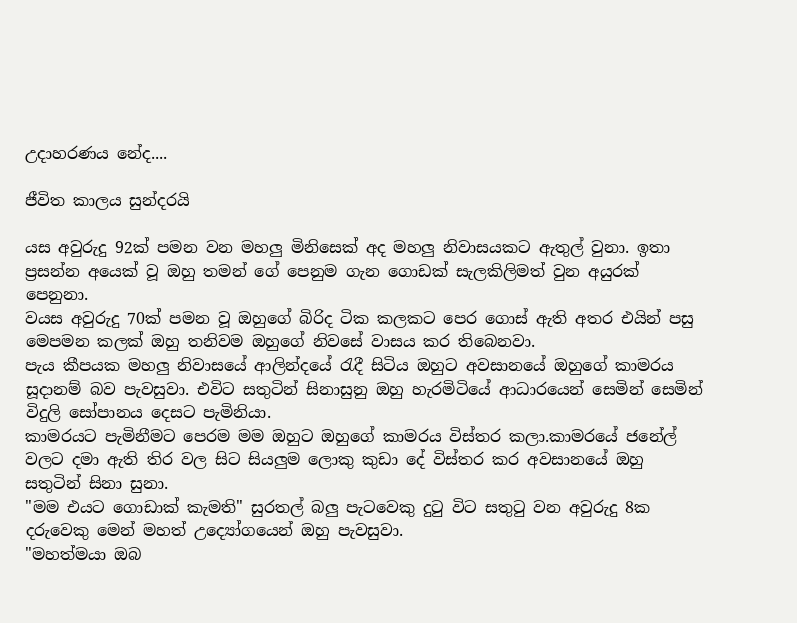උදාහරණය නේද....

ජීවිත කාලය සුන්දරයි

යස අවුරුදු 92ක් පමන වන මහලු මිනිසෙක් අද මහලු නිවාසයකට ඇතුල් වුනා. ඉතා ප්‍රසන්න අයෙක් වූ ඔහු තමන් ගේ පෙනුම ගැන ගොඩක් සැලකිලිමත් වුන අයුරක් පෙනුනා.
වයස අවුරුදු 70ක් පමන වූ ඔහුගේ බිරිද ටික කලකට පෙර ගොස් ඇති අතර එයින් පසු මෙපමන කලක් ඔහු තනිවම ඔහුගේ නිවසේ වාසය කර තිබෙනවා.
පැය කීපයක මහලු නිවාසයේ ආලින්දයේ රැදී සිටිය ඔහුට අවසානයේ ඔහුගේ කාමරය සූදානම් බව පැවසුවා. එවිට සතුටින් සිනාසුනු ඔහු හැරමිටියේ ආධාරයෙන් සෙමින් සෙමින් විදුලි සෝපානය දෙසට පැමිනියා.
කාමරයට පැමිනීමට පෙරම මම ඔහුට ඔහුගේ කාමරය විස්තර කලා.කාමරයේ ජනේල් වලට දමා ඇති තිර වල සිට සියලුම ලොකු කුඩා දේ විස්තර කර අවසානයේ ඔහු සතුටින් සිනා සුනා.
"මම එයට ගොඩාක් කැමති" සුරතල් බලු පැටවෙකු දුටු විට සතුටු වන අවුරුදු 8ක දරුවෙකු මෙන් මහත් උද්‍යෝගයෙන් ඔහු පැවසුවා.
"මහත්මයා ඔබ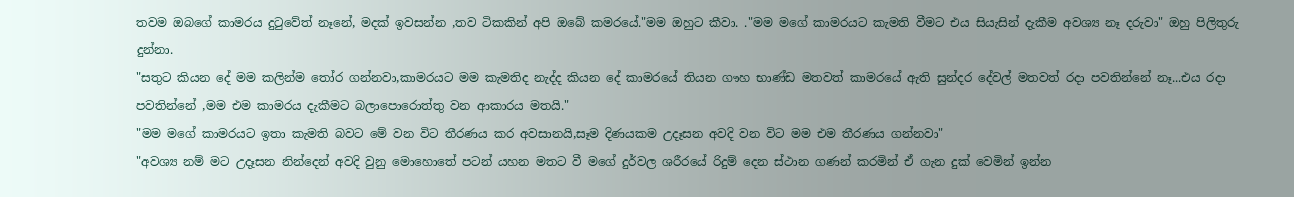තවම ඔබගේ කාමරය දුටුවේත් නෑනේ, මදක් ඉවසන්න ,තව ටිකකින් අපි ඔබේ කමරයේ."මම ඔහුට කීවා. ."මම මගේ කාමරයට කැමති වීමට එය සියැසින් දැකීම අවශ්‍ය නෑ දරුවා" ඔහු පිලිතුරු දුන්නා.
"සතුට කියන දේ මම කලින්ම තෝර ගන්නවා,කාමරයට මම කැමතිද නැද්ද කියන දේ කාමරයේ තියන ගෟහ භාණ්ඩ මතවත් කාමරයේ ඇති සුන්දර දේවල් මතවත් රදා පවතින්නේ නෑ...එය රදා පවතින්නේ ,මම එම කාමරය දැකීමට බලාපොරොත්තු වන ආකාරය මතයි."
"මම මගේ කාමරයට ඉතා කැමති බවට මේ වන විට තීරණය කර අවසානයි,සෑම දිණයකම උදෑසන අවදි වන විට මම එම තීරණය ගන්නවා"
"අවශ්‍ය නම් මට උදෑසන නින්දෙන් අවදි වුනු මොහොතේ පටන් යහන මතට වී මගේ දුර්වල ශරීරයේ රිදුම් දෙන ස්ථාන ගණන් කරමින් ඒ ගැන දුක් වෙමින් ඉන්න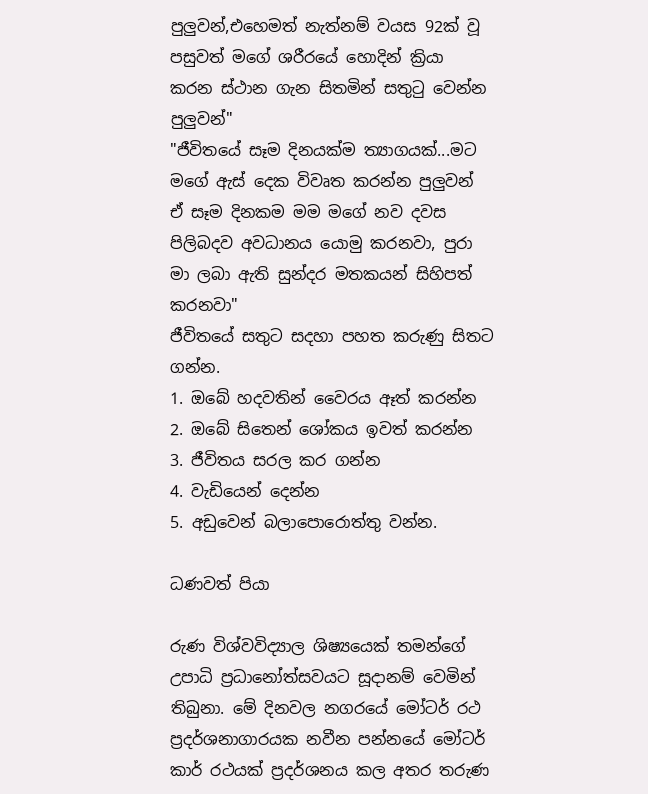පුලුවන්,එහෙමත් නැත්නම් වයස 92ක් වූ පසුවත් මගේ ශරීරයේ හොදින් ක්‍රියා කරන ස්ථාන ගැන සිතමින් සතුටු වෙන්න පුලුවන්"
"ජීවිතයේ සෑම දිනයක්ම ත්‍යාගයක්...මට මගේ ඇස් දෙක විවෘත කරන්න පුලුවන් ඒ සෑම දිනකම මම මගේ නව දවස පිලිබදව අවධානය යොමු කරනවා, පුරා මා ලබා ඇති සුන්දර මතකයන් සිහිපත් කරනවා"
ජීවිතයේ සතුට සදහා පහත කරුණු සිතට ගන්න.
1. ඔබේ හදවතින් වෛරය ඈත් කරන්න
2. ඔබේ සිතෙන් ශෝකය ඉවත් කරන්න
3. ජීවිතය සරල කර ගන්න
4. වැඩියෙන් දෙන්න
5. අඩුවෙන් බලාපොරොත්තු වන්න.

ධණවත් පියා

රුණ විශ්වවිද්‍යාල ශිෂ්‍යයෙක් තමන්ගේ උපාධි ප්‍රධානෝත්සවයට සූදානම් වෙමින් තිබුනා. මේ දිනවල නගරයේ මෝටර් රථ ප්‍රදර්ශනාගාරයක නවීන පන්නයේ මෝටර් කාර් රථයක් ප්‍රදර්ශනය කල අතර තරුණ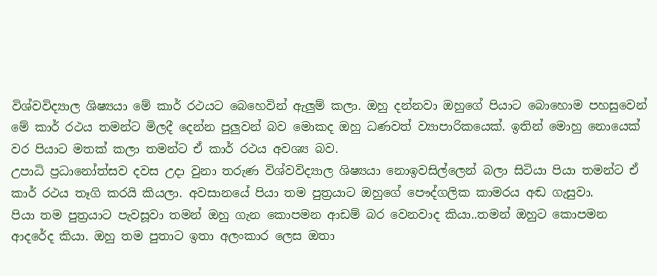විශ්වවිද්‍යාල ශිෂ්‍යයා මේ කාර් රථයට බෙහෙවින් ඇලුම් කලා. ඔහු දන්නවා ඔහුගේ පියාට බොහොම පහසුවෙන් මේ කාර් රථය තමන්ට මිලදී දෙන්න පුලුවන් බව මොකද ඔහු ධණවත් ව්‍යාපාරිකයෙක්. ඉතින් මොහු නොයෙක් වර පියාට මතක් කලා තමන්ට ඒ කාර් රථය අවශ්‍ය බව.
උපාධි ප්‍රධානෝත්සව දවස උදා වුනා තරුණ විශ්වවිද්‍යාල ශිෂ්‍යයා නොඉවසිල්ලෙන් බලා සිටියා පියා තමන්ට ඒ කාර් රථය තෑගි කරයි කියලා. අවසානයේ පියා තම පුත්‍රයාට ඔහුගේ පෞද්ගලික කාමරය අඬ ගැසුවා.
පියා තම පුත්‍රයාට පැවසූවා තමන් ඔහු ගැන කොපමන ආඩම් බර වෙනවාද කියා..තමන් ඔහුට කොපමන ආදරේද කියා. ඔහු තම පුතාට ඉතා අලංකාර ලෙස ඔතා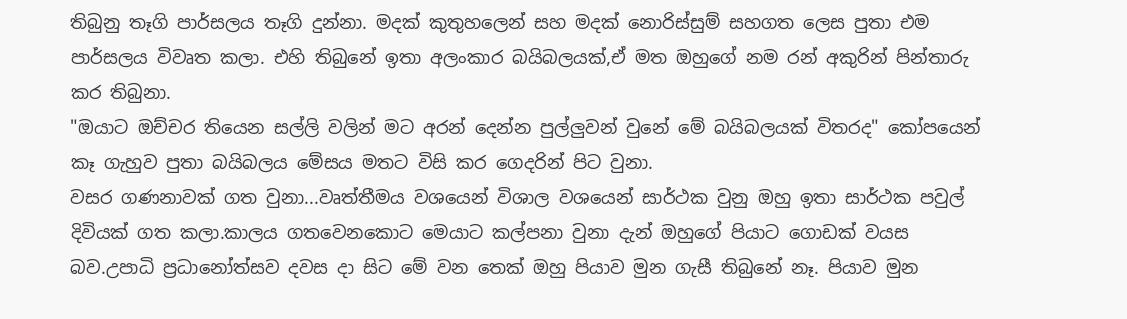තිබුනු තෑගි පාර්සලය තෑගි දුන්නා. මදක් කුතුහලෙන් සහ මදක් නොරිස්සුම් සහගත ලෙස පුතා එම පාර්සලය විවෘත කලා. එහි තිබුනේ ඉතා අලංකාර බයිබලයක්,ඒ මත ඔහුගේ නම රන් අකුරින් පින්තාරු කර තිබුනා.
"ඔයාට ඔච්චර තියෙන සල්ලි වලින් මට අරන් දෙන්න පුල්ලුවන් වුනේ මේ බයිබලයක් විතරද" කෝපයෙන් කෑ ගැහුව පුතා බයිබලය මේසය මතට විසි කර ගෙදරින් පිට වුනා.
වසර ගණනාවක් ගත වුනා...වෘත්තීමය වශයෙන් විශාල වශයෙන් සාර්ථක වුනු ඔහු ඉතා සාර්ථක පවුල් දිවියක් ගත කලා.කාලය ගතවෙනකොට මෙයාට කල්පනා වුනා දැන් ඔහුගේ පියාට ගොඩක් වයස බව.උපාධි ප්‍රධානෝත්සව දවස දා සිට මේ වන තෙක් ඔහු පියාව මුන ගැසී තිබුනේ නෑ. පියාව මුන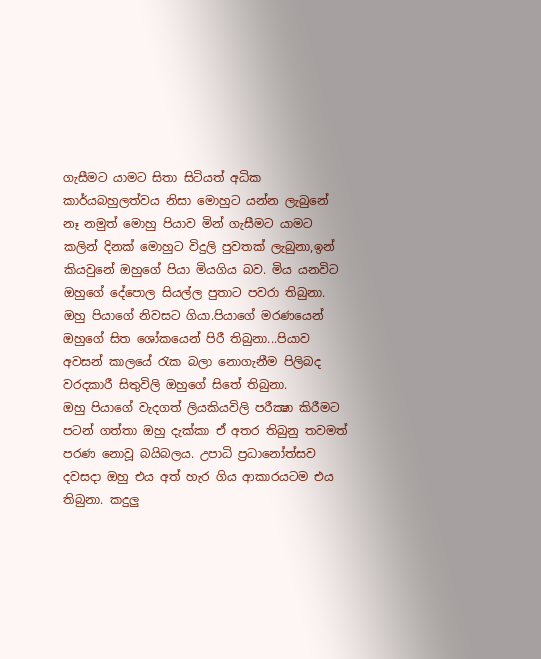ගැසීමට යාමට සිතා සිටියත් අධික කාර්යබහුලත්වය නිසා මොහුට යන්න ලැබුනේ නෑ නමුත් මොහු පියාව මින් ගැසීමට යාමට කලින් දිනක් මොහුට විදුලි පුවතක් ලැබුනා,ඉන් කියවුනේ ඔහුගේ පියා මියගිය බව. මිය යනවිට ඔහුගේ දේපොල සියල්ල පුතාට පවරා තිබුනා.
ඔහු පියාගේ නිවසට ගියා.පියාගේ මරණයෙන් ඔහුගේ සිත ශෝකයෙන් පිරී තිබුනා...පියාව අවසන් කාලයේ රැක බලා නොගැනීම පිලිබද වරදකාරී සිතුවිලි ඔහුගේ සිතේ තිබුනා.
ඔහු පියාගේ වැදගත් ලියකියවිලි පරීක්‍ෂා කිරීමට පටන් ගත්තා ඔහු දැක්කා ඒ අතර තිබුනු තවමත් පරණ නොවූ බයිබලය. උපාධි ප්‍රධානෝත්සව දවසදා ඔහු එය අත් හැර ගිය ආකාරයටම එය තිබුනා. කදුලු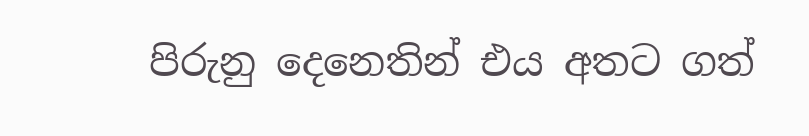පිරුනු දෙනෙතින් එය අතට ගත්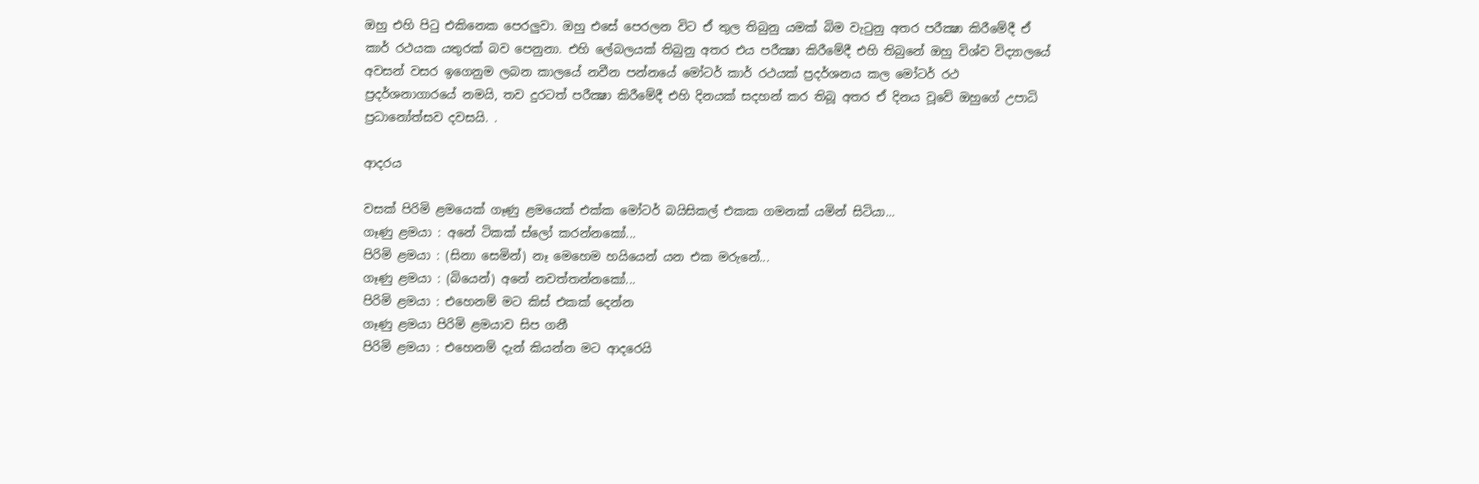ඔහු එහි පිටු එකිනෙක පෙරලුවා. ඔහු එසේ පෙරලන විට ඒ තුල තිබුනු යමක් බිම වැටුනු අතර පරීක්‍ෂා කිරීමේදී ඒ කාර් රථයක යතුරක් බව පෙනුනා. එහි ලේබලයක් තිබුනු අතර එය පරීක්‍ෂා කිරීමේදී එහි තිබුනේ ඔහු විශ්ව විද්‍යාලයේ අවසන් වසර ඉගෙනුම ලබන කාලයේ නවීන පන්නයේ මෝටර් කාර් රථයක් ප්‍රදර්ශනය කල මෝටර් රථ ප්‍රදර්ශනාගාරයේ නමයි, තව දුරටත් පරීක්‍ෂා කිරීමේදී එහි දිනයක් සදහන් කර තිබූ අතර ඒ දිනය වූවේ ඔහුගේ උපාධි ප්‍රධානෝත්සව දවසයි. .

ආදරය

වසක් පිරිමි ළමයෙක් ගෑණු ළමයෙක් එක්ක මෝටර් බයිසිකල් එකක ගමනක් යමින් සිටියා...
ගෑණු ළමයා : අනේ ටිකක් ස්ලෝ කරන්නකෝ...
පිරිමි ළමයා : (සිනා සෙමින්) නෑ මෙහෙම හයියෙන් යන එක මරුනේ...
ගෑණු ළමයා : (බියෙන්) අනේ නවත්තන්නකෝ...
පිරිමි ළමයා : එහෙනම් මට කිස් එකක් දෙන්න
ගෑණු ළමයා පිරිමි ළමයාව සිප ගනී
පිරිමි ළමයා : එහෙනම් දැන් කියන්න මට ආදරෙයි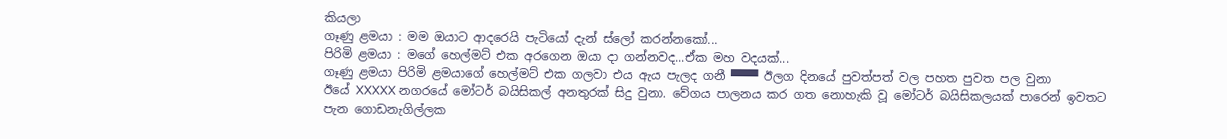කියලා
ගෑණු ළමයා : මම ඔයාට ආදරෙයි පැටියෝ දැන් ස්ලෝ කරන්නකෝ...
පිරිමි ළමයා : මගේ හෙල්මට් එක අරගෙන ඔයා දා ගන්නවද...ඒක මහ වදයක්...
ගෑණු ළමයා පිරිමි ළමයාගේ හෙල්මට් එක ගලවා එය ඇය පැලද ගනී ▀▀▀ ඊලග දිනයේ පුවත්පත් වල පහත පුවත පල වුනා
ඊයේ XXXXX නගරයේ මෝටර් බයිසිකල් අනතුරක් සිදු වුනා. වේගය පාලනය කර ගත නොහැකි වූ මෝටර් බයිසිකලයක් පාරෙන් ඉවතට පැන ගොඩනැගිල්ලක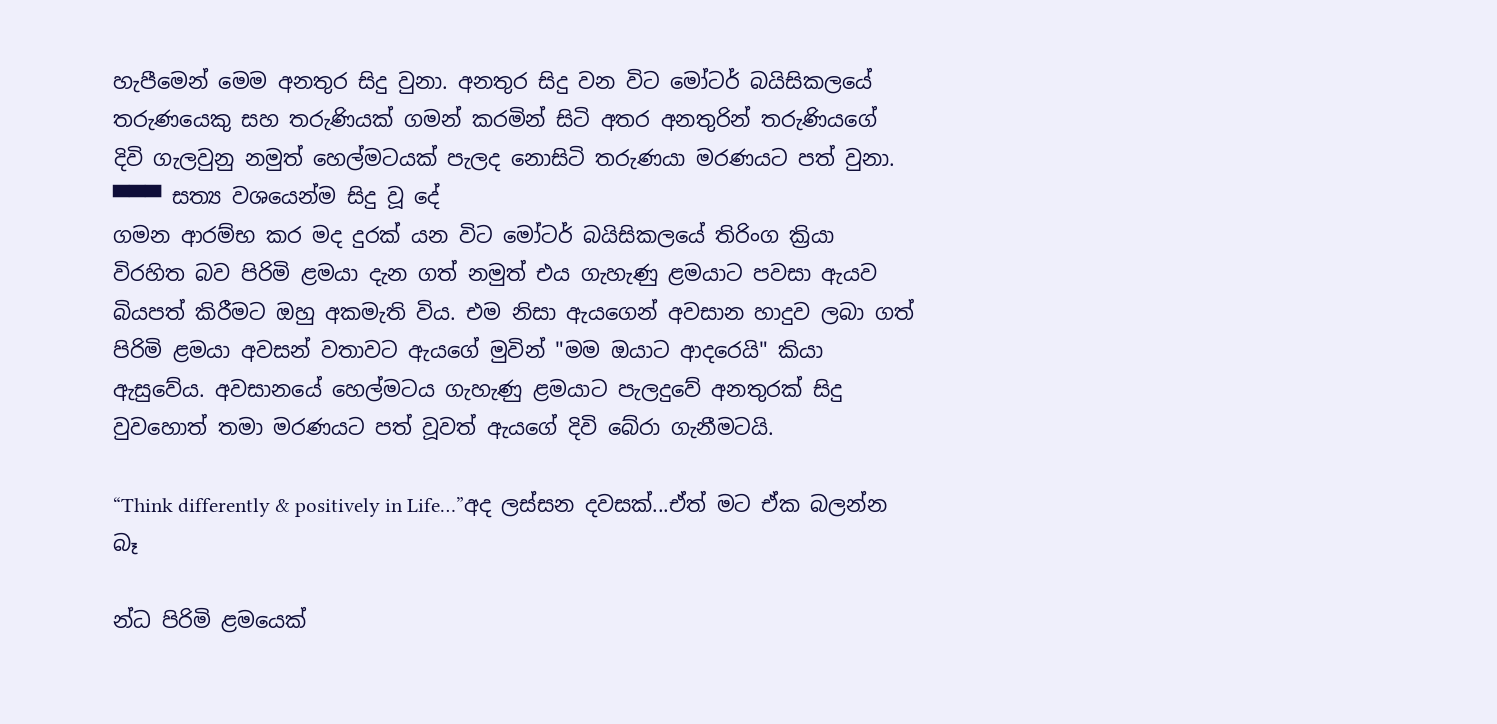හැපීමෙන් මෙම අනතුර සිදු වුනා. අනතුර සිදු වන විට මෝටර් බයිසිකලයේ තරුණයෙකු සහ තරුණියක් ගමන් කරමින් සිටි අතර අනතුරින් තරුණියගේ දිවි ගැලවුනු නමුත් හෙල්මටයක් පැලද නොසිටි තරුණයා මරණයට පත් වුනා. ▀▀▀ සත්‍ය වශයෙන්ම සිදු වූ දේ
ගමන ආරම්භ කර මද දුරක් යන විට මෝටර් බයිසිකලයේ තිරිංග ක්‍රියා විරහිත බව පිරිමි ළමයා දැන ගත් නමුත් එය ගැහැණු ළමයාට පවසා ඇයව බියපත් කිරීමට ඔහු අකමැති විය. එම නිසා ඇයගෙන් අවසාන හාදුව ලබා ගත් පිරිමි ළමයා අවසන් වතාවට ඇයගේ මුවින් "මම ඔයාට ආදරෙයි" කියා ඇසුවේය. අවසානයේ හෙල්මටය ගැහැණු ළමයාට පැලදුවේ අනතුරක් සිදු වුවහොත් තමා මරණයට පත් වූවත් ඇයගේ දිවි බේරා ගැනීමටයි.

“Think differently & positively in Life…”අද ලස්සන දවසක්...ඒත් මට ඒක බලන්න බෑ

න්ධ පිරිමි ළමයෙක්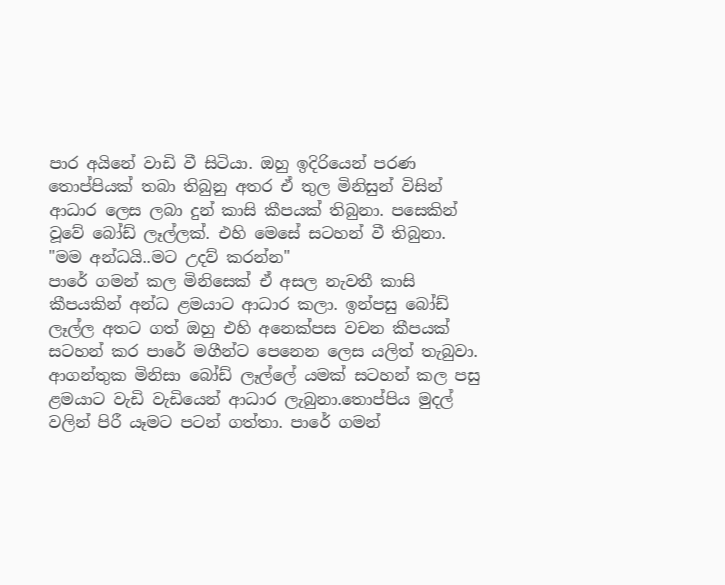පාර අයිනේ වාඩි වී සිටියා. ඔහු ඉදිරියෙන් පරණ තොප්පියක් තබා තිබුනු අතර ඒ තුල මිනිසුන් විසින් ආධාර ලෙස ලබා දුන් කාසි කීපයක් තිබුනා. පසෙකින් වූවේ බෝඩ් ලෑල්ලක්. එහි මෙසේ සටහන් වී තිබුනා.
"මම අන්ධයි..මට උදව් කරන්න"
පාරේ ගමන් කල මිනිසෙක් ඒ අසල නැවතී කාසි කීපයකින් අන්ධ ළමයාට ආධාර කලා. ඉන්පසු බෝඩ් ලෑල්ල අතට ගත් ඔහු එහි අනෙක්පස වචන කීපයක් සටහන් කර පාරේ මගීන්ට පෙනෙන ලෙස යලිත් තැබුවා.
ආගන්තුක මිනිසා බෝඩ් ලෑල්ලේ යමක් සටහන් කල පසු ළමයාට වැඩි වැඩියෙන් ආධාර ලැබුනා.තොප්පිය මුදල් වලින් පිරී යෑමට පටන් ගත්තා. පාරේ ගමන්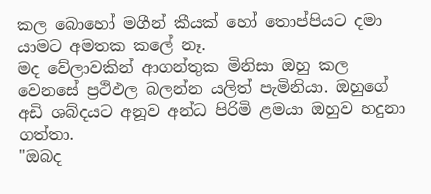කල බොහෝ මගීන් කීයක් හෝ තොප්පියට දමා යාමට අමතක කලේ නෑ.
මද වේලාවකින් ආගන්තුක මිනිසා ඔහු කල වෙනසේ ප්‍රථිඵල බලන්න යලිත් පැමිනියා. ඔහුගේ අඩි ශබ්දයට අනූව අන්ධ පිරිමි ළමයා ඔහුව හදුනා ගත්තා.
"ඔබද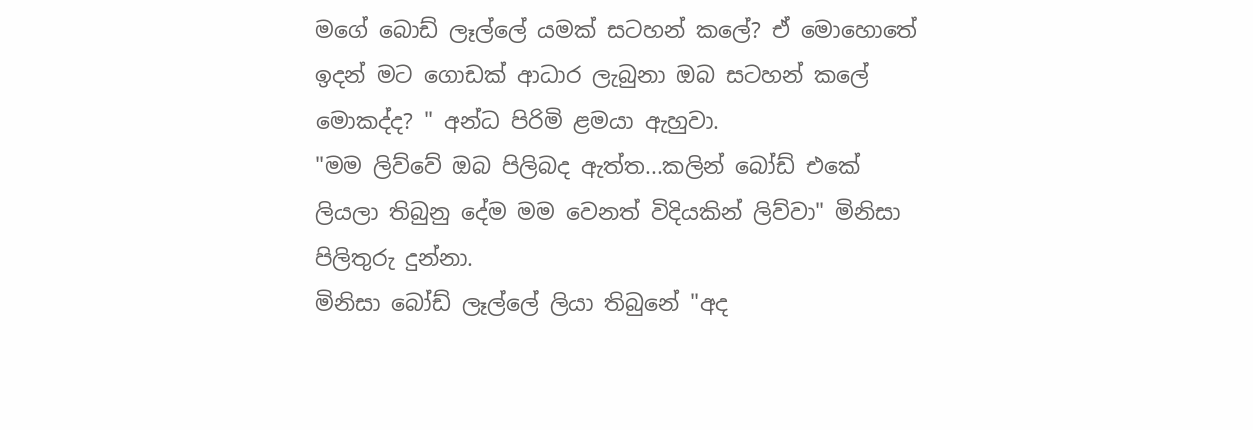මගේ බොඩ් ලෑල්ලේ යමක් සටහන් කලේ? ඒ මොහොතේ ඉදන් මට ගොඩක් ආධාර ලැබුනා ඔබ සටහන් කලේ මොකද්ද? " අන්ධ පිරිමි ළමයා ඇහුවා.
"මම ලිව්වේ ඔබ පිලිබද ඇත්ත...කලින් බෝඩ් එකේ ලියලා තිබුනු දේම මම වෙනත් විදියකින් ලිව්වා" මිනිසා පිලිතුරු දුන්නා.
මිනිසා බෝඩ් ලෑල්ලේ ලියා තිබුනේ "අද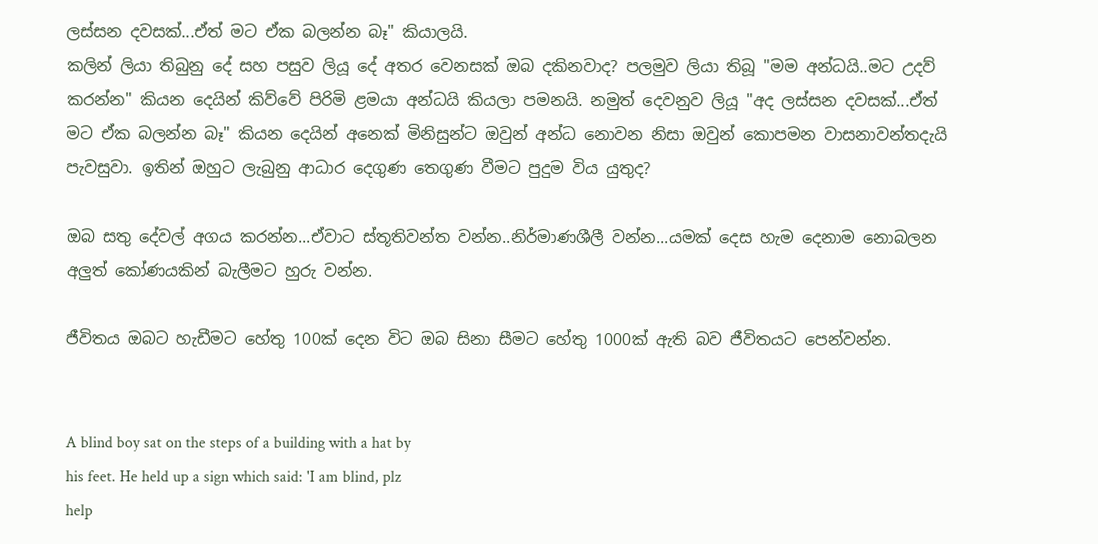ලස්සන දවසක්...ඒත් මට ඒක බලන්න බෑ" කියාලයි.
කලින් ලියා තිබුනු දේ සහ පසුව ලියූ දේ අතර වෙනසක් ඔබ දකිනවාද? පලමුව ලියා තිබූ "මම අන්ධයි..මට උදව් කරන්න" කියන දෙයින් කිව්වේ පිරිමි ළමයා අන්ධයි කියලා පමනයි. නමුත් දෙවනුව ලියූ "අද ලස්සන දවසක්...ඒත් මට ඒක බලන්න බෑ" කියන දෙයින් අනෙක් මිනිසුන්ට ඔවුන් අන්ධ නොවන නිසා ඔවුන් කොපමන වාසනාවන්තදැයි පැවසුවා. ඉතින් ඔහුට ලැබුනු ආධාර දෙගුණ තෙගුණ වීමට පුදුම විය යුතුද?

ඔබ සතු දේවල් අගය කරන්න...ඒවාට ස්තූතිවන්ත වන්න..නිර්මාණශීලී වන්න...යමක් දෙස හැම දෙනාම නොබලන අලුත් කෝණයකින් බැලීමට හුරු වන්න.

ජීවිතය ඔබට හැඩීමට හේතු 100ක් දෙන විට ඔබ සිනා සීමට හේතු 1000ක් ඇති බව ජීවිතයට පෙන්වන්න.


A blind boy sat on the steps of a building with a hat by
his feet. He held up a sign which said: 'I am blind, plz
help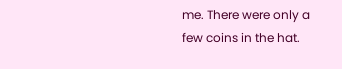me. There were only a few coins in the hat.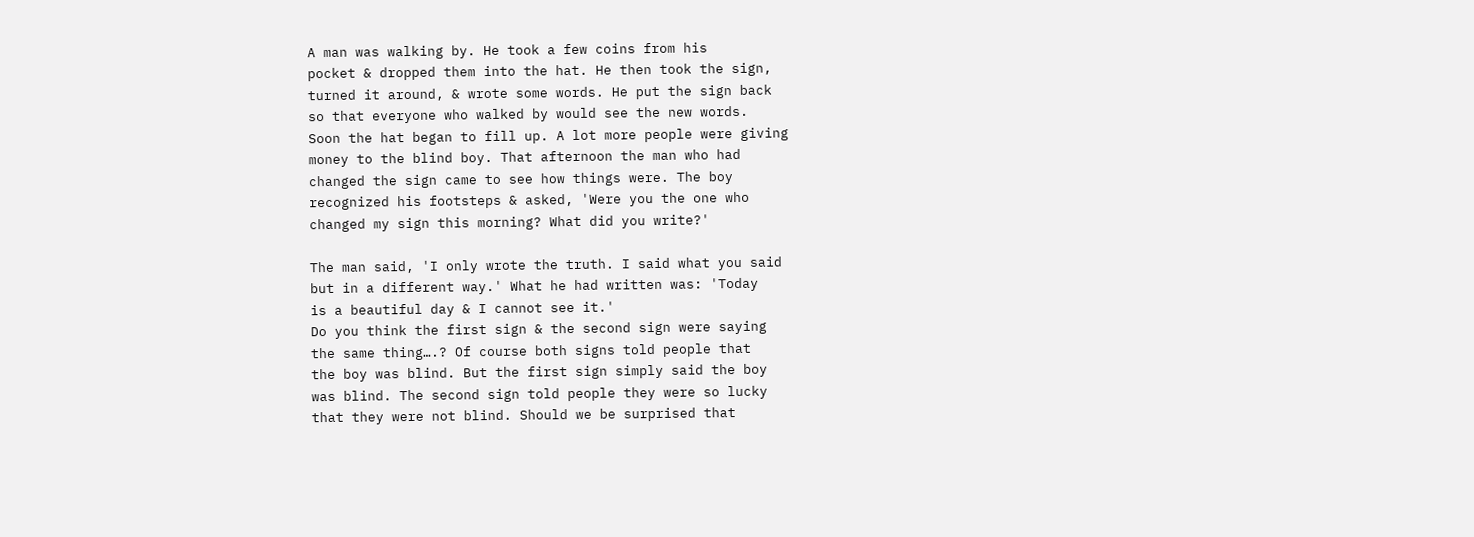A man was walking by. He took a few coins from his
pocket & dropped them into the hat. He then took the sign,
turned it around, & wrote some words. He put the sign back
so that everyone who walked by would see the new words.
Soon the hat began to fill up. A lot more people were giving
money to the blind boy. That afternoon the man who had
changed the sign came to see how things were. The boy
recognized his footsteps & asked, 'Were you the one who
changed my sign this morning? What did you write?'

The man said, 'I only wrote the truth. I said what you said
but in a different way.' What he had written was: 'Today
is a beautiful day & I cannot see it.'
Do you think the first sign & the second sign were saying
the same thing….? Of course both signs told people that
the boy was blind. But the first sign simply said the boy
was blind. The second sign told people they were so lucky
that they were not blind. Should we be surprised that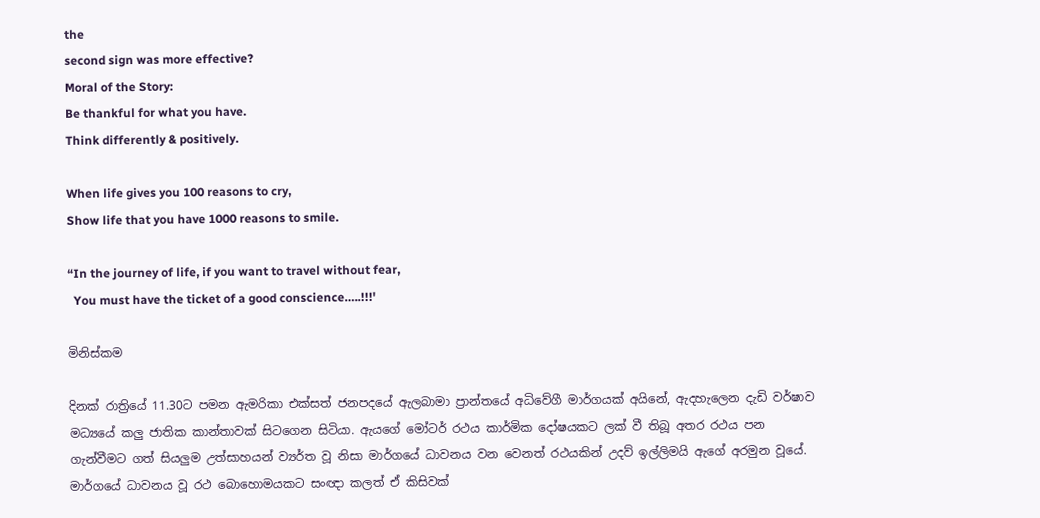the
second sign was more effective?
Moral of the Story:
Be thankful for what you have.
Think differently & positively.

When life gives you 100 reasons to cry,
Show life that you have 1000 reasons to smile.

“In the journey of life, if you want to travel without fear,
  You must have the ticket of a good conscience…..!!!'

මිනිස්කම

දිනක් රාත්‍රියේ 11.30ට පමන ඇමරිකා එක්සත් ජනපදයේ ඇලබාමා ප්‍රාන්තයේ අධිවේගී මාර්ගයක් අයිනේ, ඇදහැලෙන දැඩි වර්ෂාව මධ්‍යයේ කලු ජාතික කාන්තාවක් සිටගෙන සිටියා. ඇයගේ මෝටර් රථය කාර්මික දෝෂයකට ලක් වී තිබූ අතර රථය පන ගැන්වීමට ගත් සියලුම උත්සාහයන් ව්‍යර්ත වූ නිසා මාර්ගයේ ධාවනය වන වෙනත් රථයකින් උදව් ඉල්ලිමයි ඇගේ අරමුන වූයේ.
මාර්ගයේ ධාවනය වූ රථ බොහොමයකට සංඥා කලත් ඒ කිසිවක්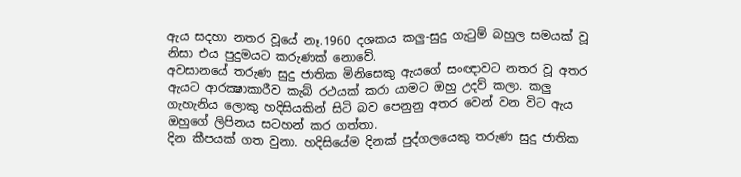ඇය සදහා නතර වූයේ නෑ.1960 දශකය කලු-සුදු ගැටුම් බහුල සමයක් වූ නිසා එය පුදුමයට කරුණක් නොවේ.
අවසානයේ තරුණ සුදු ජාතික මිනිසෙකු ඇයගේ සංඥාවට නතර වූ අතර ඇයට ආරක්‍ෂාකාරීව කැබ් රථයක් කරා යාමට ඔහු උදව් කලා. කලු ගැහැනිය ලොකු හදිසියකින් සිටි බව පෙනුනු අතර වෙන් වන විට ඇය ඔහුගේ ලිපිනය සටහන් කර ගත්තා.
දින කීපයක් ගත වුනා. හදිසියේම දිනක් පුද්ගලයෙකු තරුණ සුදු ජාතික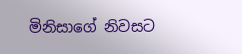මිනිසාගේ නිවසට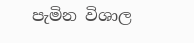පැමින විශාල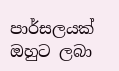පාර්සලයක් ඔහුට ලබා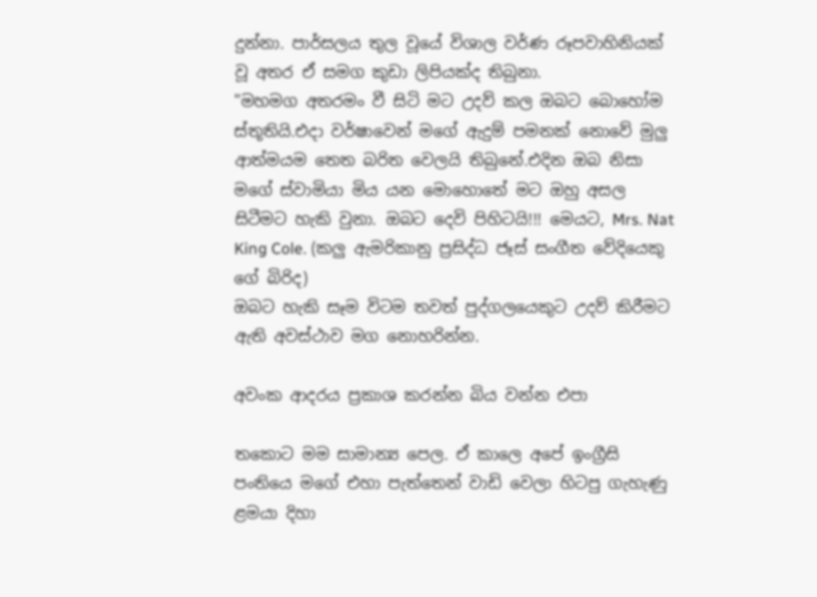දුන්නා. පාර්සලය තුල වූයේ විශාල වර්ණ රූපවාහිනියක් වූ අතර ඒ සමග කුඩා ලිපියක්ද තිබුනා.
"මහමග අතරමං වී සිටි මට උදව් කල ඔබට බොහෝම ස්තූතියි.එදා වර්ෂාවෙන් මගේ ඇදුම් පමනක් නොවේ මුලු ආත්මයම තෙත බරිත වෙලයි තිබුනේ.එදින ඔබ නිසා මගේ ස්වාමියා මිය යන මොහොතේ මට ඔහු අසල සිටීමට හැකි වුනා. ඔබට දෙවි පිහිටයි!!! මෙයට, Mrs. Nat King Cole. (කලු ඇමරිකානු ප්‍රසිද්ධ ජෑස් සංගීත වේදියෙකු ගේ බිරිද)
ඔබට හැකි සෑම විටම තවත් පුද්ගලයෙකුට උදව් කිරීමට ඇති අවස්ථාව මග නොහරින්න.

අවංක ආදරය ප්‍රකාශ කරන්න බිය වන්න එපා

තකොට මම සාමාන්‍ය පෙල. ඒ කාලෙ අපේ ඉංග්‍රීසි පංතියෙ මගේ එහා පැත්තෙන් වාඩි වෙලා හිටපු ගැහැණු ළමයා දිහා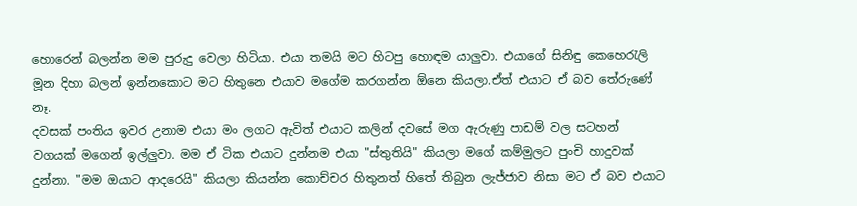හොරෙන් බලන්න මම පුරුදු වෙලා හිටියා. එයා තමයි මට හිටපු හොඳම යාලුවා. එයාගේ සිනිඳු කෙහෙරැලි මූන දිහා බලන් ඉන්නකොට මට හිතුනෙ එයාව මගේම කරගන්න ඕනෙ කියලා.ඒත් එයාට ඒ බව තේරුණේ නෑ.
දවසක් පංතිය ඉවර උනාම එයා මං ලගට ඇවිත් එයාට කලින් දවසේ මග ඇරුණු පාඩම් වල සටහන් වගයක් මගෙන් ඉල්ලුවා. මම ඒ ටික එයාට දුන්නම එයා "ස්තුතියි" කියලා මගේ කම්මුලට පුංචි හාදුවක් දුන්නා. "මම ඔයාට ආදරෙයි" කියලා කියන්න කොච්චර හිතුනත් හිතේ තිබුන ලැජ්ජාව නිසා මට ඒ බව එයාට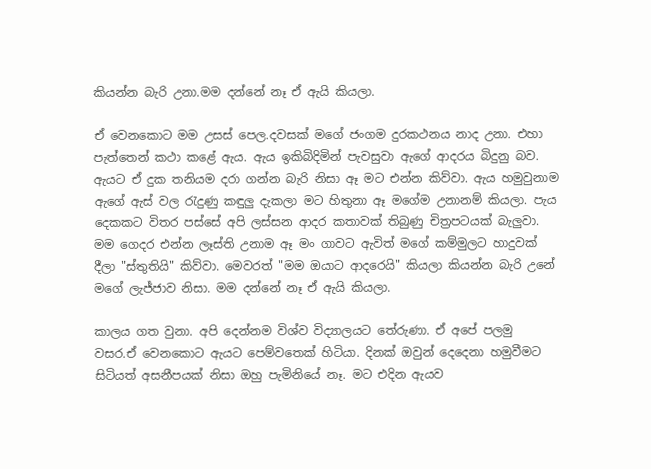කියන්න බැරි උනා.මම දන්නේ නෑ ඒ ඇයි කියලා.

ඒ වෙනකොට මම උසස් පෙල.දවසක් මගේ ජංගම දුරකථනය නාද උනා. එහා පැත්තෙන් කථා කළේ ඇය. ඇය ඉකිබිදිමින් පැවසුවා ඇගේ ආදරය බිදුනු බව. ඇයට ඒ දුක තනියම දරා ගන්න බැරි නිසා ඈ මට එන්න කිව්වා. ඇය හමුවුනාම ඇගේ ඇස් වල රැදුණු කඳුලු දැකලා මට හිතුනා ඈ මගේම උනානම් කියලා. පැය දෙකකට විතර පස්සේ අපි ලස්සන ආදර කතාවක් තිබුණු චිත්‍රපටයක් බැලුවා. මම ගෙදර එන්න ලෑස්ති උනාම ඈ මං ගාවට ඇවිත් මගේ කම්මුලට හාදුවක් දීලා "ස්තුතියි" කිව්වා. මෙවරත් "මම ඔයාට ආදරෙයි" කියලා කියන්න බැරි උනේ මගේ ලැජ්ජාව නිසා. මම දන්නේ නෑ ඒ ඇයි කියලා.

කාලය ගත වුනා. අපි දෙන්නම විශ්ව විද්‍යාලයට තේරුණා. ඒ අපේ පලමු වසර.ඒ වෙනකොට ඇයට පෙම්වතෙක් හිටියා. දිනක් ඔවුන් දෙදෙනා හමුවීමට සිටියත් අසනීපයක් නිසා ඔහු පැමිනියේ නෑ. මට එදින ඇයව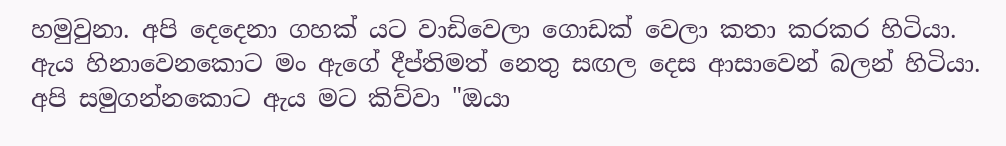හමුවුනා. අපි දෙදෙනා ගහක් යට වාඩිවෙලා ගොඩක් වෙලා කතා කරකර හිටියා. ඇය හිනාවෙනකොට මං ඇගේ දීප්තිමත් නෙතු සඟල දෙස ආසාවෙන් බලන් හිටියා. අපි සමුගන්නකොට ඇය මට කිව්වා "ඔයා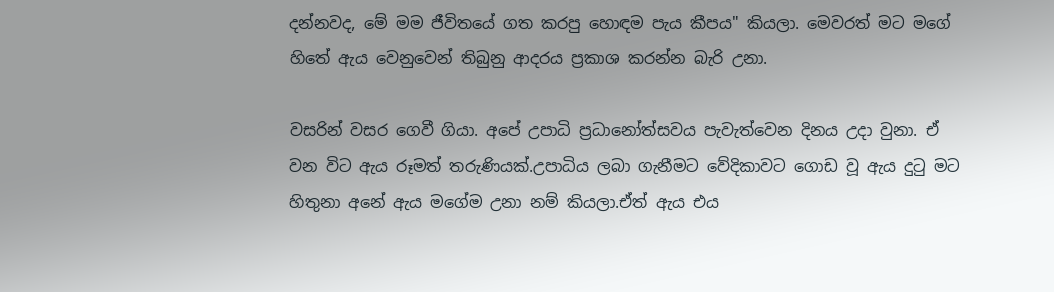දන්නවද, මේ මම ජීවිතයේ ගත කරපු හොඳම පැය කීපය" කියලා. මෙවරත් මට මගේ හිතේ ඇය වෙනුවෙන් තිබුනු ආදරය ප්‍රකාශ කරන්න බැරි උනා.

වසරින් වසර ගෙවී ගියා. අපේ උපාධි ප්‍රධානෝත්සවය පැවැත්වෙන දිනය උදා වුනා. ඒ වන විට ඇය රූමත් තරුණියක්.උපාධිය ලබා ගැනීමට වේදිකාවට ගොඩ වූ ඇය දුටු මට හිතුනා අනේ ඇය මගේම උනා නම් කියලා.ඒත් ඇය එය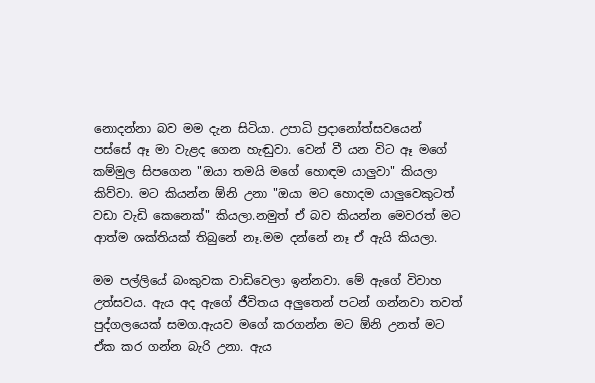නොදන්නා බව මම දැන සිටියා. උපාධි ප්‍රදානෝත්සවයෙන් පස්සේ ඈ මා වැළද ගෙන හැඬුවා. වෙන් වී යන විට ඈ මගේ කම්මුල සිපගෙන "ඔයා තමයි මගේ හොඳම යාලුවා" කියලා කිව්වා. මට කියන්න ඕනි උනා "ඔයා මට හොදම යාලුවෙකුටත් වඩා වැඩි කෙනෙක්" කියලා.නමුත් ඒ බව කියන්න මෙවරත් මට ආත්ම ශක්තියක් තිබුනේ නෑ.මම දන්නේ නෑ ඒ ඇයි කියලා.

මම පල්ලියේ බංකුවක වාඩිවෙලා ඉන්නවා. මේ ඇගේ විවාහ උත්සවය. ඇය අද ඇගේ ජීවිතය අලුතෙන් පටන් ගන්නවා තවත් පුද්ගලයෙක් සමග.ඇයව මගේ කරගන්න මට ඕනි උනත් මට ඒක කර ගන්න බැරි උනා. ඇය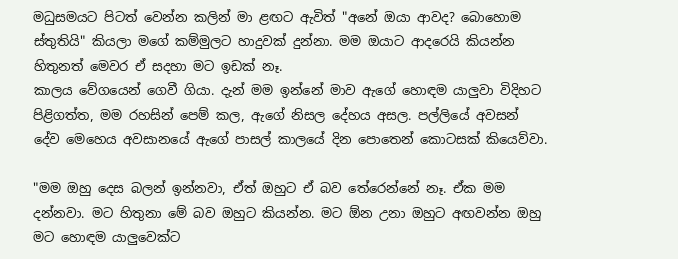මධුසමයට පිටත් වෙන්න කලින් මා ළඟට ඇවිත් "අනේ ඔයා ආවද? බොහොම ස්තුතියි" කියලා මගේ කම්මුලට හාදුවක් දුන්නා. මම ඔයාට ආදරෙයි කියන්න හිතුනත් මෙවර ඒ සදහා මට ඉඩක් නෑ.
කාලය වේගයෙන් ගෙවී ගියා. දැන් මම ඉන්නේ මාව ඇගේ හොඳම යාලුවා විදිහට පිළිගත්ත, මම රහසින් පෙම් කල, ඇගේ නිසල දේහය අසල. පල්ලියේ අවසන් දේව මෙහෙය අවසානයේ ඇගේ පාසල් කාලයේ දින පොතෙන් කොටසක් කියෙව්වා.

"මම ඔහු දෙස බලන් ඉන්නවා, ඒත් ඔහුට ඒ බව තේරෙන්නේ නෑ. ඒක මම දන්නවා. මට හිතුනා මේ බව ඔහුට කියන්න. මට ඕන උනා ඔහුට අඟවන්න ඔහු මට හොඳම යාලුවෙක්ට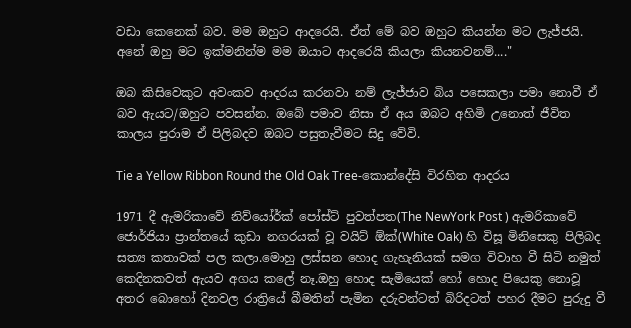වඩා කෙනෙක් බව. මම ඔහුට ආදරෙයි. ඒත් මේ බව ඔහුට කියන්න මට ලැජ්ජයි. අනේ ඔහු මට ඉක්මනින්ම මම ඔයාට ආදරෙයි කියලා කියනවනම්...."

ඔබ කිසිවෙකුට අවංකව ආදරය කරනවා නම් ලැජ්ජාව බිය පසෙකලා පමා නොවී ඒ බව ඇයට/ඔහුට පවසන්න. ඔබේ පමාව නිසා ඒ අය ඔබට අහිමි උනොත් ජීවිත කාලය පුරාම ඒ පිලිබදව ඔබට පසුතැවීමට සිදු වේවි.

Tie a Yellow Ribbon Round the Old Oak Tree-කොන්දේසි විරහිත ආදරය

1971 දී ඇමරිකාවේ නිව්යෝර්ක් පෝස්ට් පුවත්පත(The NewYork Post ) ඇමරිකාවේ ජොර්ජියා ප්‍රාන්තයේ කුඩා නගරයක් වූ වයිට් ඕක්(White Oak) හි විසූ මිනිසෙකු පිලිබද සත්‍ය කතාවක් පල කලා.මොහු ලස්සන හොද ගැහැනියක් සමග විවාහ වී සිටි නමුත් කෙදිනකවත් ඇයව අගය කලේ නෑ.ඔහු හොද සැමියෙක් හෝ හොද පියෙකු නොවූ අතර බොහෝ දිනවල රාත්‍රියේ බීමතින් පැමින දරුවන්ටත් බිරිදටත් පහර දීමට පුරුදු වී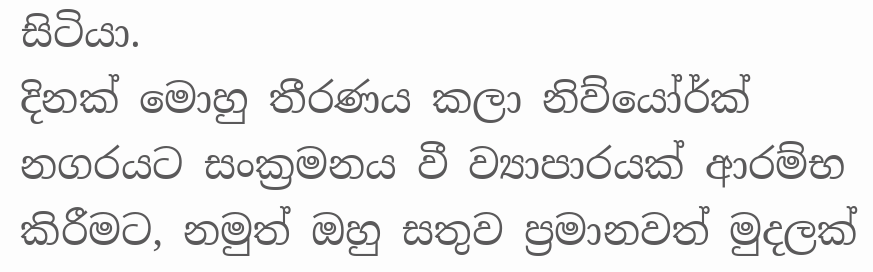සිටියා.
දිනක් මොහු තීරණය කලා නිව්යෝර්ක් නගරයට සංක්‍රමනය වී ව්‍යාපාරයක් ආරම්භ කිරීමට, නමුත් ඔහු සතුව ප්‍රමානවත් මුදලක්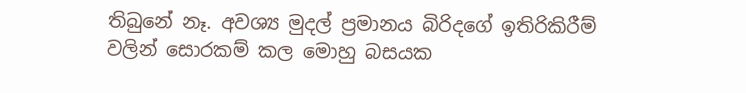තිබුනේ නෑ. අවශ්‍ය මුදල් ප්‍රමානය බිරිදගේ ඉතිරිකිරීම් වලින් සොරකම් කල මොහු බසයක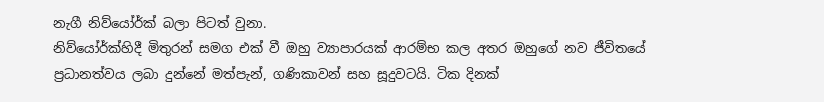නැගී නිව්යෝර්ක් බලා පිටත් වුනා.
නිව්යෝර්ක්හිදී මිතුරන් සමග එක් වී ඔහු ව්‍යාපාරයක් ආරම්භ කල අතර ඔහුගේ නව ජීවිතයේ ප්‍රධානත්වය ලබා දුන්නේ මත්පැන්, ගණිකාවන් සහ සූදුවටයි. ටික දිනක්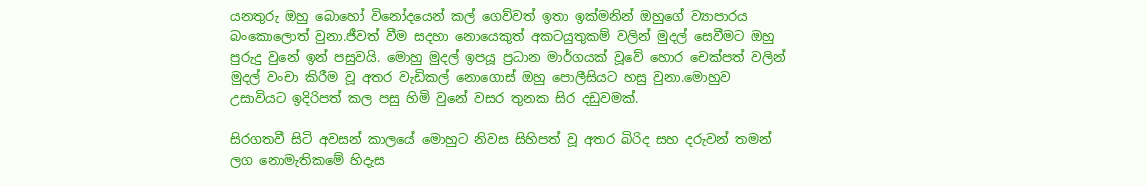යනතුරු ඔහු බොහෝ විනෝදයෙන් කල් ගෙව්වත් ඉතා ඉක්මනින් ඔහුගේ ව්‍යාපාරය බංකොලොත් වුනා.ජීවත් වීම සදහා නොයෙකුත් අකටයුතුකම් වලින් මුදල් සෙවීමට ඔහු පුරුදු වුනේ ඉන් පසුවයි. මොහු මුදල් ඉපයූ ප්‍රධාන මාර්ගයක් වූවේ හොර චෙක්පත් වලින් මුදල් වංචා කිරීම වූ අතර වැඩිකල් නොගොස් ඔහු පොලීසියට හසු වුනා.මොහුව උසාවියට ඉදිරිපත් කල පසු හිමි වුනේ වසර තුනක සිර දඩුවමක්.

සිරගතවී සිටි අවසන් කාලයේ මොහුට නිවස සිහිපත් වූ අතර බිරිද සහ දරුවන් තමන් ලග නොමැතිකමේ හිදැස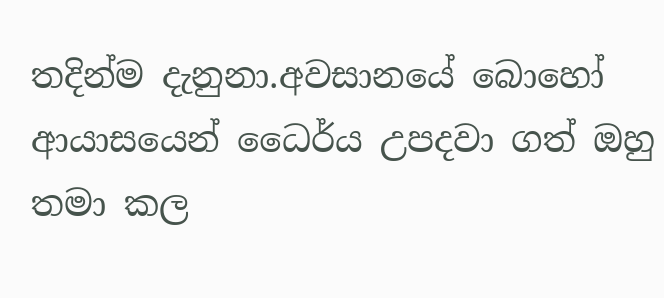තදින්ම දැනුනා.අවසානයේ බොහෝ ආයාසයෙන් ධෛර්ය උපදවා ගත් ඔහු තමා කල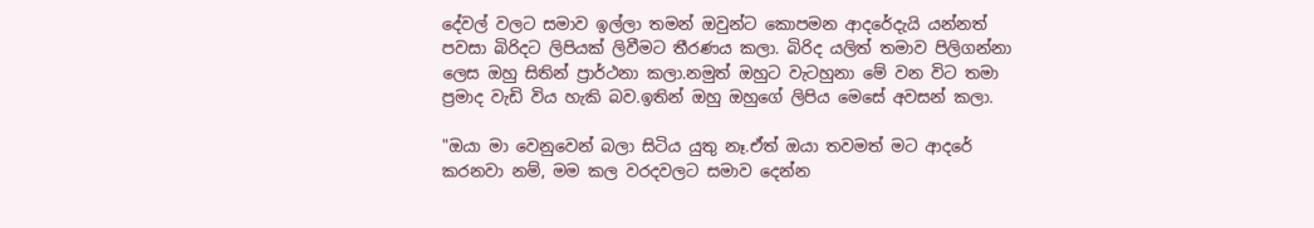දේවල් වලට සමාව ඉල්ලා තමන් ඔවුන්ට කොපමන ආදරේදැයි යන්නත් පවසා බිරිදට ලිපියක් ලිවීමට තීරණය කලා. බිරිද යලිත් තමාව පිලිගන්නා ලෙස ඔහු සිතින් ප්‍රාර්ථනා කලා.නමුත් ඔහුට වැටහුනා මේ වන විට තමා ප්‍රමාද වැඩි විය හැකි බව.ඉතින් ඔහු ඔහුගේ ලිපිය මෙසේ අවසන් කලා.

"ඔයා මා වෙනුවෙන් බලා සිටිය යුතු නෑ.ඒත් ඔයා තවමත් මට ආදරේ කරනවා නම්, මම කල වරදවලට සමාව දෙන්න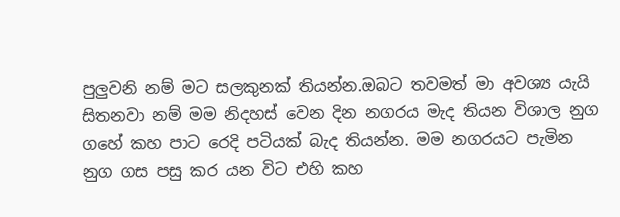පුලුවනි නම් මට සලකුනක් තියන්න.ඔබට තවමත් මා අවශ්‍ය යැයි සිතනවා නම් මම නිදහස් වෙන දින නගරය මැද තියන විශාල නුග ගහේ කහ පාට රෙදි පටියක් බැද තියන්න. මම නගරයට පැමින නුග ගස පසු කර යන විට එහි කහ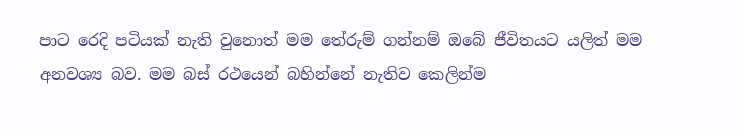පාට රෙදි පටියක් නැති වුනොත් මම තේරුම් ගන්නම් ඔබේ ජීවිතයට යලිත් මම අනවශ්‍ය බව. මම බස් රථයෙන් බහින්නේ නැතිව කෙලින්ම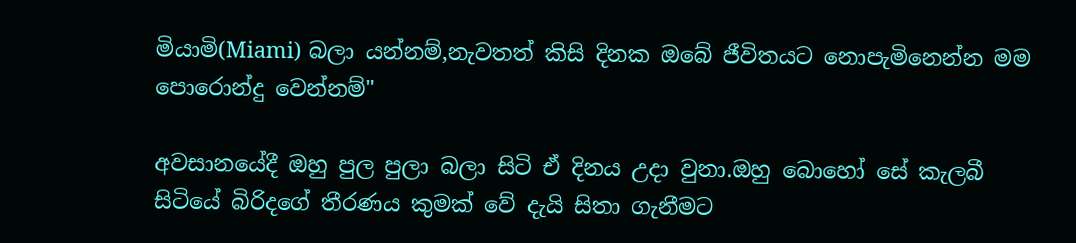මියාමි(Miami) බලා යන්නම්,නැවතත් කිසි දිනක ඔබේ ජීවිතයට නොපැමිනෙන්න මම පොරොන්දු වෙන්නම්"

අවසානයේදී ඔහු පුල පුලා බලා සිටි ඒ දිනය උදා වුනා.ඔහු බොහෝ සේ කැලබී සිටියේ බිරිදගේ තීරණය කුමක් වේ දැයි සිතා ගැනීමට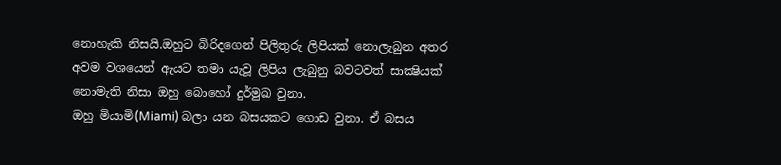නොහැකි නිසයි.ඔහුට බිරිදගෙන් පිලිතුරු ලිපියක් නොලැබුන අතර අවම වශයෙන් ඇයට තමා යැවූ ලිපිය ලැබුනු බවටවත් සාක්‍ෂියක් නොමැති නිසා ඔහු බොහෝ දුර්මුඛ වුනා.
ඔහු මියාමි(Miami) බලා යන බසයකට ගොඩ වුනා. ඒ බසය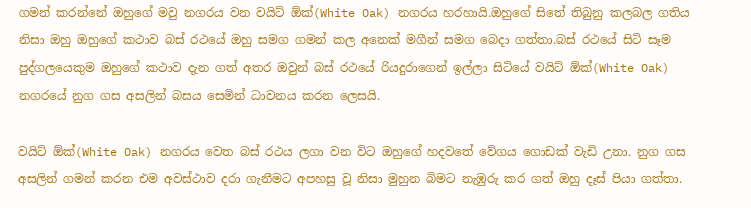ගමන් කරන්නේ ඔහුගේ මවු නගරය වන වයිට් ඕක්(White Oak) නගරය හරහායි.ඔහුගේ සිතේ තිබුනු කලබල ගතිය නිසා ඔහු ඔහුගේ කථාව බස් රථයේ ඔහු සමග ගමන් කල අනෙක් මගීන් සමග බෙදා ගත්තා.බස් රථයේ සිටි සෑම පුද්ගලයෙකුම ඔහුගේ කථාව දැන ගත් අතර ඔවුන් බස් රථයේ රියදුරාගෙන් ඉල්ලා සිටියේ වයිට් ඕක්(White Oak) නගරයේ නුග ගස අසලින් බසය සෙමින් ධාවනය කරන ලෙසයි.

වයිට් ඕක්(White Oak) නගරය වෙත බස් රථය ලගා වන විට ඔහුගේ හදවතේ වේගය ගොඩක් වැඩි උනා. නුග ගස අසලින් ගමන් කරන එම අවස්ථාව දරා ගැනීමට අපහසු වූ නිසා මුහුන බිමට නැඹුරු කර ගත් ඔහු දෑස් පියා ගත්තා.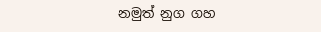නමුත් නුග ගහ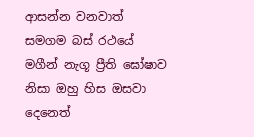ආසන්න වනවාත් සමගම බස් රථයේ මගීන් නැගූ ප්‍රීති ඝෝෂාව නිසා ඔහු හිස ඔසවා දෙනෙත්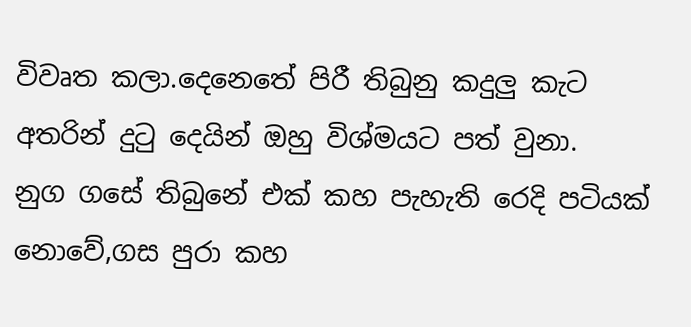විවෘත කලා.දෙනෙතේ පිරී තිබුනු කදුලු කැට අතරින් දුටු දෙයින් ඔහු විශ්මයට පත් වුනා.
නුග ගසේ තිබුනේ එක් කහ පැහැති රෙදි පටියක් නොවේ,ගස පුරා කහ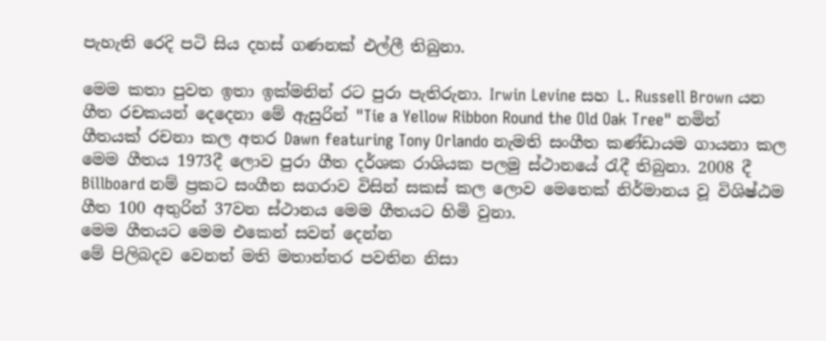පැහැති රෙදි පටි සිය දහස් ගණනක් එල්ලී තිබුනා.

මෙම කතා පුවත ඉතා ඉක්මනින් රට පුරා පැතිරුනා. Irwin Levine සහ L. Russell Brown යන ගීත රචකයන් දෙදෙනා මේ ඇසුරින් "Tie a Yellow Ribbon Round the Old Oak Tree" නමින් ගීතයක් රචනා කල අතර Dawn featuring Tony Orlando නැමති සංගීත කණ්ඩායම ගායනා කල මෙම ගීතය 1973දී ලොව පුරා ගීත දර්ශක රාශියක පලමු ස්ථානයේ රැදී තිබුනා. 2008 දී Billboard නම් ප්‍රකට සංගීත සගරාව විසින් සකස් කල ලොව මෙතෙක් නිර්මානය වූ විශිෂ්ඨම ගීත 100 අතුරින් 37වන ස්ථානය මෙම ගීතයට හිමි වුනා.
මෙම ගීතයට මෙම එකෙන් සවන් දෙන්න
මේ පිලිබදව වෙනත් මති මතාන්තර පවතින නිසා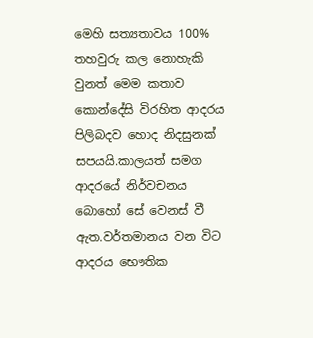මෙහි සත්‍යතාවය 100% තහවුරු කල නොහැකි වුනත් මෙම කතාව කොන්දේසි විරහිත ආදරය පිලිබදව හොද නිදසුනක් සපයයි.කාලයත් සමග ආදරයේ නිර්වචනය බොහෝ සේ වෙනස් වී ඇත.වර්තමානය වන විට ආදරය භෞතික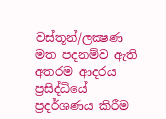වස්තූන්/ලක්‍ෂණ මත පදනම්ව ඇති අතරම ආදරය ප්‍රසිද්ධියේ ප්‍රදර්ශණය කිරීම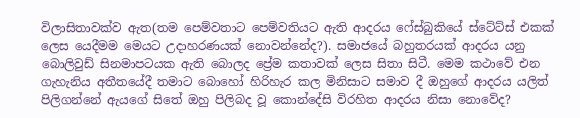විලාසිතාවක්ව ඇත(තම පෙම්වතාට පෙම්වතියට ඇති ආදරය ෆේස්බුකියේ ස්ටේට්ස් එකක් ලෙස යෙදීමම මෙයට උදාහරණයක් නොවන්නේද?). සමාජයේ බහුතරයක් ආදරය යනු බොලිවුඩ් සිනමාපටයක ඇති බොලද ප්‍රේම කතාවක් ලෙස සිතා සිටී. මෙම කථාවේ එන ගැහැනිය අතීතයේදී තමාට බොහෝ හිරිහැර කල මිනිසාට සමාව දී ඔහුගේ ආදරය යලිත් පිලිගන්නේ ඇයගේ සිතේ ඔහු පිලිබද වූ කොන්දේසි විරහිත ආදරය නිසා නොවේද?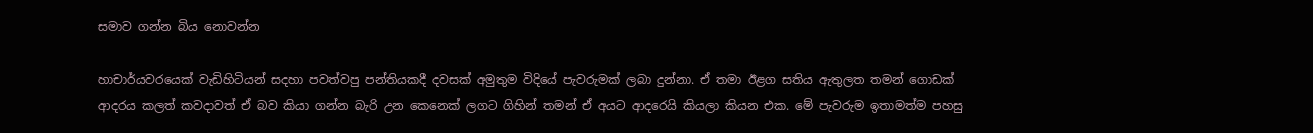සමාව ගන්න බිය නොවන්න

හාචාර්යවරයෙක් වැඩිහිටියන් සදහා පවත්වපු පන්තියකදී දවසක් අමුතුම විදියේ පැවරුමක් ලබා දුන්නා. ඒ තමා ඊළග සතිය ඇතුලත තමන් ගොඩක් ආදරය කලත් කවදාවත් ඒ බව කියා ගන්න බැරි උන කෙනෙක් ලගට ගිහින් තමන් ඒ අයට ආදරෙයි කියලා කියන එක. මේ පැවරුම ඉතාමත්ම පහසු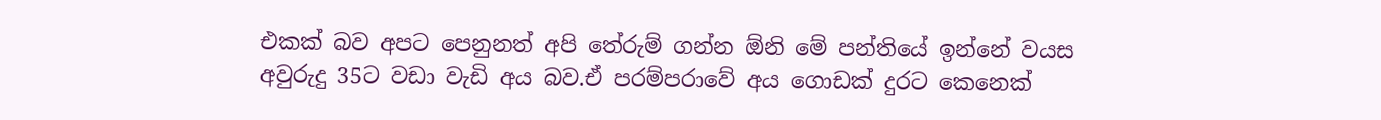එකක් බව අපට පෙනුනත් අපි තේරුම් ගන්න ඕනි මේ පන්තියේ ඉන්නේ වයස අවුරුදු 35ට වඩා වැඩි අය බව.ඒ පරම්පරාවේ අය ගොඩක් දුරට කෙනෙක්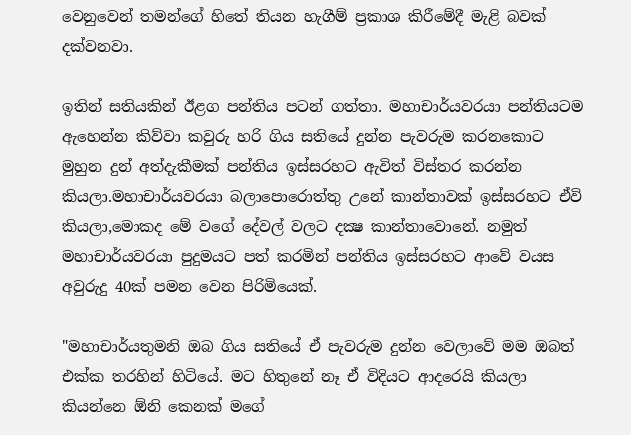වෙනුවෙන් තමන්ගේ හිතේ තියන හැගීම් ප්‍රකාශ කිරීමේදී මැළි බවක් දක්වනවා.

ඉතින් සතියකින් ඊළග පන්තිය පටන් ගත්තා. මහාචාර්යවරයා පන්තියටම ඇහෙන්න කිව්වා කවුරු හරි ගිය සතියේ දුන්න පැවරුම කරනකොට මුහුන දුන් අත්දැකීමක් පන්තිය ඉස්සරහට ඇවිත් විස්තර කරන්න කියලා.මහාචාර්යවරයා බලාපොරොත්තු උනේ කාන්තාවක් ඉස්සරහට ඒවි කියලා,මොකද මේ වගේ දේවල් වලට දක්‍ෂ කාන්තාවොනේ. නමුත් මහාචාර්යවරයා පුදුමයට පත් කරමින් පන්තිය ඉස්සරහට ආවේ වයස අවුරුදු 40ක් පමන වෙන පිරිමියෙක්.

"මහාචාර්යතුමනි ඔබ ගිය සතියේ ඒ පැවරුම දුන්න වෙලාවේ මම ඔබත් එක්ක තරහින් හිටියේ. මට හිතුනේ නෑ ඒ විදියට ආදරෙයි කියලා කියන්නෙ ඕනි කෙනක් මගේ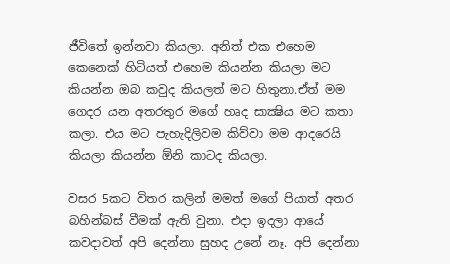ජීවිතේ ඉන්නවා කියලා. අනිත් එක එහෙම කෙනෙක් හිටියත් එහෙම කියන්න කියලා මට කියන්න ඔබ කවුද කියලත් මට හිතුනා.ඒත් මම ගෙදර යන අතරතුර මගේ හෘද සාක්‍ෂිය මට කතා කලා. එය මට පැහැදිලිවම කිව්වා මම ආදරෙයි කියලා කියන්න ඕනි කාටද කියලා.

වසර 5කට විතර කලින් මමත් මගේ පියාත් අතර බහින්බස් වීමක් ඇති වුනා. එදා ඉදලා ආයේ කවදාවත් අපි දෙන්නා සුහද උනේ නෑ. අපි දෙන්නා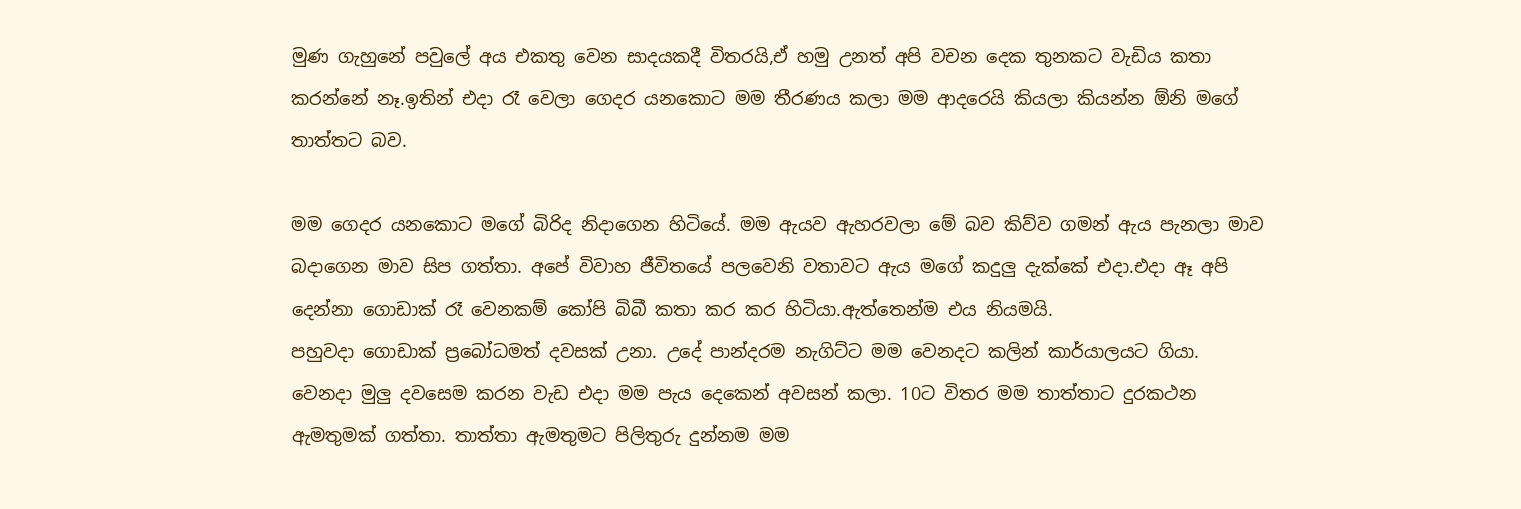මුණ ගැහුනේ පවුලේ අය එකතු වෙන සාදයකදී විතරයි,ඒ හමු උනත් අපි වචන දෙක තුනකට වැඩිය කතා කරන්නේ නෑ.ඉතින් එදා රෑ වෙලා ගෙදර යනකොට මම තීරණය කලා මම ආදරෙයි කියලා කියන්න ඕනි මගේ තාත්තට බව.

මම ගෙදර යනකොට මගේ බිරිද නිදාගෙන හිටියේ. මම ඇයව ඇහරවලා මේ බව කිව්ව ගමන් ඇය පැනලා මාව බදාගෙන මාව සිප ගත්තා. අපේ විවාහ ජීවිතයේ පලවෙනි වතාවට ඇය මගේ කදුලු දැක්කේ එදා.එදා ඈ අපි දෙන්නා ගොඩාක් රෑ වෙනකම් කෝපි බිබී කතා කර කර හිටියා.ඇත්තෙන්ම එය නියමයි.
පහුවදා ගොඩාක් ප්‍රබෝධමත් දවසක් උනා. උදේ පාන්දරම නැගිට්ට මම වෙනදට කලින් කාර්යාලයට ගියා. වෙනදා මුලු දවසෙම කරන වැඩ එදා මම පැය දෙකෙන් අවසන් කලා. 10ට විතර මම තාත්තාට දුරකථන ඇමතුමක් ගත්තා. තාත්තා ඇමතුමට පිලිතුරු දුන්නම මම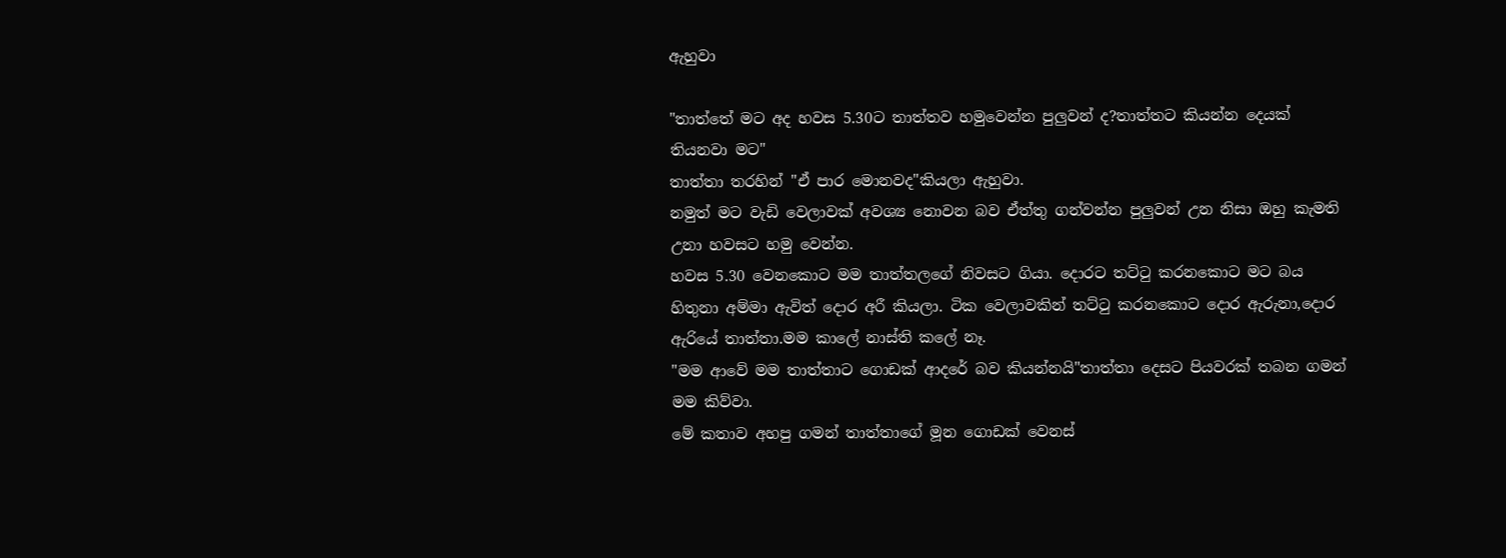ඇහුවා

"තාත්තේ මට අද හවස 5.30ට තාත්තව හමුවෙන්න පුලුවන් ද?තාත්තට කියන්න දෙයක් තියනවා මට"
තාත්තා තරහින් "ඒ පාර මොනවද"කියලා ඇහුවා.
නමුත් මට වැඩි වෙලාවක් අවශ්‍ය නොවන බව ඒත්තු ගන්වන්න පුලුවන් උන නිසා ඔහු කැමති උනා හවසට හමු වෙන්න.
හවස 5.30 වෙනකොට මම තාත්තලගේ නිවසට ගියා. දොරට තට්ටු කරනකොට මට බය හිතුනා අම්මා ඇවිත් දොර අරී කියලා. ටික වෙලාවකින් තට්ටු කරනකොට දොර ඇරුනා,දොර ඇරියේ තාත්තා.මම කාලේ නාස්ති කලේ නෑ.
"මම ආවේ මම තාත්තාට ගොඩක් ආදරේ බව කියන්නයි"තාත්තා දෙසට පියවරක් තබන ගමන් මම කිව්වා.
මේ කතාව අහපු ගමන් තාත්තාගේ මූන ගොඩක් වෙනස්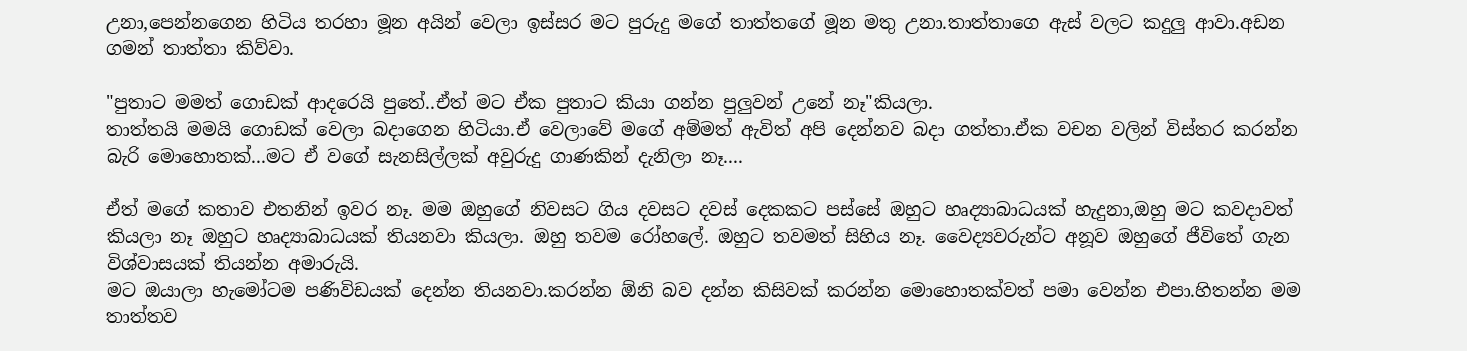උනා,පෙන්නගෙන හිටිය තරහා මූන අයින් වෙලා ඉස්සර මට පුරුදු මගේ තාත්තගේ මූන මතු උනා.තාත්තාගෙ ඇස් වලට කදුලු ආවා.අඩන ගමන් තාත්තා කිව්වා.

"පුතාට මමත් ගොඩක් ආදරෙයි පුතේ..ඒත් මට ඒක පුතාට කියා ගන්න පුලුවන් උනේ නෑ"කියලා.
තාත්තයි මමයි ගොඩක් වෙලා බදාගෙන හිටියා.ඒ වෙලාවේ මගේ අම්මත් ඇවිත් අපි දෙන්නව බදා ගත්තා.ඒක වචන වලින් විස්තර කරන්න බැරි මොහොතක්...මට ඒ වගේ සැනසිල්ලක් අවුරුදු ගාණකින් දැනිලා නෑ....

ඒත් මගේ කතාව එතනින් ඉවර නෑ. මම ඔහුගේ නිවසට ගිය දවසට දවස් දෙකකට පස්සේ ඔහුට හෘද්‍යාබාධයක් හැදුනා,ඔහු මට කවදාවත් කියලා නෑ ඔහුට හෘද්‍යාබාධයක් තියනවා කියලා. ඔහු තවම රෝහලේ. ඔහුට තවමත් සිහිය නෑ. වෛද්‍යවරුන්ට අනූව ඔහුගේ ජීවිතේ ගැන විශ්වාසයක් තියන්න අමාරුයි.
මට ඔයාලා හැමෝටම පණිවිඩයක් දෙන්න තියනවා.කරන්න ඕනි බව දන්න කිසිවක් කරන්න මොහොතක්වත් පමා වෙන්න එපා.හිතන්න මම තාත්තව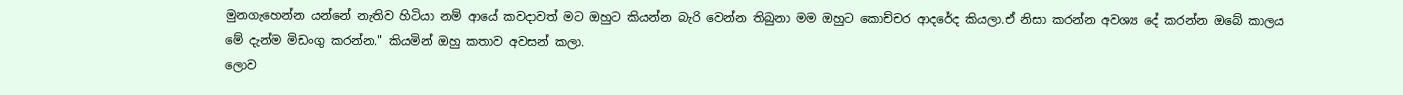මුනගැහෙන්න යන්නේ නැතිව හිටියා නම් ආයේ කවදාවත් මට ඔහුට කියන්න බැරි වෙන්න තිබුනා මම ඔහුට කොච්චර ආදරේද කියලා.ඒ නිසා කරන්න අවශ්‍ය දේ කරන්න ඔබේ කාලය මේ දැන්ම මිඩංගු කරන්න." කියමින් ඔහු කතාව අවසන් කලා.
ලොව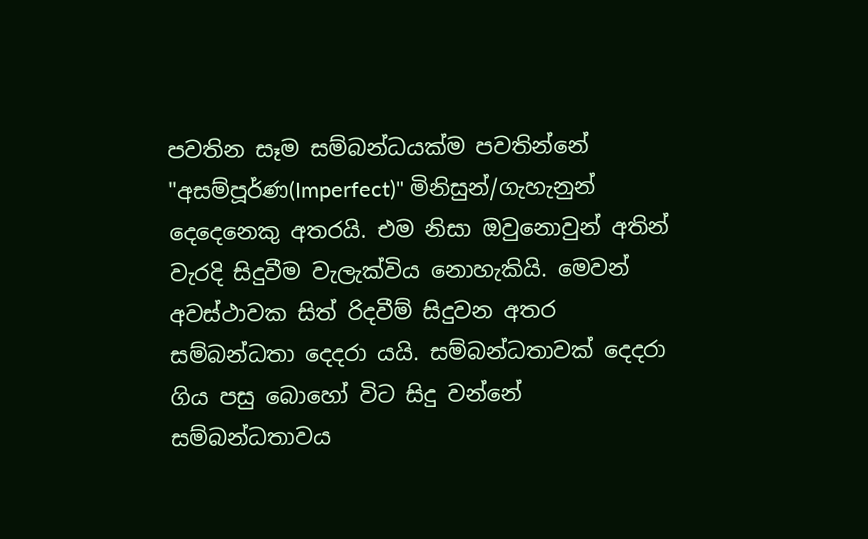පවතින සෑම සම්බන්ධයක්ම පවතින්නේ "අසම්පූර්ණ(Imperfect)" මිනිසුන්/ගැහැනුන් දෙදෙනෙකු අතරයි. එම නිසා ඔවුනොවුන් අතින් වැරදි සිදුවීම වැලැක්විය නොහැකියි. මෙවන් අවස්ථාවක සිත් රිදවීම් සිදුවන අතර සම්බන්ධතා දෙදරා යයි. සම්බන්ධතාවක් දෙදරා ගිය පසු බොහෝ විට සිදු වන්නේ සම්බන්ධතාවය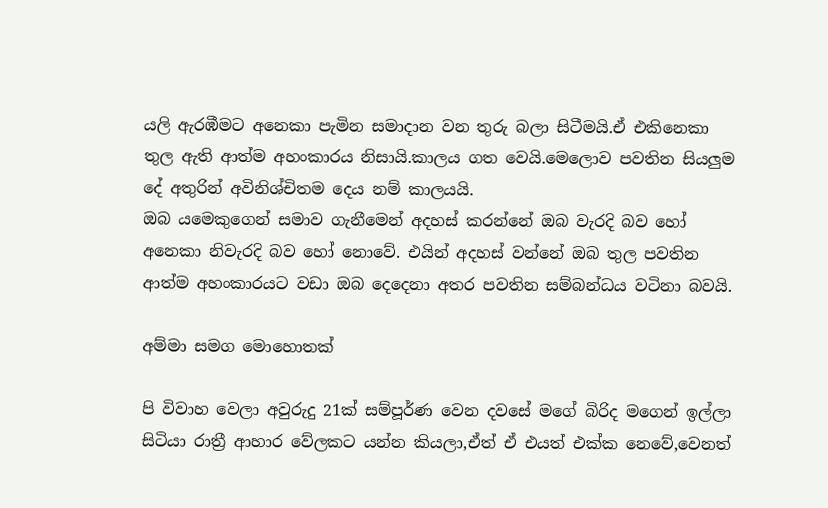යලි ඇරඹීමට අනෙකා පැමින සමාදාන වන තුරු බලා සිටීමයි.ඒ එකිනෙකා තුල ඇති ආත්ම අහංකාරය නිසායි.කාලය ගත වෙයි.මෙලොව පවතින සියලුම දේ අතුරින් අවිනිශ්චිතම දෙය නම් කාලයයි.
ඔබ යමෙකුගෙන් සමාව ගැනීමෙන් අදහස් කරන්නේ ඔබ වැරදි බව හෝ අනෙකා නිවැරදි බව හෝ නොවේ. එයින් අදහස් වන්නේ ඔබ තුල පවතින ආත්ම අහංකාරයට වඩා ඔබ දෙදෙනා අතර පවතින සම්බන්ධය වටිනා බවයි.

අම්මා සමග මොහොතක්

පි විවාහ වෙලා අවුරුදු 21ක් සම්පූර්ණ වෙන දවසේ මගේ බිරිද මගෙන් ඉල්ලා සිටියා රාත්‍රී ආහාර වේලකට යන්න කියලා,ඒත් ඒ එයත් එක්ක නෙවේ,වෙනත්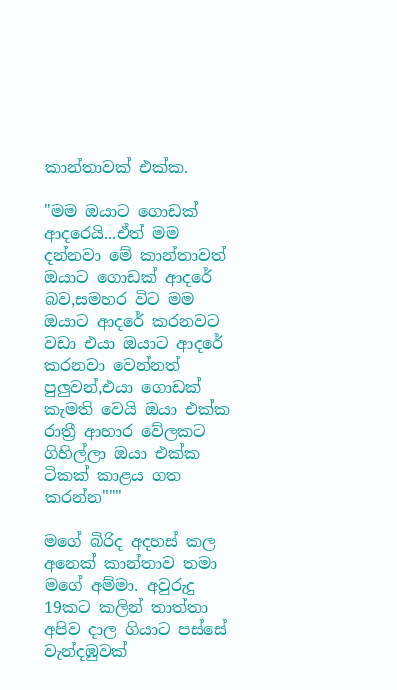කාන්තාවක් එක්ක.

"මම ඔයාට ගොඩක් ආදරෙයි...ඒත් මම දන්නවා මේ කාන්තාවත් ඔයාට ගොඩක් ආදරේ බව,සමහර විට මම ඔයාට ආදරේ කරනවට වඩා එයා ඔයාට ආදරේ කරනවා වෙන්නත් පුලුවන්,එයා ගොඩක් කැමති වෙයි ඔයා එක්ක රාත්‍රී ආහාර වේලකට ගිහිල්ලා ඔයා එක්ක ටිකක් කාළය ගත කරන්න"""

මගේ බිරිද අදහස් කල අනෙක් කාන්තාව තමා මගේ අම්මා. අවුරුදු 19කට කලින් තාත්තා අපිව දාල ගියාට පස්සේ වැන්දඹුවක්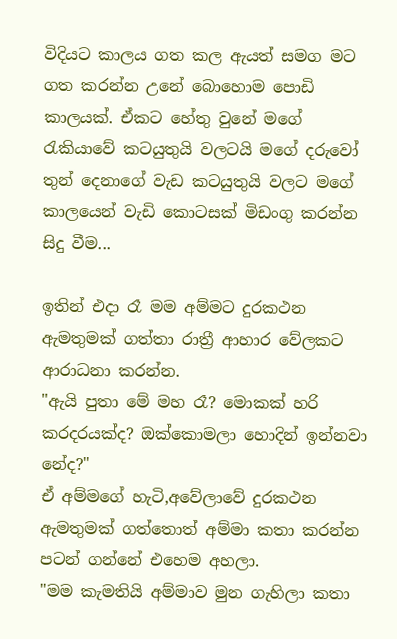විදියට කාලය ගත කල ඇයත් සමග මට ගත කරන්න උනේ බොහොම පොඩි කාලයක්. ඒකට හේතු වුනේ මගේ රැකියාවේ කටයුතුයි වලටයි මගේ දරුවෝ තුන් දෙනාගේ වැඩ කටයුතුයි වලට මගේ කාලයෙන් වැඩි කොටසක් මිඩංගු කරන්න සිදු වීම...

ඉතින් එදා රෑ මම අම්මට දුරකථන ඇමතුමක් ගත්තා රාත්‍රී ආහාර වේලකට ආරාධනා කරන්න.
"ඇයි පුතා මේ මහ රෑ? මොකක් හරි කරදරයක්ද? ඔක්කොමලා හොදින් ඉන්නවා නේද?"
ඒ අම්මගේ හැටි,අවේලාවේ දුරකථන ඇමතුමක් ගත්තොත් අම්මා කතා කරන්න පටන් ගන්නේ එහෙම අහලා.
"මම කැමතියි අම්මාව මුන ගැහිලා කතා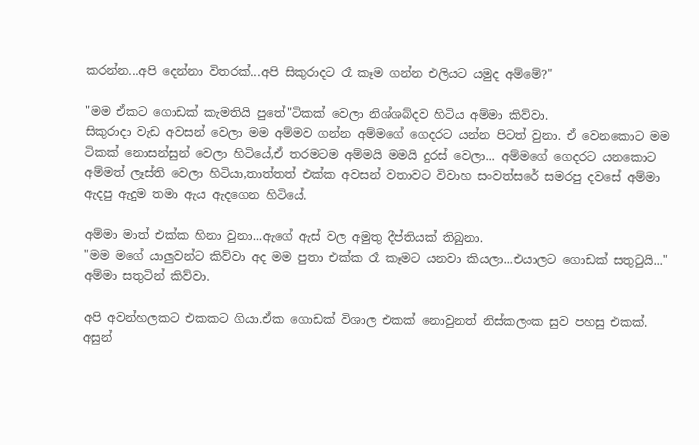කරන්න...අපි දෙන්නා විතරක්...අපි සිකුරාදට රෑ කෑම ගන්න එලියට යමුද අම්මේ?"

"මම ඒකට ගොඩක් කැමතියි පුතේ"ටිකක් වෙලා නිශ්ශබ්දව හිටිය අම්මා කිව්වා.
සිකුරාදා වැඩ අවසන් වෙලා මම අම්මව ගන්න අම්මගේ ගෙදරට යන්න පිටත් වුනා. ඒ වෙනකොට මම ටිකක් නොසන්සුන් වෙලා හිටියේ,ඒ තරමටම අම්මයි මමයි දුරස් වෙලා... අම්මගේ ගෙදරට යනකොට අම්මත් ලෑස්ති වෙලා හිටියා,තාත්තත් එක්ක අවසන් වතාවට විවාහ සංවත්සරේ සමරපු දවසේ අම්මා ඇදපු ඇදුම තමා ඇය ඇදගෙන හිටියේ.

අම්මා මාත් එක්ක හිනා වුනා...ඇගේ ඇස් වල අමුතු දීප්තියක් තිබුනා.
"මම මගේ යාලුවන්ට කිව්වා අද මම පුතා එක්ක රෑ කෑමට යනවා කියලා...එයාලට ගොඩක් සතුටුයි..." අම්මා සතුටින් කිව්වා.

අපි අවන්හලකට එකකට ගියා.ඒක ගොඩක් විශාල එකක් නොවුනත් නිස්කලංක සුව පහසු එකක්. අසුන්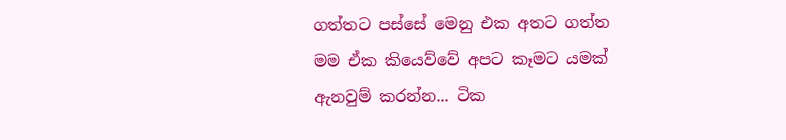ගත්තට පස්සේ මෙනු එක අතට ගත්ත මම ඒක කියෙව්වේ අපට කෑමට යමක් ඇනවුම් කරන්න... ටික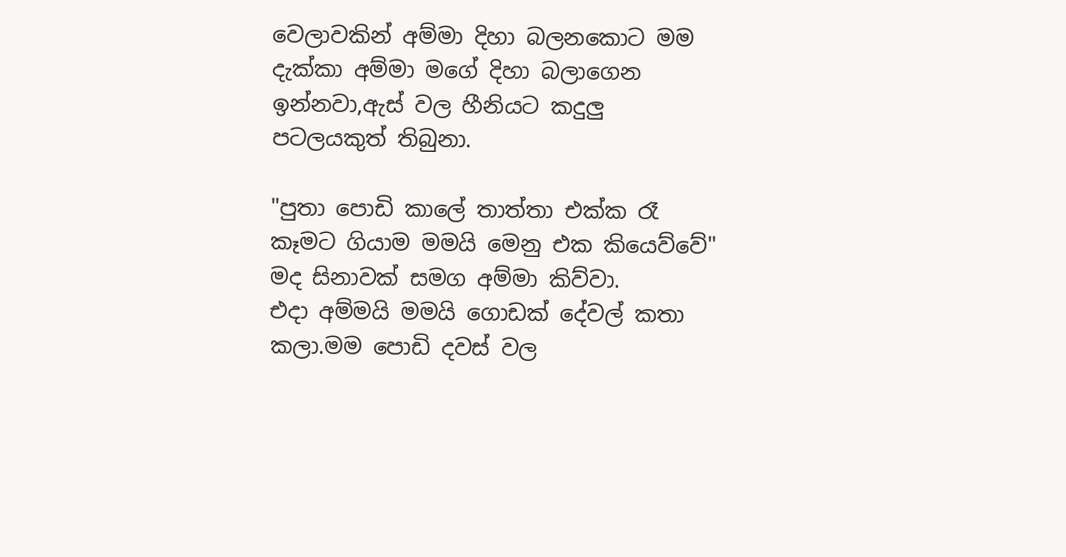වෙලාවකින් අම්මා දිහා බලනකොට මම දැක්කා අම්මා මගේ දිහා බලාගෙන ඉන්නවා,ඇස් වල හීනියට කදුලු පටලයකුත් තිබුනා.

"පුතා පොඩි කාලේ තාත්තා එක්ක රෑ කෑමට ගියාම මමයි මෙනු එක කියෙව්වේ" මද සිනාවක් සමග අම්මා කිව්වා.
එදා අම්මයි මමයි ගොඩක් දේවල් කතා කලා.මම පොඩි දවස් වල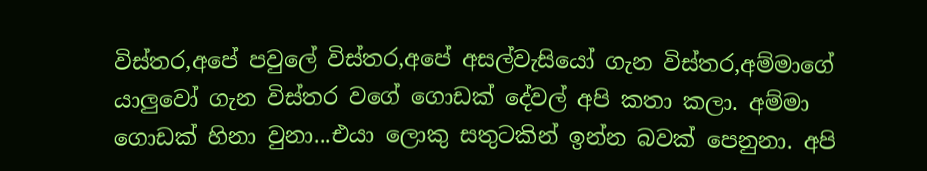විස්තර,අපේ පවුලේ විස්තර,අපේ අසල්වැසියෝ ගැන විස්තර,අම්මාගේ යාලුවෝ ගැන විස්තර වගේ ගොඩක් දේවල් අපි කතා කලා. අම්මා ගොඩක් හිනා වුනා...එයා ලොකු සතුටකින් ඉන්න බවක් පෙනුනා. අපි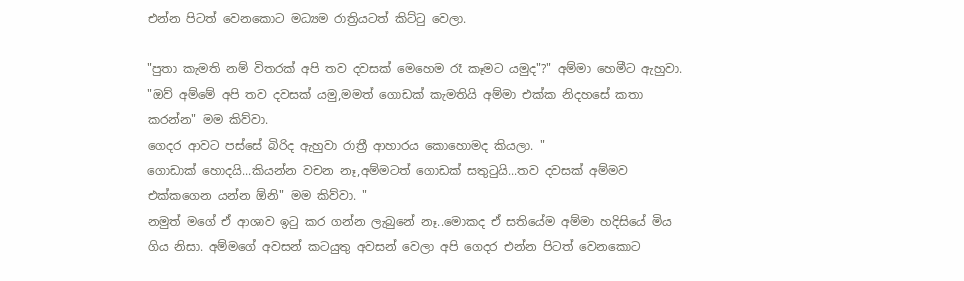එන්න පිටත් වෙනකොට මධ්‍යම රාත්‍රියටත් කිට්ටු වෙලා.

"පුතා කැමති නම් විතරක් අපි තව දවසක් මෙහෙම රෑ කෑමට යමුද"?" අම්මා හෙමීට ඇහුවා.
"ඔව් අම්මේ අපි තව දවසක් යමු,මමත් ගොඩක් කැමතියි අම්මා එක්ක නිදහසේ කතා කරන්න" මම කිව්වා.
ගෙදර ආවට පස්සේ බිරිද ඇහුවා රාත්‍රී ආහාරය කොහොමද කියලා. "
ගොඩාක් හොදයි...කියන්න වචන නෑ,අම්මටත් ගොඩක් සතුටුයි...තව දවසක් අම්මව එක්කගෙන යන්න ඕනි" මම කිව්වා. "
නමුත් මගේ ඒ ආශාව ඉටු කර ගන්න ලැබුනේ නෑ..මොකද ඒ සතියේම අම්මා හදිසියේ මිය ගිය නිසා. අම්මගේ අවසන් කටයුතු අවසන් වෙලා අපි ගෙදර එන්න පිටත් වෙනකොට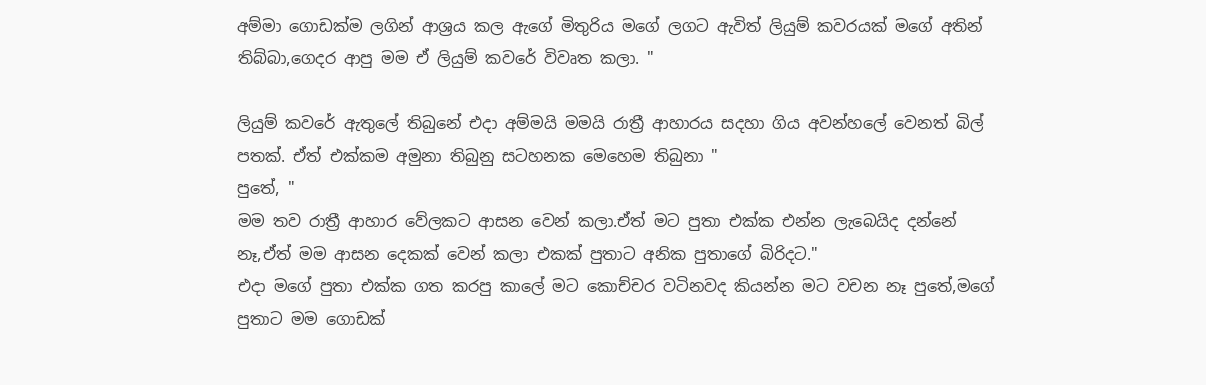අම්මා ගොඩක්ම ලගින් ආශ්‍රය කල ඇගේ මිතුරිය මගේ ලගට ඇවිත් ලියුම් කවරයක් මගේ අතින් තිබ්බා,ගෙදර ආපු මම ඒ ලියුම් කවරේ විවෘත කලා. "

ලියුම් කවරේ ඇතුලේ තිබුනේ එදා අම්මයි මමයි රාත්‍රී ආහාරය සදහා ගිය අවන්හලේ වෙනත් බිල් පතක්. ඒත් එක්කම අමුනා තිබුනු සටහනක මෙහෙම තිබුනා "
පුතේ, "
මම තව රාත්‍රී ආහාර වේලකට ආසන වෙන් කලා.ඒත් මට පුතා එක්ක එන්න ලැබෙයිද දන්නේ නෑ,ඒත් මම ආසන දෙකක් වෙන් කලා එකක් පුතාට අනික පුතාගේ බිරිදට."
එදා මගේ පුතා එක්ක ගත කරපු කාලේ මට කොච්චර වටිනවද කියන්න මට වචන නෑ පුතේ,මගේ පුතාට මම ගොඩක්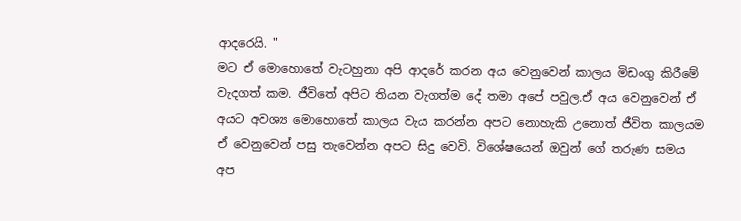ආදරෙයි. "
මට ඒ මොහොතේ වැටහුනා අපි ආදරේ කරන අය වෙනුවෙන් කාලය මිඩංගු කිරීමේ වැදගත් කම. ජීවිතේ අපිට තියන වැගත්ම දේ තමා අපේ පවුල.ඒ අය වෙනුවෙන් ඒ අයට අවශ්‍ය මොහොතේ කාලය වැය කරන්න අපට නොහැකි උනොත් ජීවිත කාලයම ඒ වෙනුවෙන් පසු තැවෙන්න අපට සිදු වෙවි. විශේෂයෙන් ඔවුන් ගේ තරුණ සමය අප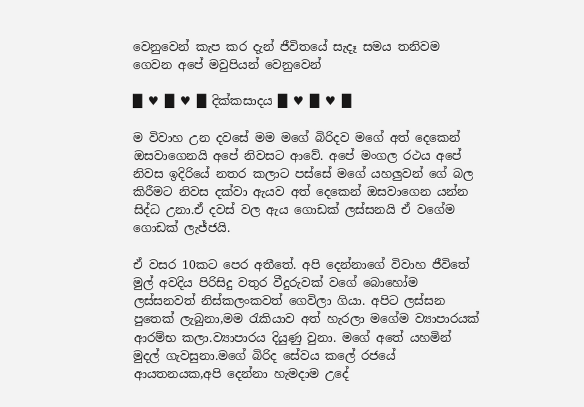වෙනුවෙන් කැප කර දැන් ජීවිතයේ සැදෑ සමය තනිවම ගෙවන අපේ මවුපියන් වෙනුවෙන්

█ ♥ █ ♥ █ දික්කසාදය █ ♥ █ ♥ █

ම විවාහ උන දවසේ මම මගේ බිරිදව මගේ අත් දෙකෙන් ඔසවාගෙනයි අපේ නිවසට ආවේ. අපේ මංගල රථය අපේ නිවස ඉදිරියේ නතර කලාට පස්සේ මගේ යහලුවන් ගේ බල කිරීමට නිවස දක්වා ඇයව අත් දෙකෙන් ඔසවාගෙන යන්න සිද්ධ උනා.ඒ දවස් වල ඇය ගොඩක් ලස්සනයි ඒ වගේම ගොඩක් ලැජ්ජයි.

ඒ වසර 10කට පෙර අතීතේ. අපි දෙන්නාගේ විවාහ ජීවිතේ මුල් අවදිය පිරිසිදු වතුර වීදුරුවක් වගේ බොහෝම ලස්සනවත් නිස්කලංකවත් ගෙවිලා ගියා. අපිට ලස්සන පුතෙක් ලැබුනා,මම රැකියාව අත් හැරලා මගේම ව්‍යාපාරයක් ආරම්භ කලා.ව්‍යාපාරය දියුණු වුනා. මගේ අතේ යහමින් මුදල් ගැවසුනා.මගේ බිරිද සේවය කලේ රජයේ ආයතනයක,අපි දෙන්නා හැමදාම උදේ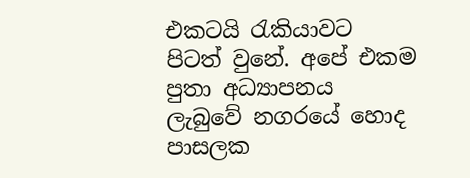එකටයි රැකියාවට පිටත් වුනේ. අපේ එකම පුතා අධ්‍යාපනය ලැබුවේ නගරයේ හොද පාසලක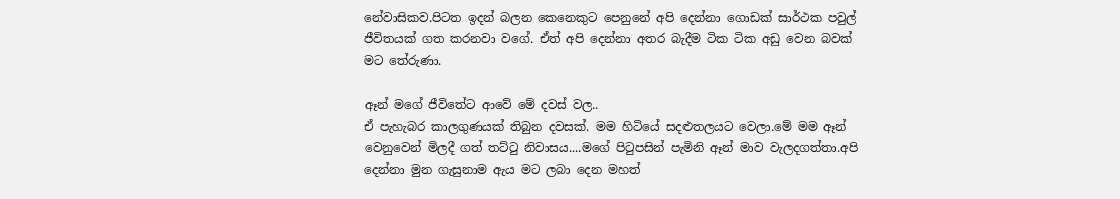නේවාසිකව.පිටත ඉදන් බලන කෙනෙකුට පෙනුනේ අපි දෙන්නා ගොඩක් සාර්ථක පවුල් ජීවිතයක් ගත කරනවා වගේ. ඒත් අපි දෙන්නා අතර බැදීම ටික ටික අඩු වෙන බවක් මට තේරුණා.

ඈන් මගේ ජීවිතේට ආවේ මේ දවස් වල..
ඒ පැහැබර කාලගුණයක් තිබුන දවසක්. මම හිටියේ සදළුතලයට වෙලා.මේ මම ඈන් වෙනුවෙන් මිලදී ගත් තට්ටු නිවාසය....මගේ පිටුපසින් පැමිනි ඈන් මාව වැලදගත්‍තා.අපි දෙන්නා මුන ගැසුනාම ඇය මට ලබා දෙන මහත්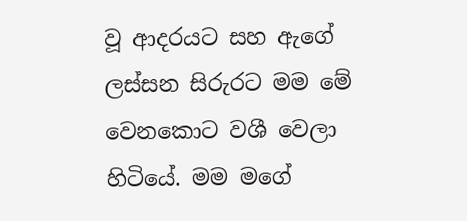වූ ආදරයට සහ ඇගේ ලස්සන සිරුරට මම මේ වෙනකොට වශී වෙලා හිටියේ. මම මගේ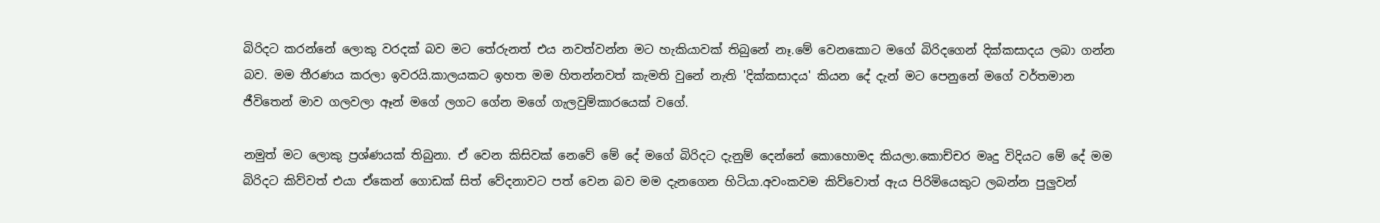බිරිදට කරන්නේ ලොකු වරදක් බව මට තේරුනත් එය නවත්වන්න මට හැකියාවක් තිබුනේ නෑ.මේ වෙනකොට මගේ බිරිදගෙන් දික්කසාදය ලබා ගන්න බව. මම තීරණය කරලා ඉවරයි.කාලයකට ඉහත මම හිතන්නවත් කැමති වුනේ නැති 'දික්කසාදය' කියන දේ දැන් මට පෙනුනේ මගේ වර්තමාන ජීවිතෙන් මාව ගලවලා ඈන් මගේ ලගට ගේන මගේ ගැලවුම්කාරයෙක් වගේ.

නමුත් මට ලොකු ප්‍රශ්ණයක් තිබුනා. ඒ වෙන කිසිවක් නෙවේ මේ දේ මගේ බිරිදට දැනුම් දෙන්නේ කොහොමද කියලා.කොච්චර මෘදු විදියට මේ දේ මම බිරිදට කිව්වත් එයා ඒකෙන් ගොඩක් සිත් වේදනාවට පත් වෙන බව මම දැනගෙන හිටියා.අවංකවම කිව්වොත් ඇය පිරිමියෙකුට ලබන්න පුලුවන්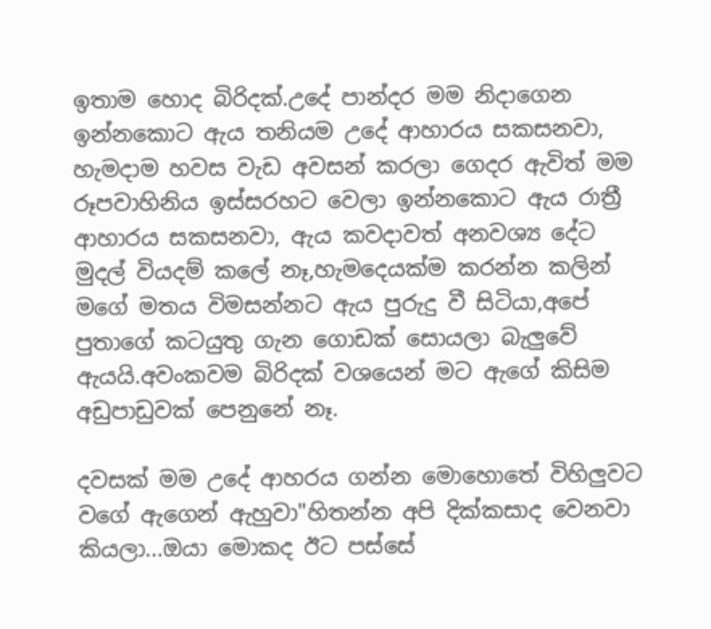ඉතාම හොද බිරිදක්.උදේ පාන්දර මම නිදාගෙන ඉන්නකොට ඇය තනියම උදේ ආහාරය සකසනවා, හැමදාම හවස වැඩ අවසන් කරලා ගෙදර ඇවිත් මම රූපවාහිනිය ඉස්සරහට වෙලා ඉන්නකොට ඇය රාත්‍රී ආහාරය සකසනවා, ඇය කවදාවත් අනවශ්‍ය දේට මුදල් වියදම් කලේ නෑ,හැමදෙයක්ම කරන්න කලින් මගේ මතය විමසන්නට ඇය පුරුදු වී සිටියා,අපේ පුතාගේ කටයුතු ගැන ගොඩක් සොයලා බැලුවේ ඇයයි.අවංකවම බිරිදක් වශයෙන් මට ඇගේ කිසිම අඩුපාඩුවක් පෙනුනේ නෑ.

දවසක් මම උදේ ආහරය ගන්න මොහොතේ විහිලුවට වගේ ඇගෙන් ඇහුවා"හිතන්න අපි දික්කසාද වෙනවා කියලා...ඔයා මොකද ඊට පස්සේ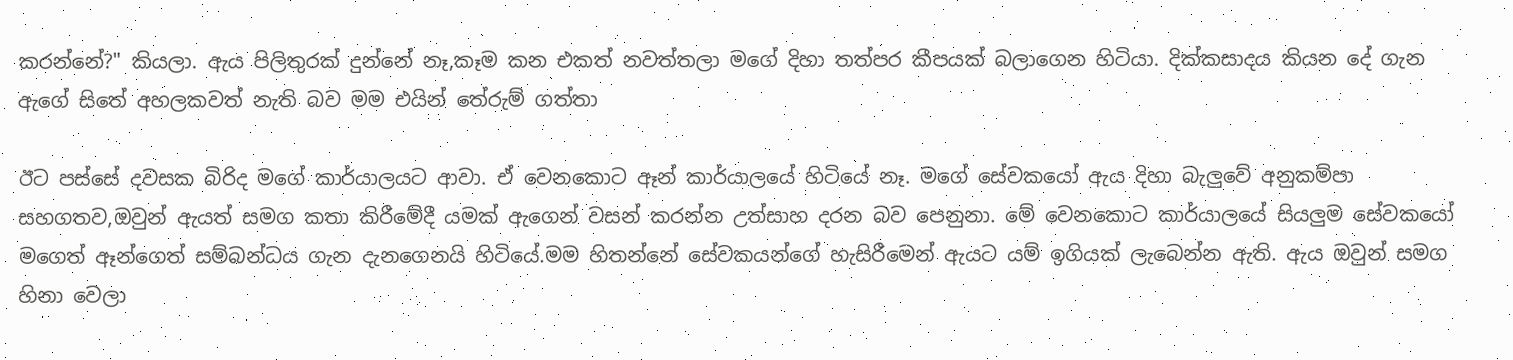කරන්නේ?" කියලා. ඇය පිලිතුරක් දුන්නේ නෑ,කෑම කන එකත් නවත්තලා මගේ දිහා තත්පර කීපයක් බලාගෙන හිටියා. දික්කසාදය කියන දේ ගැන ඇගේ සිතේ අහලකවත් නැති බව මම එයින් තේරුම් ගත්තා

ඊට පස්සේ දවසක බිරිද මගේ කාර්යාලයට ආවා. ඒ වෙනකොට ඈන් කාර්යාලයේ හිටියේ නෑ. මගේ සේවකයෝ ඇය දිහා බැලුවේ අනුකම්පා සහගතව,ඔවුන් ඇයත් සමග කතා කිරීමේදී යමක් ඇගෙන් වසන් කරන්න උත්සාහ දරන බව පෙනුනා. මේ වෙනකොට කාර්යාලයේ සියලුම සේවකයෝ මගෙත් ඈන්ගෙත් සම්බන්ධය ගැන දැනගෙනයි හිටියේ.මම හිතන්නේ සේවකයන්ගේ හැසිරීමෙන් ඇයට යම් ඉගියක් ලැබෙන්න ඇති. ඇය ඔවුන් සමග හිනා වෙලා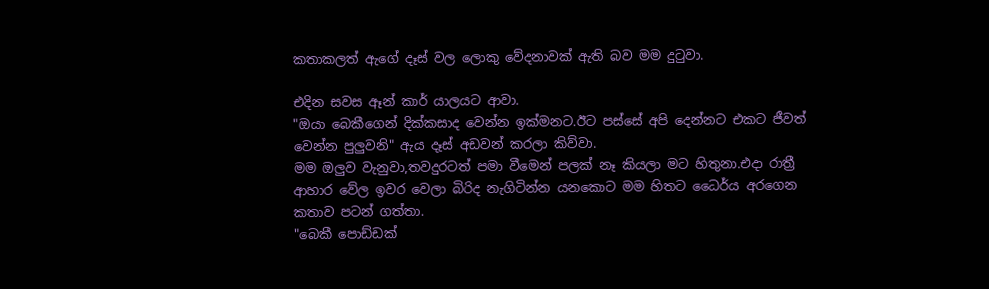කතාකලත් ඇගේ දෑස් වල ලොකු වේදනාවක් ඇති බව මම දුටුවා.

එදින සවස ඈන් කාර් යාලයට ආවා.
"ඔයා බෙකීගෙන් දික්කසාද වෙන්න ඉක්මනට.ඊට පස්සේ අපි දෙන්නට එකට ජීවත් වෙන්න පුලුවනි" ඇය දෑස් අඩවන් කරලා කිව්වා.
මම ඔලුව වැනුවා,තවදුරටත් පමා වීමෙන් පලක් නෑ කියලා මට හිතුනා.එදා රාත්‍රී ආහාර වේල ඉවර වෙලා බිරිද නැගිටින්න යනකොට මම හිතට ධෛර්ය අරගෙන කතාව පටන් ගත්තා.
"බෙකී පොඩ්ඩක්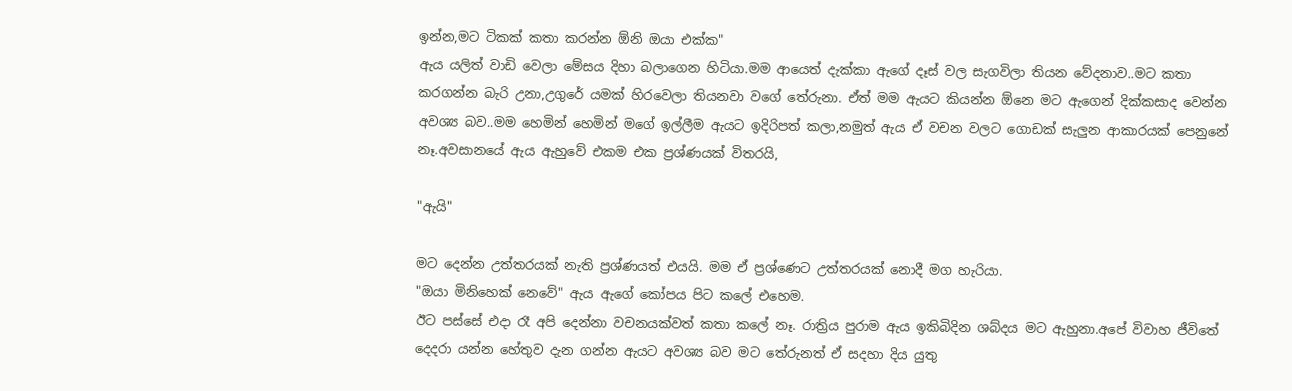ඉන්න,මට ටිකක් කතා කරන්න ඕනි ඔයා එක්ක"
ඇය යලිත් වාඩි වෙලා මේසය දිහා බලාගෙන හිටියා.මම ආයෙත් දැක්කා ඇගේ දෑස් වල සැගවිලා තියන වේදනාව..මට කතා කරගන්න බැරි උනා,උගුරේ යමක් හිරවෙලා තියනවා වගේ තේරුනා. ඒත් මම ඇයට කියන්න ඕනෙ මට ඇගෙන් දික්කසාද වෙන්න අවශ්‍ය බව..මම හෙමින් හෙමින් මගේ ඉල්ලීම ඇයට ඉදිරිපත් කලා,නමුත් ඇය ඒ වචන වලට ගොඩක් සැලුන ආකාරයක් පෙනුනේ නෑ.අවසානයේ ඇය ඇහුවේ එකම එක ප්‍රශ්ණයක් විතරයි,

"ඇයි"

මට දෙන්න උත්තරයක් නැති ප්‍රශ්ණයත් එයයි. මම ඒ ප්‍රශ්ණෙට උත්තරයක් නොදී මග හැරියා.
"ඔයා මිනිහෙක් නෙවේ" ඇය ඇගේ කෝපය පිට කලේ එහෙම.
ඊට පස්සේ එදා රෑ අපි දෙන්නා වචනයක්වත් කතා කලේ නෑ. රාත්‍රිය පුරාම ඇය ඉකිබිදින ශබ්දය මට ඇහුනා.අපේ විවාහ ජීවිතේ දෙදරා යන්න හේතුව දැන ගන්න ඇයට අවශ්‍ය බව මට තේරුනත් ඒ සදහා දිය යුතු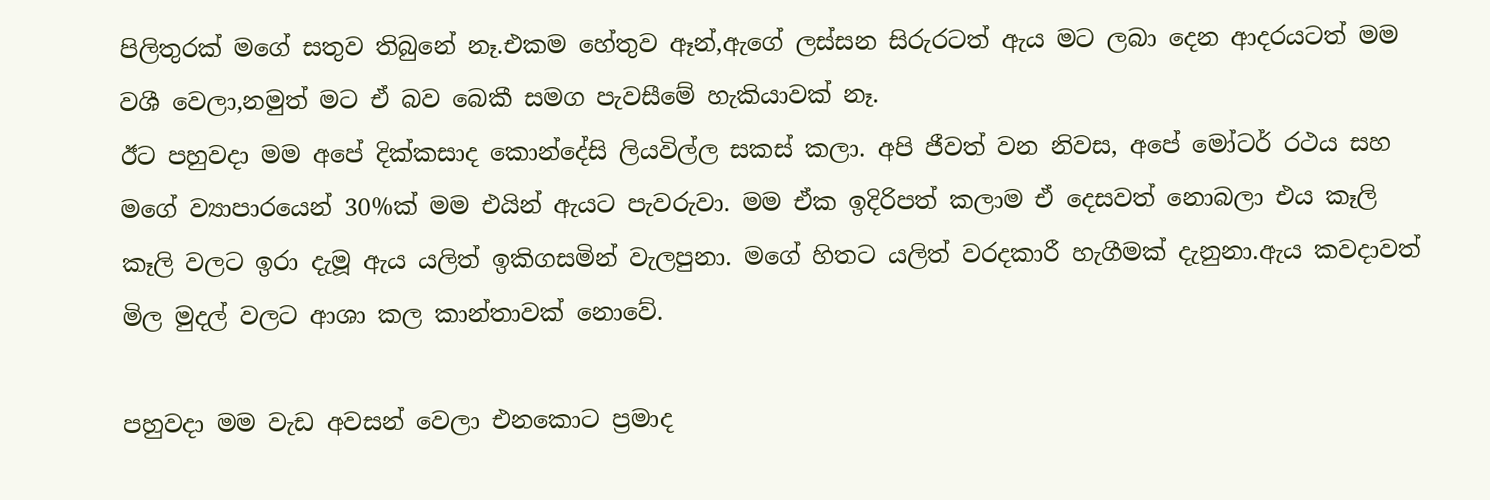පිලිතුරක් මගේ සතුව තිබුනේ නෑ.එකම හේතුව ඈන්,ඇගේ ලස්සන සිරුරටත් ඇය මට ලබා දෙන ආදරයටත් මම වශී වෙලා,නමුත් මට ඒ බව බෙකී සමග පැවසීමේ හැකියාවක් නෑ.
ඊට පහුවදා මම අපේ දික්කසාද කොන්දේසි ලියවිල්ල සකස් කලා. අපි ජීවත් වන නිවස, අපේ මෝටර් රථය සහ මගේ ව්‍යාපාරයෙන් 30%ක් මම එයින් ඇයට පැවරුවා. මම ඒක ඉදිරිපත් කලාම ඒ දෙසවත් නොබලා එය කෑලි කෑලි වලට ඉරා දැමූ ඇය යලිත් ඉකිගසමින් වැලපුනා. මගේ හිතට යලිත් වරදකාරී හැගීමක් දැනුනා.ඇය කවදාවත් මිල මුදල් වලට ආශා කල කාන්තාවක් නොවේ.

පහුවදා මම වැඩ අවසන් වෙලා එනකොට ප්‍රමාද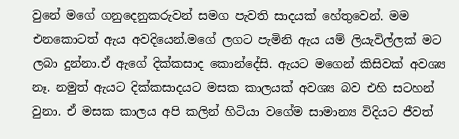වුනේ මගේ ගනුදෙනුකරුවන් සමග පැවති සාදයක් හේතුවෙන්. මම එනකොටත් ඇය අවදියෙන්.මගේ ලගට පැමිනි ඇය යම් ලියැවිල්ලක් මට ලබා දුන්නා.ඒ ඇගේ දික්කසාද කොන්දේසි. ඇයට මගෙන් කිසිවක් අවශ්‍ය නෑ. නමුත් ඇයට දික්කසාදයට මසක කාලයක් අවශ්‍ය බව එහි සටහන් වුනා. ඒ මසක කාලය අපි කලින් හිටියා වගේම සාමාන්‍ය විදියට ජීවත්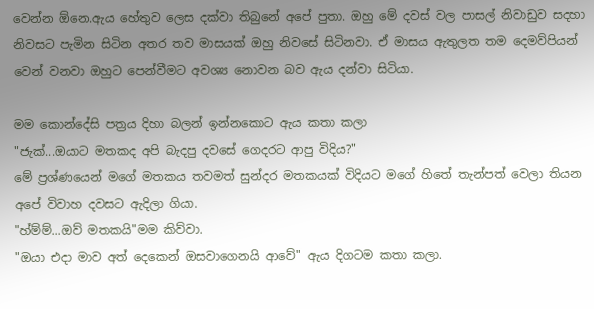වෙන්න ඕනෙ.ඇය හේතුව ලෙස දක්වා තිබුනේ අපේ පුතා. ඔහු මේ දවස් වල පාසල් නිවාඩුව සදහා නිවසට පැමින සිටින අතර තව මාසයක් ඔහු නිවසේ සිටිනවා. ඒ මාසය ඇතුලත තම දෙමව්පියන් වෙන් වනවා ඔහුට පෙන්වීමට අවශ්‍ය නොවන බව ඇය දන්වා සිටියා.

මම කොන්දේසි පත්‍රය දිහා බලන් ඉන්නකොට ඇය කතා කලා
"ජැක්...ඔයාට මතකද අපි බැදපු දවසේ ගෙදරට ආපු විදිය?"
මේ ප්‍රශ්ණයෙන් මගේ මතකය තවමත් සුන්දර මතකයක් විදියට මගේ හිතේ තැන්පත් වෙලා තියන අපේ විවාහ දවසට ඇදිලා ගියා.
"හ්ම්ම්...ඔව් මතකයි"මම කිව්වා.
"ඔයා එදා මාව අත් දෙකෙන් ඔසවාගෙනයි ආවේ" ඇය දිගටම කතා කලා.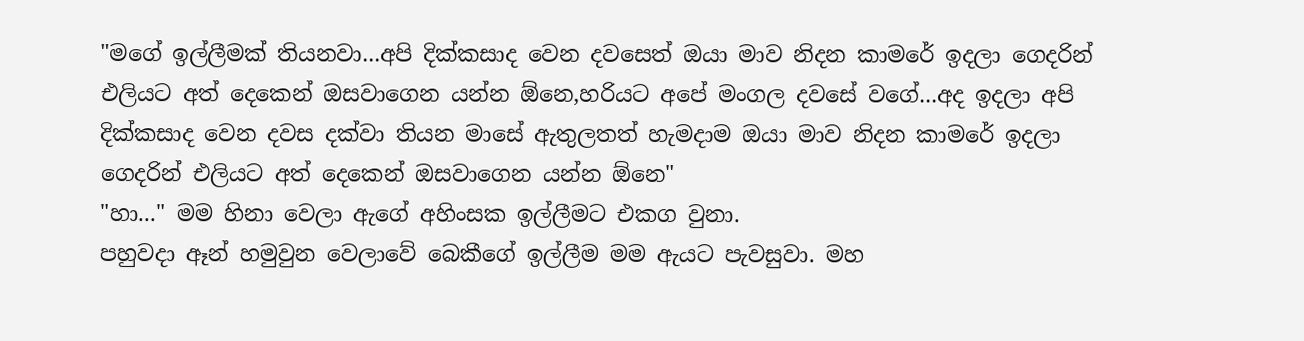"මගේ ඉල්ලීමක් තියනවා...අපි දික්කසාද වෙන දවසෙත් ඔයා මාව නිදන කාමරේ ඉදලා ගෙදරින් එලියට අත් දෙකෙන් ඔසවාගෙන යන්න ඕනෙ,හරියට අපේ මංගල දවසේ වගේ...අද ඉදලා අපි දික්කසාද වෙන දවස දක්වා තියන මාසේ ඇතුලතත් හැමදාම ඔයා මාව නිදන කාමරේ ඉදලා ගෙදරින් එලියට අත් දෙකෙන් ඔසවාගෙන යන්න ඕනෙ"
"හා..." මම හිනා වෙලා ඇගේ අහිංසක ඉල්ලීමට එකග වුනා.
පහුවදා ඈන් හමුවුන වෙලාවේ බෙකීගේ ඉල්ලීම මම ඇයට පැවසුවා. මහ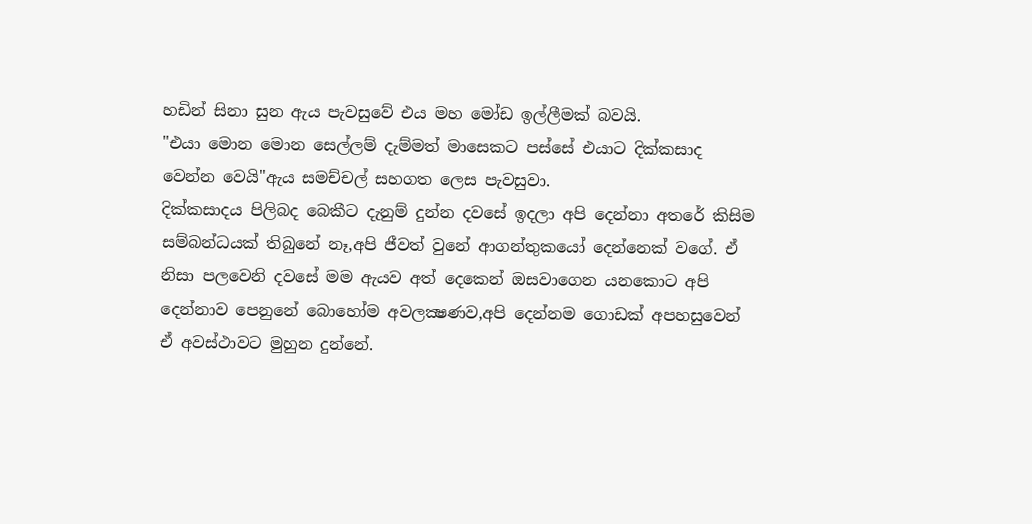හඩින් සිනා සුන ඇය පැවසුවේ එය මහ මෝඩ ඉල්ලීමක් බවයි.
"එයා මොන මොන සෙල්ලම් දැම්මත් මාසෙකට පස්සේ එයාට දික්කසාද වෙන්න වෙයි"ඇය සමච්චල් සහගත ලෙස පැවසුවා.
දික්කසාදය පිලිබද බෙකීට දැනුම් දුන්න දවසේ ඉදලා අපි දෙන්නා අතරේ කිසිම සම්බන්ධයක් තිබුනේ නෑ,අපි ජීවත් වුනේ ආගන්තුකයෝ දෙන්නෙක් වගේ. ඒ නිසා පලවෙනි දවසේ මම ඇයව අත් දෙකෙන් ඔසවාගෙන යනකොට අපි දෙන්නාව පෙනුනේ බොහෝම අවලක්‍ෂණව,අපි දෙන්නම ගොඩක් අපහසුවෙන් ඒ අවස්ථාවට මුහුන දුන්නේ.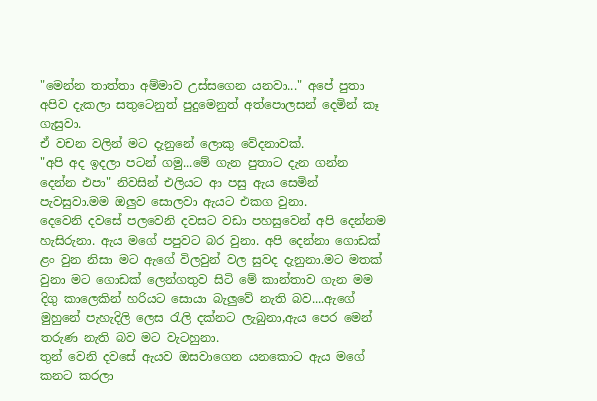"මෙන්න තාත්තා අම්මාව උස්සගෙන යනවා..." අපේ පුතා අපිව දැකලා සතුටෙනුත් පුදුමෙනුත් අත්පොලසන් දෙමින් කෑ ගැසුවා.
ඒ වචන වලින් මට දැනුනේ ලොකු වේදනාවක්.
"අපි අද ඉදලා පටන් ගමු...මේ ගැන පුතාට දැන ගන්න දෙන්න එපා" නිවසින් එලියට ආ පසු ඇය සෙමින් පැවසුවා.මම ඔලුව සොලවා ඇයට එකග වුනා.
දෙවෙනි දවසේ පලවෙනි දවසට වඩා පහසුවෙන් අපි දෙන්නම හැසිරුනා. ඇය මගේ පපුවට බර වුනා. අපි දෙන්නා ගොඩක් ළං වුන නිසා මට ඇගේ විලවුන් වල සුවද දැනුනා.මට මතක් වුනා මට ගොඩක් ලෙන්ගතුව සිටි මේ කාන්තාව ගැන මම දිගු කාලෙකින් හරියට සොයා බැලුවේ නැති බව....ඇගේ මුහුනේ පැහැදිලි ලෙස රැලි දක්නට ලැබුනා,ඇය පෙර මෙන් තරුණ නැති බව මට වැටහුනා.
තුන් වෙනි දවසේ ඇයව ඔසවාගෙන යනකොට ඇය මගේ කනට කරලා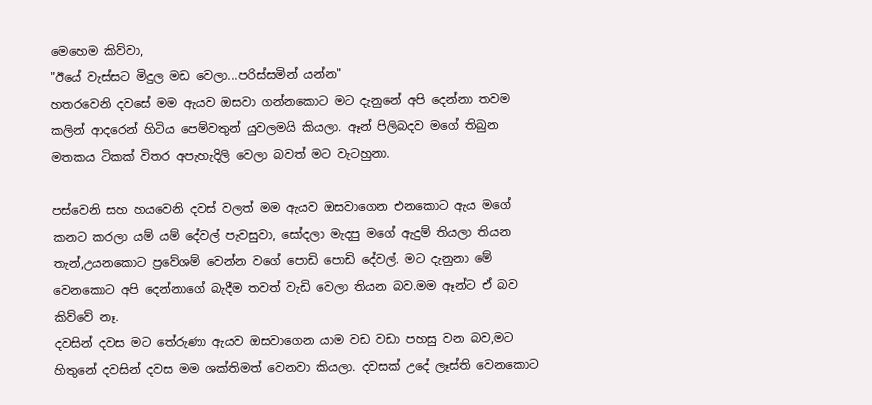මෙහෙම කිව්වා,
"ඊයේ වැස්සට මිදුල මඩ වෙලා...පරිස්සමින් යන්න"
හතරවෙනි දවසේ මම ඇයව ඔසවා ගන්නකොට මට දැනුනේ අපි දෙන්නා තවම කලින් ආදරෙන් හිටිය පෙම්වතුන් යුවලමයි කියලා. ඈන් පිලිබදව මගේ තිබුන මතකය ටිකක් විතර අපැහැදිලි වෙලා බවත් මට වැටහුනා.

පස්වෙනි සහ හයවෙනි දවස් වලත් මම ඇයව ඔසවාගෙන එනකොට ඇය මගේ කනට කරලා යම් යම් දේවල් පැවසුවා, සෝදලා මැදපු මගේ ඇදුම් තියලා තියන තැන්,උයනකොට ප්‍රවේශම් වෙන්න වගේ පොඩි පොඩි දේවල්. මට දැනුනා මේ වෙනකොට අපි දෙන්නාගේ බැදීම තවත් වැඩි වෙලා තියන බව.මම ඈන්ට ඒ බව කිව්වේ නෑ.
දවසින් දවස මට තේරුණා ඇයව ඔසවාගෙන යාම වඩ වඩා පහසු වන බව,මට හිතුනේ දවසින් දවස මම ශක්තිමත් වෙනවා කියලා. දවසක් උදේ ලෑස්ති වෙනකොට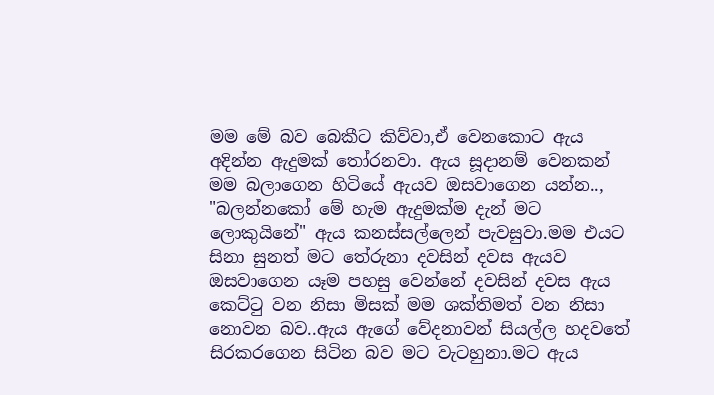මම මේ බව බෙකීට කිව්වා,ඒ වෙනකොට ඇය අදින්න ඇදුමක් තෝරනවා. ඇය සූදානම් වෙනකන් මම බලාගෙන හිටියේ ඇයව ඔසවාගෙන යන්න..,
"බලන්නකෝ මේ හැම ඇදුමක්ම දැන් මට ලොකුයිනේ" ඇය කනස්සල්ලෙන් පැවසුවා.මම එයට සිනා සුනත් මට තේරුනා දවසින් දවස ඇයව ඔසවාගෙන යෑම පහසු වෙන්නේ දවසින් දවස ඇය කෙට්ටු වන නිසා මිසක් මම ශක්තිමත් වන නිසා නොවන බව..ඇය ඇගේ වේදනාවන් සියල්ල හදවතේ සිරකරගෙන සිටින බව මට වැටහුනා.මට ඇය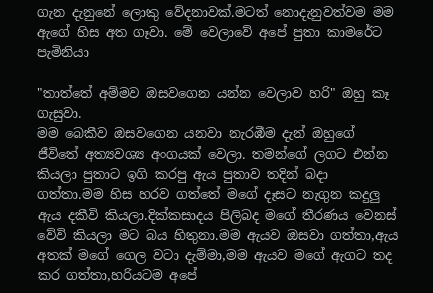ගැන දැනුනේ ලොකු වේදනාවක්.මටත් නොදැනුවත්වම මම ඇගේ හිස අත ගෑවා. මේ වෙලාවේ අපේ පුතා කාමරේට පැමිනියා

"තාත්තේ අම්මව ඔසවගෙන යන්න වෙලාව හරි" ඔහු කෑ ගැසුවා.
මම බෙකීව ඔසවගෙන යනවා නැරඹීම දැන් ඔහුගේ ජීවිතේ අත්‍යවශ්‍ය අංගයක් වෙලා. තමන්ගේ ලගට එන්න කියලා පුතාට ඉගි කරපු ඇය පුතාව තදින් බදා ගත්තා.මම හිස හරව ගත්තේ මගේ දෑසට නැගුන කදුලු ඇය දකීවි කියලා.දික්කසාදය පිලිබද මගේ තීරණය වෙනස් වේවි කියලා මට බය හිතුනා.මම ඇයව ඔසවා ගත්තා,ඇය අතක් මගේ ගෙල වටා දැම්මා,මම ඇයව මගේ ඇගට තද කර ගත්තා,හරියටම අපේ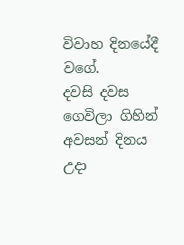විවාහ දිනයේදී වගේ.
දවසි දවස ගෙවිලා ගිහින් අවසන් දිනය උදා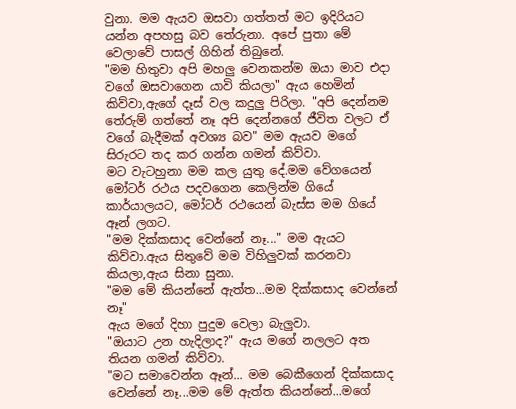වුනා. මම ඇයව ඔසවා ගත්තත් මට ඉදිරියට යන්න අපහසු බව තේරුනා. අපේ පුතා මේ වෙලාවේ පාසල් ගිහින් තිබුනේ.
"මම හිතුවා අපි මහලු වෙනකන්ම ඔයා මාව එදා වගේ ඔසවාගෙන යාවි කියලා" ඇය හෙමින් කිව්වා,ඇගේ දෑස් වල කදුලු පිරිලා. "අපි දෙන්නම තේරුම් ගත්තේ නෑ අපි දෙන්නගේ ජීවිත වලට ඒ වගේ බැදීමක් අවශ්‍ය බව" මම ඇයව මගේ සිරුරට තද කර ගන්න ගමන් කිව්වා.
මට වැටහුනා මම කල යුතු දේ.මම වේගයෙන් මෝටර් රථය පදවගෙන කෙලින්ම ගියේ කාර්යාලයට, මෝටර් රථයෙන් බැස්ස මම ගියේ ඈන් ලගට.
"මම දික්කසාද වෙන්නේ නෑ..." මම ඇයට කිව්වා.ඇය සිතුවේ මම විහිලුවක් කරනවා කියලා,ඇය සිනා සුනා.
"මම මේ කියන්නේ ඇත්ත...මම දික්කසාද වෙන්නේ නෑ"
ඇය මගේ දිහා පුදුම වෙලා බැලුවා.
"ඔයාට උන හැදිලාද?" ඇය මගේ නලලට අත තියන ගමන් කිව්වා.
"මට සමාවෙන්න ඈන්... මම බෙකීගෙන් දික්කසාද වෙන්නේ නෑ...මම මේ ඇත්ත කියන්නේ...මගේ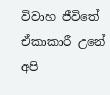විවාහ ජීවිතේ ඒකාකාරී උනේ අපි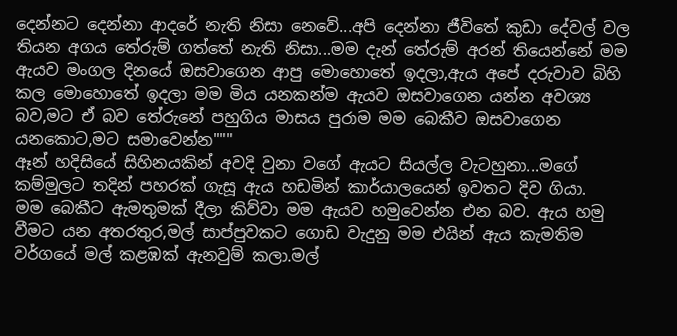දෙන්නට දෙන්නා ආදරේ නැති නිසා නෙවේ...අපි දෙන්නා ජීවිතේ කුඩා දේවල් වල තියන අගය තේරුම් ගත්තේ නැති නිසා...මම දැන් තේරුම් අරන් තියෙන්නේ මම ඇයව මංගල දිනයේ ඔසවාගෙන ආපු මොහොතේ ඉදලා,ඇය අපේ දරුවාව බිහි කල මොහොතේ ඉදලා මම මිය යනකන්ම ඇයව ඔසවාගෙන යන්න අවශ්‍ය බව,මට ඒ බව තේරුනේ පහුගිය මාසය පුරාම මම බෙකීව ඔසවාගෙන යනකොට,මට සමාවෙන්න"""
ඈන් හදිසියේ සිහිනයකින් අවදි වුනා වගේ ඇයට සියල්ල වැටහුනා...මගේ කම්මුලට තදින් පහරක් ගැසූ ඇය හඩමින් කාර්යාලයෙන් ඉවතට දිව ගියා.
මම බෙකීට ඇමතුමක් දීලා කිව්වා මම ඇයව හමුවෙන්න එන බව. ඇය හමු වීමට යන අතරතුර,මල් සාප්පුවකට ගොඩ වැදුනු මම එයින් ඇය කැමතිම වර්ගයේ මල් කළඹක් ඇනවුම් කලා.මල්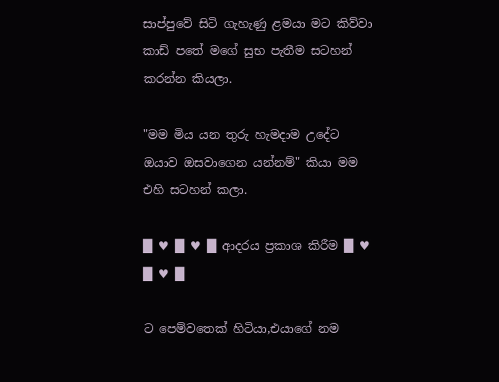සාප්පුවේ සිටි ගැහැණු ළමයා මට කිව්වා කාඩ් පතේ මගේ සුභ පැතීම සටහන් කරන්න කියලා.

"මම මිය යන තුරු හැමදාම උදේට ඔයාව ඔසවාගෙන යන්නම්" කියා මම එහි සටහන් කලා.

█ ♥ █ ♥ █ ආදරය ප්‍රකාශ කිරීම █ ♥ █ ♥ █

ට පෙම්වතෙක් හිටියා,එයාගේ නම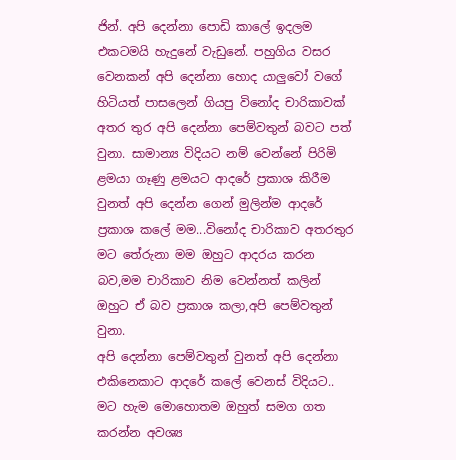ජින්. අපි දෙන්නා පොඩි කාලේ ඉදලම එකටමයි හැදුනේ වැඩුනේ. පහුගිය වසර වෙනකන් අපි දෙන්නා හොද යාලුවෝ වගේ හිටියත් පාසලෙන් ගියපු විනෝද චාරිකාවක් අතර තුර අපි දෙන්නා පෙම්වතුන් බවට පත් වුනා. සාමාන්‍ය විදියට නම් වෙන්නේ පිරිමි ළමයා ගෑණු ළමයට ආදරේ ප්‍රකාශ කිරීම වුනත් අපි දෙන්න ගෙන් මුලින්ම ආදරේ ප්‍රකාශ කලේ මම...විනෝද චාරිකාව අතරතුර මට තේරුනා මම ඔහුට ආදරය කරන බව,මම චාරිකාව නිම වෙන්නත් කලින් ඔහුට ඒ බව ප්‍රකාශ කලා,අපි පෙම්වතුන් වුනා.
අපි දෙන්නා පෙම්වතුන් වුනත් අපි දෙන්නා එකිනෙකාට ආදරේ කලේ වෙනස් විදියට.. මට හැම මොහොතම ඔහුත් සමග ගත කරන්න අවශ්‍ය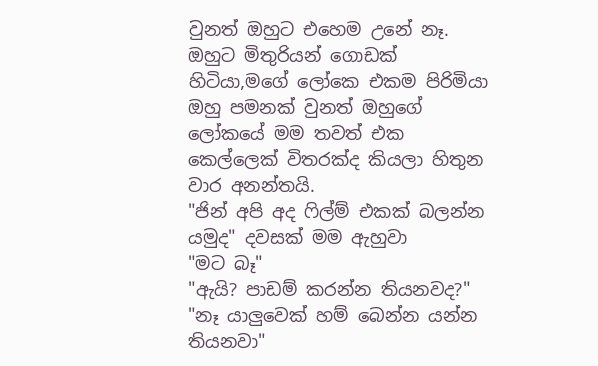වුනත් ඔහුට එහෙම උනේ නෑ. ඔහුට මිතුරියන් ගොඩක් හිටියා,මගේ ලෝකෙ එකම පිරිමියා ඔහු පමනක් වුනත් ඔහුගේ ලෝකයේ මම තවත් එක කෙල්ලෙක් විතරක්ද කියලා හිතුන වාර අනන්තයි.
"ජින් අපි අද ෆිල්ම් එකක් බලන්න යමුද" දවසක් මම ඇහුවා
"මට බෑ"
"ඇයි? පාඩම් කරන්න තියනවද?"
"නෑ යාලුවෙක් හම් බෙන්න යන්න තියනවා"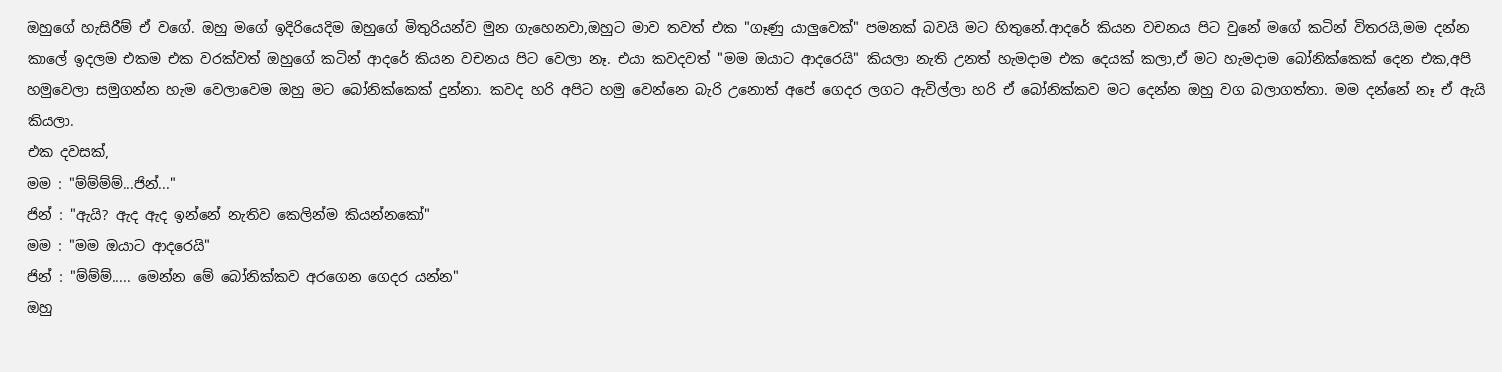ඔහුගේ හැසිරීම් ඒ වගේ. ඔහු මගේ ඉදිරියෙදිම ඔහුගේ මිතුරියන්ව මුන ගැහෙනවා,ඔහුට මාව තවත් එක "ගෑණු යාලුවෙක්" පමනක් බවයි මට හිතුනේ.ආදරේ කියන වචනය පිට වුනේ මගේ කටින් විතරයි,මම දන්න කාලේ ඉදලම එකම එක වරක්වත් ඔහුගේ කටින් ආදරේ කියන වචනය පිට වෙලා නෑ. එයා කවදවත් "මම ඔයාට ආදරෙයි" කියලා නැති උනත් හැමදාම එක දෙයක් කලා,ඒ මට හැමදාම බෝනික්කෙක් දෙන එක,අපි හමුවෙලා සමුගන්න හැම වෙලාවෙම ඔහු මට බෝනික්කෙක් දුන්නා. කවද හරි අපිට හමු වෙන්නෙ බැරි උනොත් අපේ ගෙදර ලගට ඇවිල්ලා හරි ඒ බෝනික්කව මට දෙන්න ඔහු වග බලාගත්තා. මම දන්නේ නෑ ඒ ඇයි කියලා.
එක දවසක්,
මම : "ම්ම්ම්ම්...ජින්..."
ජින් : "ඇයි? ඇද ඇද ඉන්නේ නැතිව කෙලින්ම කියන්නකෝ"
මම : "මම ඔයාට ආදරෙයි"
ජින් : "ම්ම්ම්..... මෙන්න මේ බෝනික්කව අරගෙන ගෙදර යන්න"
ඔහු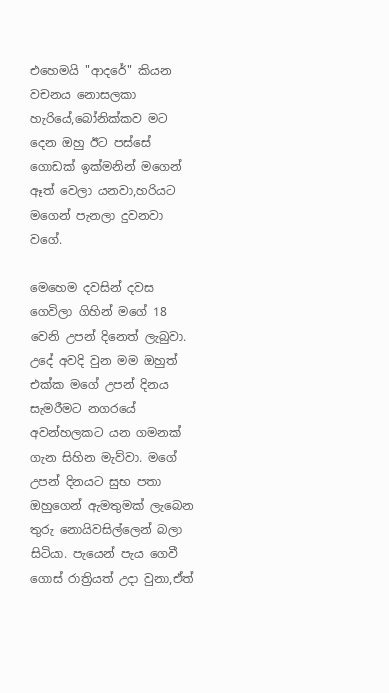එහෙමයි "ආදරේ" කියන වචනය නොසලකා හැරියේ,බෝනික්කව මට දෙන ඔහු ඊට පස්සේ ගොඩක් ඉක්මනින් මගෙන් ඈත් වෙලා යනවා,හරියට මගෙන් පැනලා දුවනවා වගේ.

මෙහෙම දවසින් දවස ගෙවිලා ගිහින් මගේ 18 වෙනි උපන් දිනෙත් ලැබුවා. උදේ අවදි වුන මම ඔහුත් එක්ක මගේ උපන් දිනය සැමරීමට නගරයේ අවන්හලකට යන ගමනක් ගැන සිහින මැව්වා. මගේ උපන් දිනයට සුභ පතා ඔහුගෙන් ඇමතුමක් ලැබෙන තුරු නොයිවසිල්ලෙන් බලා සිටියා. පැයෙන් පැය ගෙවී ගොස් රාත්‍රියත් උදා වුනා,ඒත්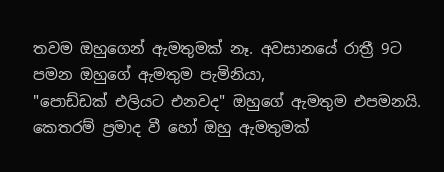තවම ඔහුගෙන් ඇමතුමක් නෑ. අවසානයේ රාත්‍රී 9ට පමන ඔහුගේ ඇමතුම පැමිනියා,
"පොඩ්ඩක් එලියට එනවද" ඔහුගේ ඇමතුම එපමනයි.
කෙතරම් ප්‍රමාද වී හෝ ඔහු ඇමතුමක්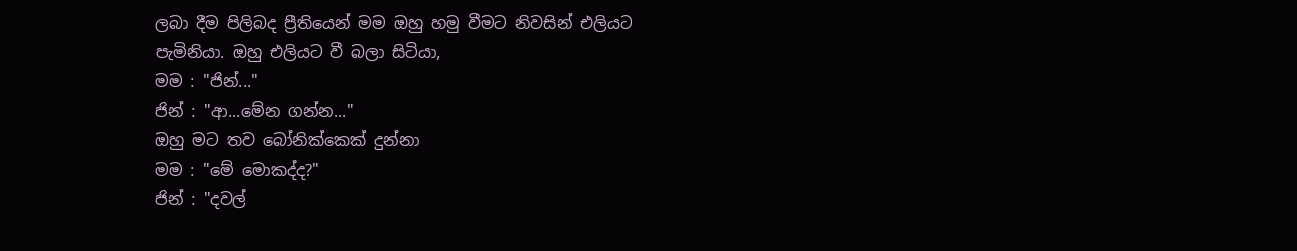ලබා දීම පිලිබද ප්‍රීතියෙන් මම ඔහු හමු වීමට නිවසින් එලියට පැමිනියා. ඔහු එලියට වී බලා සිටියා,
මම : "ජින්..."
ජින් : "ආ...මේන ගන්න..."
ඔහු මට තව බෝනික්කෙක් දුන්නා
මම : "මේ මොකද්ද?"
ජින් : "දවල්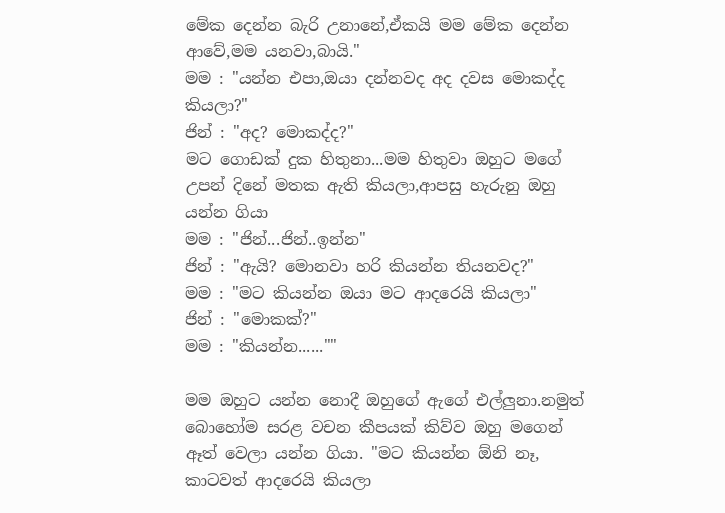මේක දෙන්න බැරි උනානේ,ඒකයි මම මේක දෙන්න ආවේ,මම යනවා,බායි."
මම : "යන්න එපා,ඔයා දන්නවද අද දවස මොකද්ද කියලා?"
ජින් : "අද? මොකද්ද?"
මට ගොඩක් දුක හිතුනා...මම හිතුවා ඔහුට මගේ උපන් දිනේ මතක ඇති කියලා,ආපසු හැරුනු ඔහු යන්න ගියා
මම : "ජින්...ජින්..ඉන්න"
ජින් : "ඇයි? මොනවා හරි කියන්න තියනවද?"
මම : "මට කියන්න ඔයා මට ආදරෙයි කියලා"
ජින් : "මොකක්?"
මම : "කියන්න......""

මම ඔහුට යන්න නොදී ඔහුගේ ඇගේ එල්ලුනා.නමුත් බොහෝම සරළ වචන කීපයක් කිව්ව ඔහු මගෙන් ඈත් වෙලා යන්න ගියා. "මට කියන්න ඕනි නෑ, කාටවත් ආදරෙයි කියලා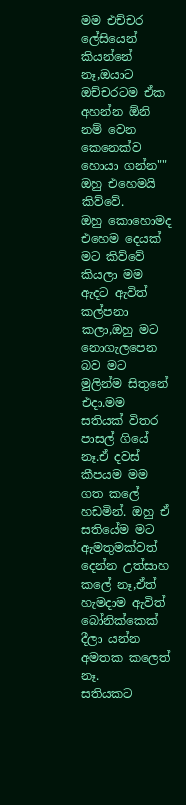මම එච්චර ලේසියෙන් කියන්නේ නෑ,ඔයාට ඔච්චරටම ඒක අහන්න ඕනි නම් වෙන කෙනෙක්ව හොයා ගන්න"" ඔහු එහෙමයි කිව්වේ.
ඔහු කොහොමද එහෙම දෙයක් මට කිව්වේ කියලා මම ඇදට ඇවිත් කල්පනා කලා,ඔහු මට නොගැලපෙන බව මට මුලින්ම සිතුනේ එදා.මම සතියක් විතර පාසල් ගියේ නෑ.ඒ දවස් කීපයම මම ගත කලේ හඩමින්. ඔහු ඒ සතියේම මට ඇමතුමක්වත් දෙන්න උත්සාහ කලේ නෑ,ඒත් හැමදාම ඇවිත් බෝනික්කෙක් දීලා යන්න අමතක කලෙත් නෑ.
සතියකට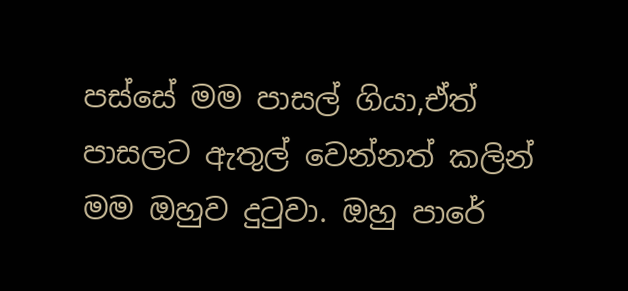පස්සේ මම පාසල් ගියා,ඒත් පාසලට ඇතුල් වෙන්නත් කලින් මම ඔහුව දුටුවා. ඔහු පාරේ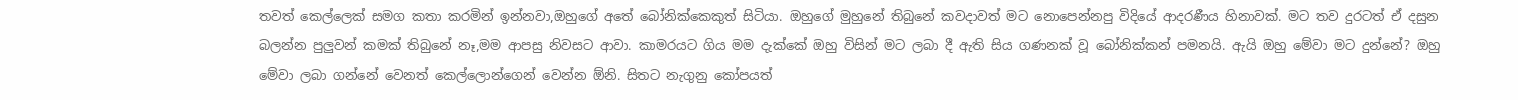තවත් කෙල්ලෙක් සමග කතා කරමින් ඉන්නවා,ඔහුගේ අතේ බෝනික්කෙකුත් සිටියා. ඔහුගේ මුහුනේ තිබුනේ කවදාවත් මට නොපෙන්නපු විදියේ ආදරණීය හිනාවක්. මට තව දුරටත් ඒ දසුන බලන්න පුලුවන් කමක් තිබුනේ නෑ,මම ආපසු නිවසට ආවා. කාමරයට ගිය මම දැක්කේ ඔහු විසින් මට ලබා දී ඇති සිය ගණනක් වූ බෝනික්කන් පමනයි. ඇයි ඔහු මේවා මට දුන්නේ? ඔහු මේවා ලබා ගන්නේ වෙනත් කෙල්ලොන්ගෙන් වෙන්න ඕනි. සිතට නැගුනු කෝපයත්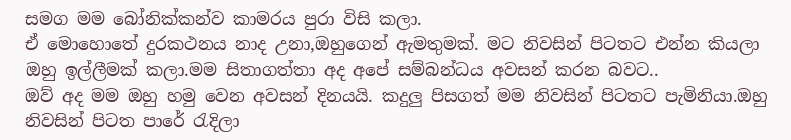සමග මම බෝනික්කන්ව කාමරය පුරා විසි කලා.
ඒ මොහොතේ දුරකථනය නාද උනා,ඔහුගෙන් ඇමතුමක්. මට නිවසින් පිටතට එන්න කියලා ඔහු ඉල්ලීමක් කලා.මම සිතාගත්තා අද අපේ සම්බන්ධය අවසන් කරන බවට..
ඔව් අද මම ඔහු හමු වෙන අවසන් දිනයයි. කදුලු පිසගත් මම නිවසින් පිටතට පැමිනියා.ඔහු නිවසින් පිටත පාරේ රැදිලා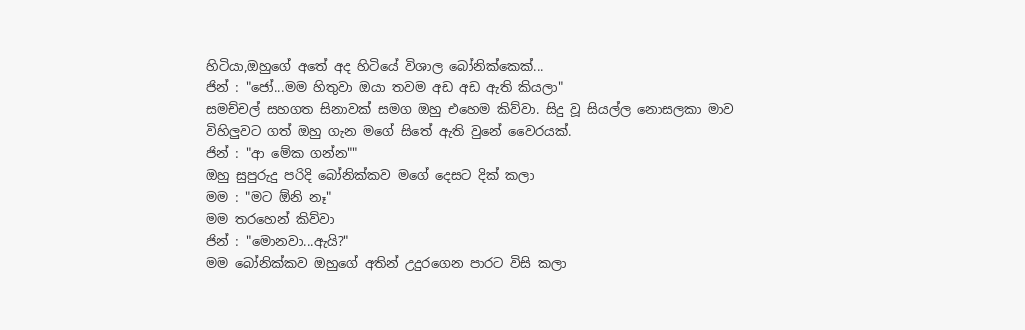හිටියා,ඔහුගේ අතේ අද හිටියේ විශාල බෝනික්කෙක්...
ජින් : "ජෝ...මම හිතුවා ඔයා තවම අඩ අඩ ඇති කියලා"
සමච්චල් සහගත සිනාවක් සමග ඔහු එහෙම කිව්වා. සිදු වූ සියල්ල නොසලකා මාව විහිලුවට ගත් ඔහු ගැන මගේ සිතේ ඇති වුනේ වෛරයක්.
ජින් : "ආ මේක ගන්න""
ඔහු සුපුරුදු පරිදි බෝනික්කව මගේ දෙසට දික් කලා
මම : "මට ඕනි නෑ"
මම තරහෙන් කිව්වා
ජින් : "මොනවා...ඇයි?"
මම බෝනික්කව ඔහුගේ අතින් උදුරගෙන පාරට විසි කලා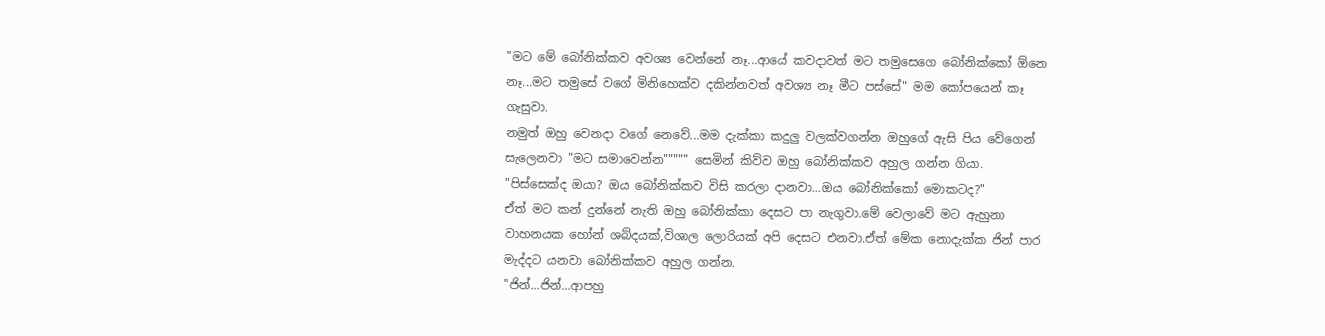"මට මේ බෝනික්කව අවශ්‍ය වෙන්නේ නෑ...ආයේ කවදාවත් මට තමුසෙගෙ බෝනික්කෝ ඕනෙ නෑ...මට තමුසේ වගේ මිනිහෙක්ව දකින්නවත් අවශ්‍ය නෑ මීට පස්සේ" මම කෝපයෙන් කෑ ගැසුවා.
නමුත් ඔහු වෙනදා වගේ නෙවේ...මම දැක්කා කදුලු වලක්වගන්න ඔහුගේ ඇසි පිය වේගෙන් සැලෙනවා "මට සමාවෙන්න""""" සෙමින් කිව්ව ඔහු බෝනික්කව අහුල ගන්න ගියා.
"පිස්සෙක්ද ඔයා? ඔය බෝනික්කව විසි කරලා දානවා...ඔය බෝනික්කෝ මොකටද?"
ඒත් මට කන් දුන්නේ නැති ඔහු බෝනික්කා දෙසට පා නැගුවා.මේ වෙලාවේ මට ඇහුනා වාහනයක හෝන් ශබ්දයක්,විශාල ලොරියක් අපි දෙසට එනවා.ඒත් මේක නොදැක්ක ජින් පාර මැද්දට යනවා බෝනික්කව අහුල ගන්න.
"ජින්...ජින්...ආපහු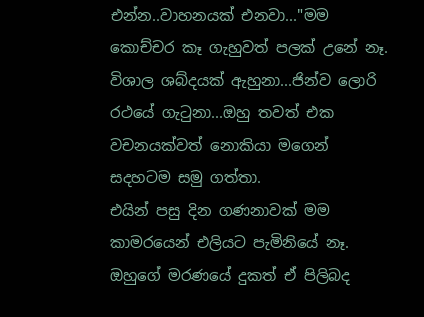එන්න..වාහනයක් එනවා..."මම කොච්චර කෑ ගැහුවත් පලක් උනේ නෑ.
විශාල ශබ්දයක් ඇහුනා...ජින්ව ලොරි රථයේ ගැටුනා...ඔහු තවත් එක වචනයක්වත් නොකියා මගෙන් සදහටම සමු ගත්තා.
එයින් පසු දින ගණනාවක් මම කාමරයෙන් එලියට පැමිනියේ නෑ. ඔහුගේ මරණයේ දුකත් ඒ පිලිබද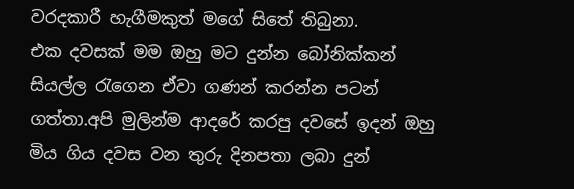වරදකාරී හැගීමකුත් මගේ සිතේ තිබුනා.
එක දවසක් මම ඔහු මට දුන්න බෝනික්කන් සියල්ල රැගෙන ඒවා ගණන් කරන්න පටන් ගත්තා.අපි මුලින්ම ආදරේ කරපු දවසේ ඉදන් ඔහු මිය ගිය දවස වන තුරු දිනපතා ලබා දුන්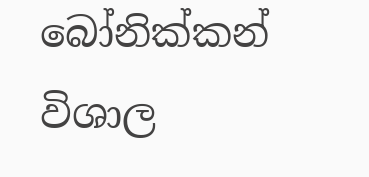බෝනික්කන් විශාල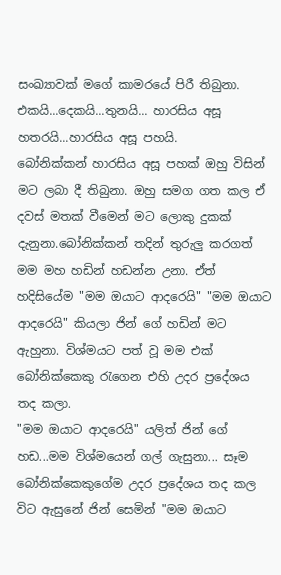සංඛ්‍යාවක් මගේ කාමරයේ පිරී තිබුනා.
එකයි...දෙකයි...තුනයි... හාරසිය අසූ හතරයි...හාරසිය අසූ පහයි.
බෝනික්කන් හාරසිය අසූ පහක් ඔහු විසින් මට ලබා දී තිබුනා. ඔහු සමග ගත කල ඒ දවස් මතක් වීමෙන් මට ලොකු දුකක් දැනුනා.බෝනික්කන් තදින් තුරුලු කරගත් මම මහ හඩින් හඩන්න උනා. ඒත් හදිසියේම "මම ඔයාට ආදරෙයි" "මම ඔයාට ආදරෙයි" කියලා ජින් ගේ හඩින් මට ඇහුනා. විශ්මයට පත් වූ මම එක් බෝනික්කෙකු රැගෙන එහි උදර ප්‍රදේශය තද කලා.
"මම ඔයාට ආදරෙයි" යලිත් ජින් ගේ හඩ...මම විශ්මයෙන් ගල් ගැසුනා... සෑම බෝනික්කෙකුගේම උදර ප්‍රදේශය තද කල විට ඇසුනේ ජින් සෙමින් "මම ඔයාට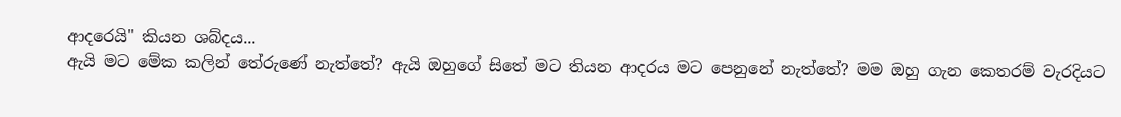ආදරෙයි" කියන ශබ්දය...
ඇයි මට මේක කලින් තේරුණේ නැත්තේ? ඇයි ඔහුගේ සිතේ මට තියන ආදරය මට පෙනුනේ නැත්තේ? මම ඔහු ගැන කෙතරම් වැරදියට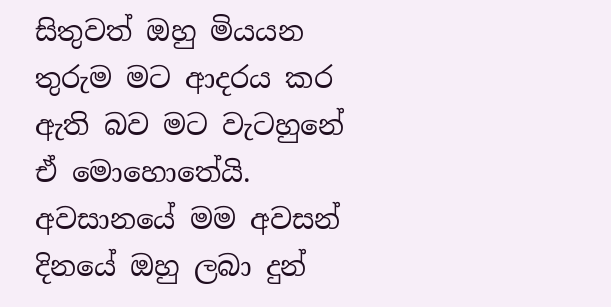සිතුවත් ඔහු මියයන තුරුම මට ආදරය කර ඇති බව මට වැටහුනේ ඒ මොහොතේයි.
අවසානයේ මම අවසන් දිනයේ ඔහු ලබා දුන්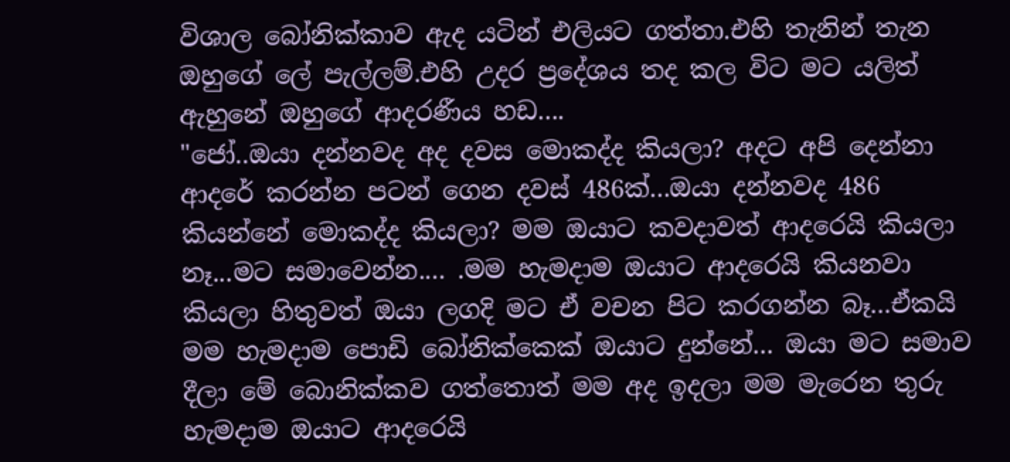විශාල බෝනික්කාව ඇද යටින් එලියට ගත්තා.එහි තැනින් තැන ඔහුගේ ලේ පැල්ලම්.එහි උදර ප්‍රදේශය තද කල විට මට යලිත් ඇහුනේ ඔහුගේ ආදරණීය හඩ....
"ජෝ..ඔයා දන්නවද අද දවස මොකද්ද කියලා? අදට අපි දෙන්නා ආදරේ කරන්න පටන් ගෙන දවස් 486ක්...ඔයා දන්නවද 486 කියන්නේ මොකද්ද කියලා? මම ඔයාට කවදාවත් ආදරෙයි කියලා නෑ...මට සමාවෙන්න.... .මම හැමදාම ඔයාට ආදරෙයි කියනවා කියලා හිතුවත් ඔයා ලගදි මට ඒ වචන පිට කරගන්න බෑ...ඒකයි මම හැමදාම පොඩි බෝනික්කෙක් ඔයාට දුන්නේ... ඔයා මට සමාව දීලා මේ බොනික්කව ගත්තොත් මම අද ඉදලා මම මැරෙන තුරු හැමදාම ඔයාට ආදරෙයි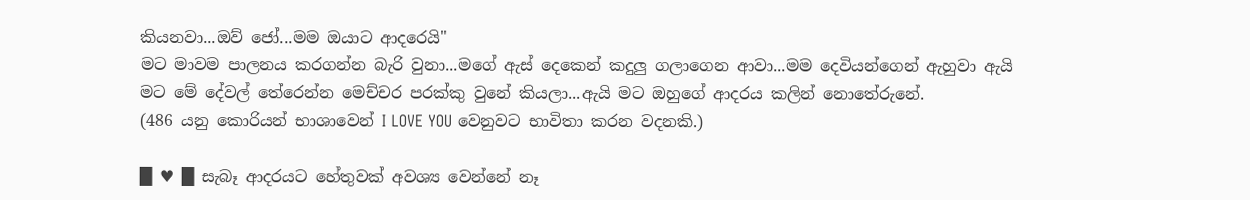කියනවා...ඔව් ජෝ...මම ඔයාට ආදරෙයි"
මට මාවම පාලනය කරගන්න බැරි වුනා...මගේ ඇස් දෙකෙන් කදුලු ගලාගෙන ආවා...මම දෙවියන්ගෙන් ඇහුවා ඇයි මට මේ දේවල් තේරෙන්න මෙච්චර පරක්කු වුනේ කියලා...ඇයි මට ඔහුගේ ආදරය කලින් නොතේරුනේ.
(486 යනු කොරියන් භාශාවෙන් I LOVE YOU වෙනුවට භාවිතා කරන වදනකි.)

█ ♥ █ සැබෑ ආදරයට හේතුවක් අවශ්‍ය වෙන්නේ නෑ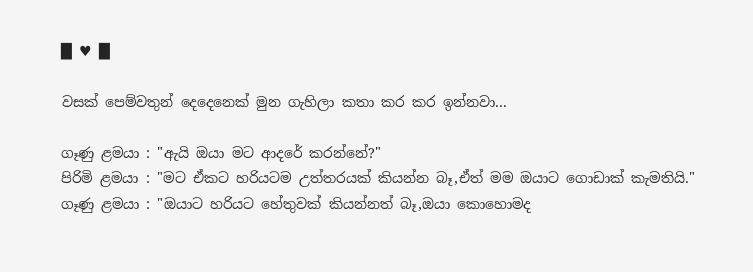█ ♥ █

වසක් පෙම්වතුන් දෙදෙනෙක් මුන ගැහිලා කතා කර කර ඉන්නවා...

ගෑණු ළමයා : "ඇයි ඔයා මට ආදරේ කරන්නේ?"
පිරිමි ළමයා : "මට ඒකට හරියටම උත්තරයක් කියන්න බෑ,ඒත් මම ඔයාට ගොඩාක් කැමතියි."
ගෑණු ළමයා : "ඔයාට හරියට හේතුවක් කියන්නත් බෑ,ඔයා කොහොමද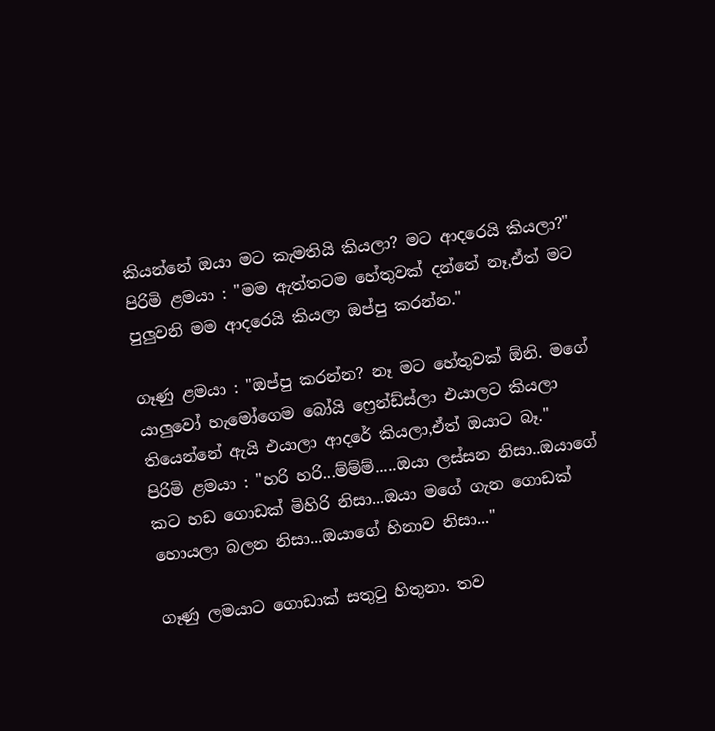කියන්නේ ඔයා මට කැමතියි කියලා? මට ආදරෙයි කියලා?"
පිරිමි ළමයා : "මම ඇත්තටම හේතුවක් දන්නේ නෑ,ඒත් මට පුලුවනි මම ආදරෙයි කියලා ඔප්පු කරන්න."

ගෑණු ළමයා : "ඔප්පු කරන්න? නෑ මට හේතුවක් ඕනි. මගේ යාලුවෝ හැමෝගෙම බෝයි ෆ්‍රෙන්ඩ්ස්ලා එයාලට කියලා තියෙන්නේ ඇයි එයාලා ආදරේ කියලා,ඒත් ඔයාට බෑ."
පිරිමි ළමයා : "හරි හරි...ම්ම්ම්.....ඔයා ලස්සන නිසා..ඔයාගේ කට හඩ ගොඩක් මිහිරි නිසා...ඔයා මගේ ගැන ගොඩක් හොයලා බලන නිසා...ඔයාගේ හිනාව නිසා..."

ගෑණු ලමයාට ගොඩාක් සතුටු හිතුනා. තව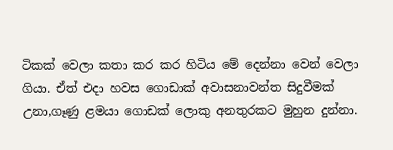ටිකක් වෙලා කතා කර කර හිටිය මේ දෙන්නා වෙන් වෙලා ගියා. ඒත් එදා හවස ගොඩාක් අවාසනාවන්ත සිදුවීමක් උනා,ගෑණු ළමයා ගොඩක් ලොකු අනතුරකට මුහුන දුන්නා.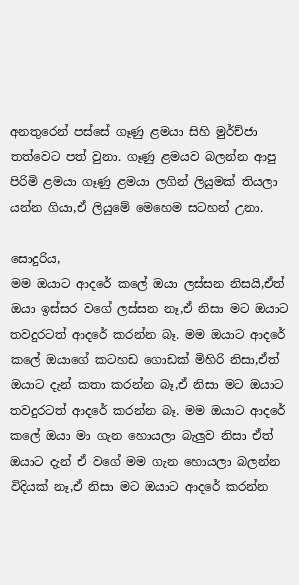අනතුරෙන් පස්සේ ගෑණු ළමයා සිහි මුර්ච්ජා තත්වෙට පත් වුනා. ගෑණු ළමයව බලන්න ආපු පිරිමි ළමයා ගෑණු ළමයා ලගින් ලියුමක් තියලා යන්න ගියා,ඒ ලියුමේ මෙහෙම සටහන් උනා.

සොදුරිය,
මම ඔයාට ආදරේ කලේ ඔයා ලස්සන නිසයි,ඒත් ඔයා ඉස්සර වගේ ලස්සන නෑ,ඒ නිසා මට ඔයාට තවදුරටත් ආදරේ කරන්න බෑ. මම ඔයාට ආදරේ කලේ ඔයාගේ කටහඩ ගොඩක් මිහිරි නිසා,ඒත් ඔයාට දැන් කතා කරන්න බෑ,ඒ නිසා මට ඔයාට තවදුරටත් ආදරේ කරන්න බෑ. මම ඔයාට ආදරේ කලේ ඔයා මා ගැන හොයලා බැලුව නිසා ඒත් ඔයාට දැන් ඒ වගේ මම ගැන හොයලා බලන්න විදියක් නෑ,ඒ නිසා මට ඔයාට ආදරේ කරන්න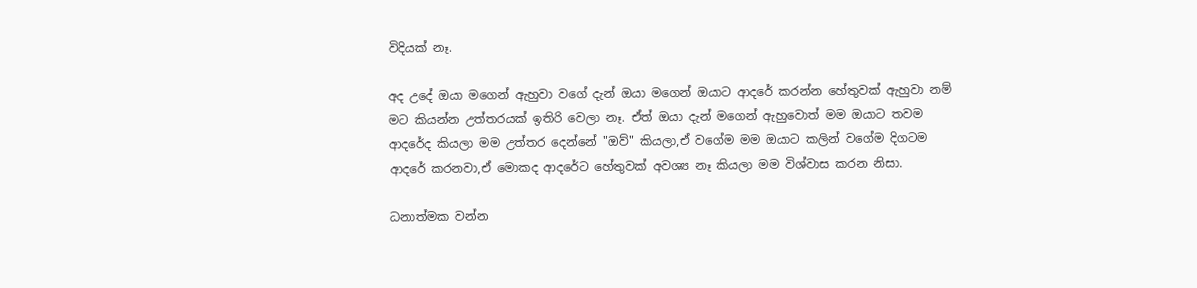විදියක් නෑ.

අද උදේ ඔයා මගෙන් ඇහුවා වගේ දැන් ඔයා මගෙන් ඔයාට ආදරේ කරන්න හේතුවක් ඇහුවා නම් මට කියන්න උත්තරයක් ඉතිරි වෙලා නෑ. ඒත් ඔයා දැන් මගෙන් ඇහුවොත් මම ඔයාට තවම ආදරේද කියලා මම උත්තර දෙන්නේ "ඔව්" කියලා,ඒ වගේම මම ඔයාට කලින් වගේම දිගටම ආදරේ කරනවා,ඒ මොකද ආදරේට හේතුවක් අවශ්‍ය නෑ කියලා මම විශ්වාස කරන නිසා.

ධනාත්මක වන්න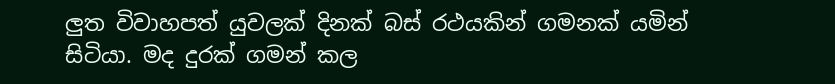ලුත විවාහපත් යුවලක් දිනක් බස් රථයකින් ගමනක් යමින් සිටියා. මද දුරක් ගමන් කල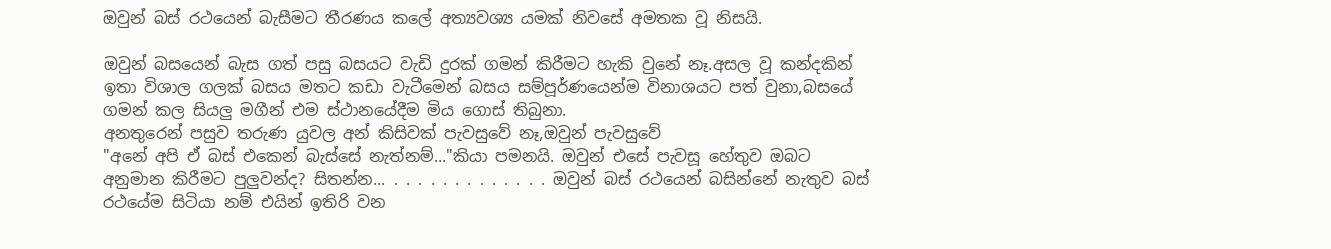ඔවුන් බස් රථයෙන් බැසීමට තීරණය කලේ අත්‍යවශ්‍ය යමක් නිවසේ අමතක වූ නිසයි.

ඔවුන් බසයෙන් බැස ගත් පසු බසයට වැඩි දුරක් ගමන් කිරීමට හැකි වුනේ නෑ.අසල වූ කන්දකින් ඉතා විශාල ගලක් බසය මතට කඩා වැටීමෙන් බසය සම්පූර්ණයෙන්ම විනාශයට පත් වුනා,බසයේ ගමන් කල සියලු මගීන් එම ස්ථානයේදීම මිය ගොස් තිබුනා.
අනතුරෙන් පසුව තරුණ යුවල අන් කිසිවක් පැවසුවේ නෑ,ඔවුන් පැවසුවේ
"අනේ අපි ඒ බස් එකෙන් බැස්සේ නැත්නම්..."කියා පමනයි. ඔවුන් එසේ පැවසූ හේතුව ඔබට අනුමාන කිරීමට පුලුවන්ද? සිතන්න... . . . . . . . . . . . . . ඔවුන් බස් රථයෙන් බසින්නේ නැතුව බස් රථයේම සිටියා නම් එයින් ඉතිරි වන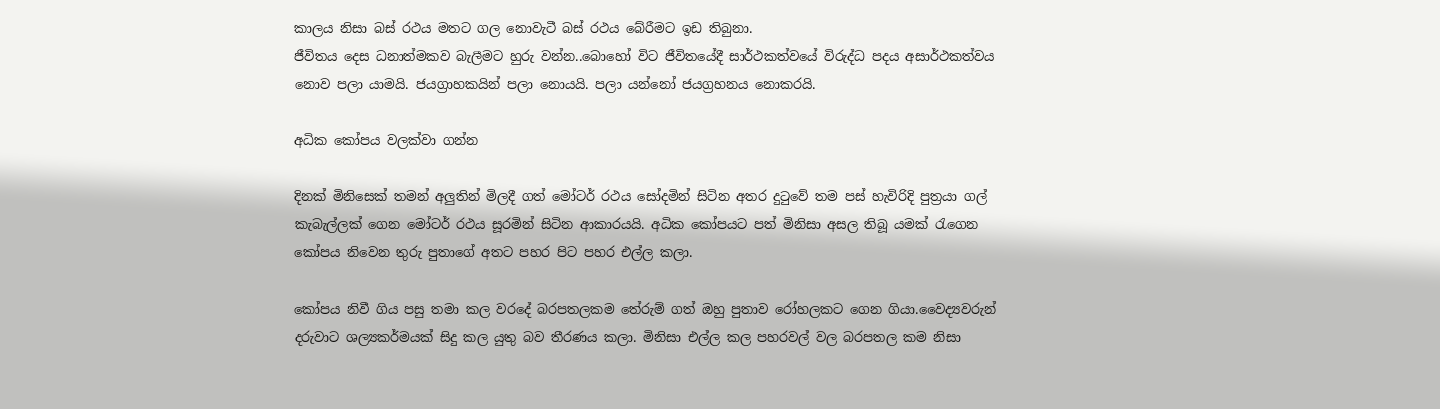කාලය නිසා බස් රථය මතට ගල නොවැටී බස් රථය බේරීමට ඉඩ තිබුනා.
ජීවිතය දෙස ධනාත්මකව බැලීමට හුරු වන්න..බොහෝ විට ජීවිතයේදී සාර්ථකත්වයේ විරුද්ධ පදය අසාර්ථකත්වය නොව පලා යාමයි. ජයග්‍රාහකයින් පලා නොයයි. පලා යන්නෝ ජයග්‍රහනය නොකරයි.

අධික කෝපය වලක්වා ගන්න

දිනක් මිනිසෙක් තමන් අලුතින් මිලදී ගත් මෝටර් රථය සෝදමින් සිටින අතර දුටුවේ තම පස් හැවිරිදි පුත්‍රයා ගල් කැබැල්ලක් ගෙන මෝටර් රථය සූරමින් සිටින ආකාරයයි. අධික කෝපයට පත් මිනිසා අසල තිබූ යමක් රැගෙන කෝපය නිවෙන තුරු පුතාගේ අතට පහර පිට පහර එල්ල කලා.

කෝපය නිවී ගිය පසු තමා කල වරදේ බරපතලකම තේරුම් ගත් ඔහු පුතාව රෝහලකට ගෙන ගියා.වෛද්‍යවරුන් දරුවාට ශල්‍යකර්මයක් සිදු කල යුතු බව තීරණය කලා. මිනිසා එල්ල කල පහරවල් වල බරපතල කම නිසා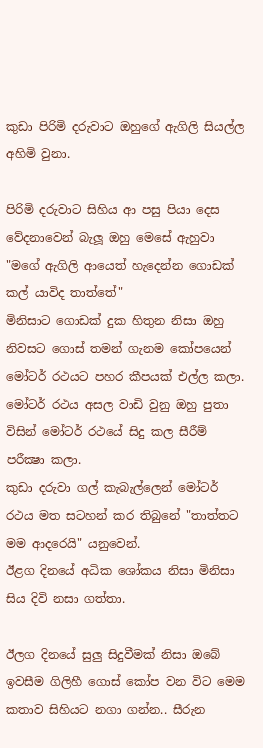කුඩා පිරිමි දරුවාට ඔහුගේ ඇගිලි සියල්ල අහිමි වුනා.

පිරිමි දරුවාට සිහිය ආ පසු පියා දෙස වේදනාවෙන් බැලූ ඔහු මෙසේ ඇහුවා "මගේ ඇගිලි ආයෙත් හැදෙන්න ගොඩක් කල් යාවිද තාත්තේ"
මිනිසාට ගොඩක් දුක හිතුන නිසා ඔහු නිවසට ගොස් තමන් ගැනම කෝපයෙන් මෝටර් රථයට පහර කීපයක් එල්ල කලා. මෝටර් රථය අසල වාඩි වුනු ඔහු පුතා විසින් මෝටර් රථයේ සිදු කල සීරීම් පරීක්‍ෂා කලා.
කුඩා දරුවා ගල් කැබැල්ලෙන් මෝටර් රථය මත සටහන් කර තිබුනේ "තාත්තට මම ආදරෙයි" යනුවෙන්.
ඊළග දිනයේ අධික ශෝකය නිසා මිනිසා සිය දිවි නසා ගත්තා.

ඊලග දිනයේ සුලු සිදුවීමක් නිසා ඔබේ ඉවසීම ගිලිහී ගොස් කෝප වන විට මෙම කතාව සිහියට නගා ගන්න.. සීරුන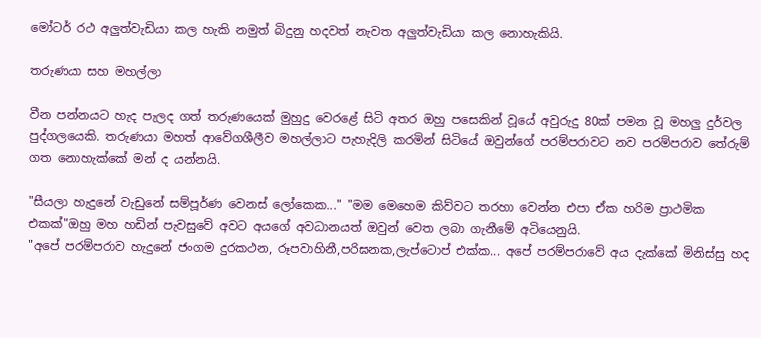මෝටර් රථ අලුත්වැඩියා කල හැකි නමුත් බිදුනු හදවත් නැවත අලුත්වැඩියා කල නොහැකියි.

තරුණයා සහ මහල්ලා

වීන පන්නයට හැද පැලද ගත් තරුණයෙක් මුහුදු වෙරළේ සිටි අතර ඔහු පසෙකින් වූයේ අවුරුදු 80ක් පමන වූ මහලු දුර්වල පුද්ගලයෙකි. තරුණයා මහත් ආවේගශීලීව මහල්ලාට පැහැදිලි කරමින් සිටියේ ඔවුන්ගේ පරම්පරාවට නව පරම්පරාව තේරුම් ගත නොහැක්කේ මන් ද යන්නයි.

"සීයලා හැදුනේ වැඩුනේ සම්පූර්ණ වෙනස් ලෝකෙක..." "මම මෙහෙම කිව්වට තරහා වෙන්න එපා ඒක හරිම ප්‍රාථමික එකක්"ඔහු මහ හඩින් පැවසුවේ අවට අයගේ අවධානයත් ඔවුන් වෙත ලබා ගැනීමේ අටියෙනුයි.
"අපේ පරම්පරාව හැදුනේ ජංගම දුරකථන, රූපවාහිනී,පරිඝනක,ලැප්ටොප් එක්ක... අපේ පරම්පරාවේ අය දැක්කේ මිනිස්සු හද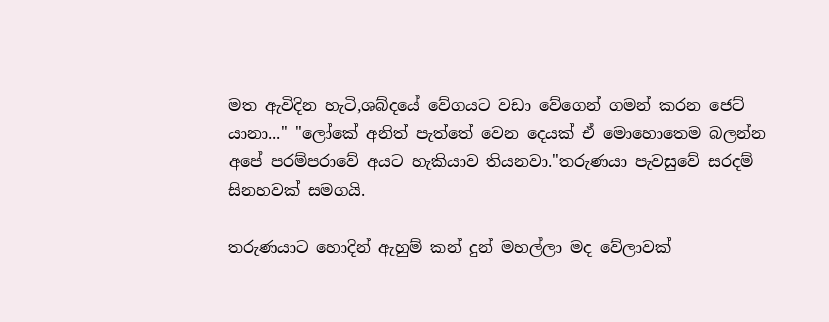මත ඇවිදින හැටි,ශබ්දයේ වේගයට වඩා වේගෙන් ගමන් කරන ජෙට් යානා..." "ලෝකේ අනිත් පැත්තේ වෙන දෙයක් ඒ මොහොතෙම බලන්න අපේ පරම්පරාවේ අයට හැකියාව තියනවා."තරුණයා පැවසුවේ සරදම් සිනහවක් සමගයි.

තරුණයාට හොදින් ඇහුම් කන් දුන් මහල්ලා මද වේලාවක්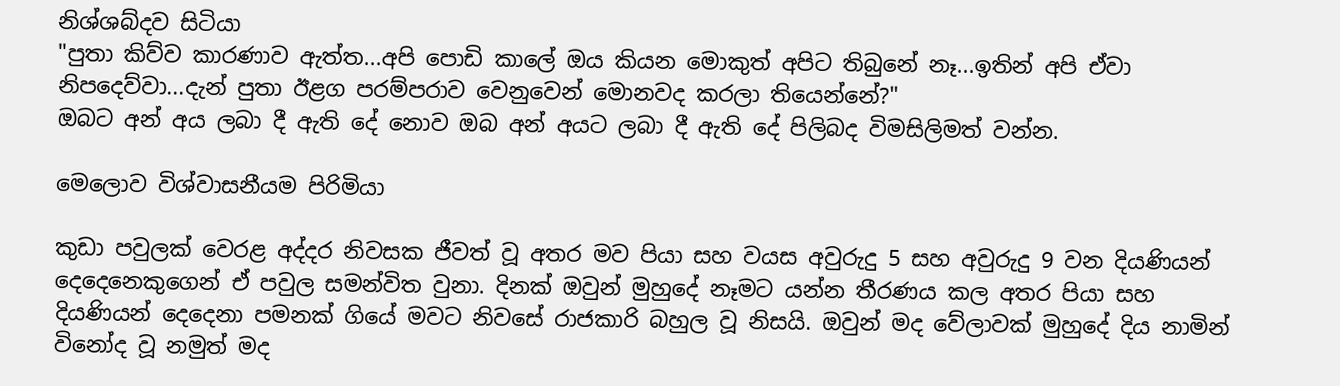නිශ්ශබ්දව සිටියා
"පුතා කිව්ව කාරණාව ඇත්ත...අපි පොඩි කාලේ ඔය කියන මොකුත් අපිට තිබුනේ නෑ...ඉතින් අපි ඒවා නිපදෙව්වා...දැන් පුතා ඊළග පරම්පරාව වෙනුවෙන් මොනවද කරලා තියෙන්නේ?"
ඔබට අන් අය ලබා දී ඇති දේ නොව ඔබ අන් අයට ලබා දී ඇති දේ පිලිබද විමසිලිමත් වන්න.

මෙලොව විශ්වාසනීයම පිරිමියා

කුඩා පවුලක් වෙරළ අද්දර නිවසක ජීවත් වූ අතර මව පියා සහ වයස අවුරුදු 5 සහ අවුරුදු 9 වන දියණියන් දෙදෙනෙකුගෙන් ඒ පවුල සමන්විත වුනා. දිනක් ඔවුන් මුහුදේ නෑමට යන්න තීරණය කල අතර පියා සහ දියණියන් දෙදෙනා පමනක් ගියේ මවට නිවසේ රාජකාරි බහුල වූ නිසයි. ඔවුන් මද වේලාවක් මුහුදේ දිය නාමින් විනෝද වූ නමුත් මද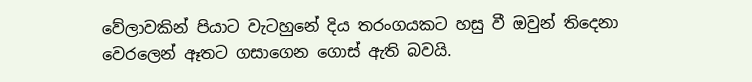වේලාවකින් පියාට වැටහුනේ දිය තරංගයකට හසු වී ඔවුන් තිදෙනා වෙරලෙන් ඈතට ගසාගෙන ගොස් ඇති බවයි.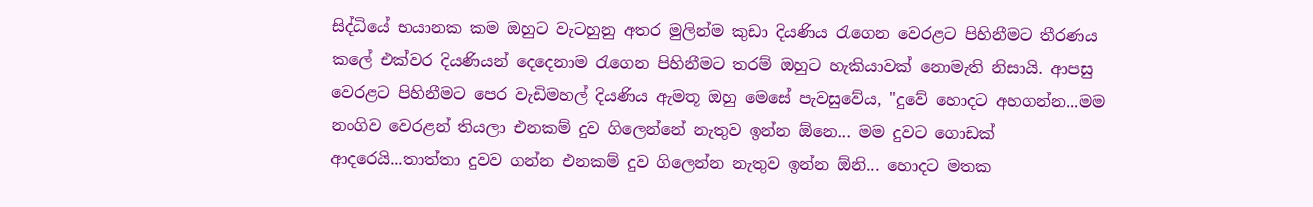සිද්ධියේ භයානක කම ඔහුට වැටහුනු අතර මුලින්ම කුඩා දියණිය රැගෙන වෙරළට පිහිනීමට තීරණය කලේ එක්වර දියණියන් දෙදෙනාම රැගෙන පිහිනීමට තරම් ඔහුට හැකියාවක් නොමැති නිසායි. ආපසු වෙරළට පිහිනීමට පෙර වැඩිමහල් දියණිය ඇමතූ ඔහු මෙසේ පැවසුවේය, "දුවේ හොදට අහගන්න...මම නංගිව වෙරළන් තියලා එනකම් දුව ගිලෙන්නේ නැතුව ඉන්න ඕනෙ... මම දුවට ගොඩක් ආදරෙයි...තාත්තා දුවව ගන්න එනකම් දුව ගිලෙන්න නැතුව ඉන්න ඕනි... හොදට මතක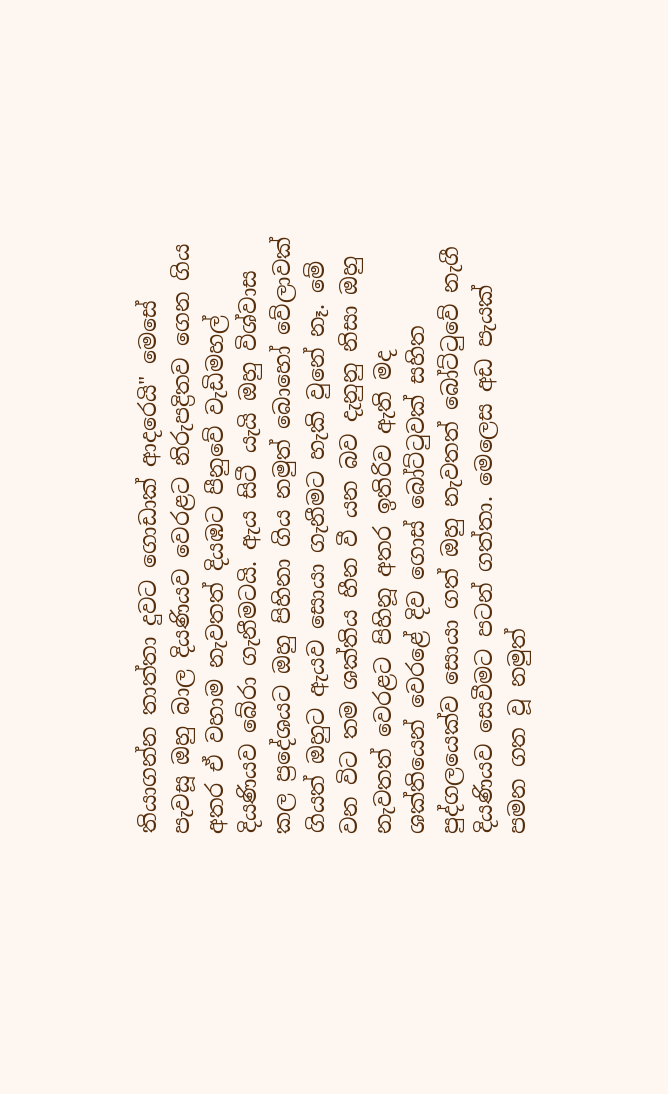තියාගන්න තාත්තා දුවට ගොඩාක් ආදරෙයි" මෙසේ පැවසූ ඔහු බාල දියණියව වෙරළට නිරුපද්‍රිතව ගෙන ගිය අතර ඒ වහාම නැවතත් දියඹට පීනුවේ වැඩිමහල් දියණියව බේරා ගැනීමටයි. ඇය සිටී යැයි ඔහු විශ්වාස කල ප්‍රදේශයට ඔහු පිහිනා ගිය නමුත් බොහෝ වේලාවක් ගියත් ඔහුට ඇයව සොයා ගැනීමට හැකි වුනේ නෑ. මේ වන විට තම ශක්තිය හීන වී යන බව දැනුනු නිසා ඔහු නැවතත් වෙරළට පිහිනූ අතර ඉතිරිව ඇති මද ශක්තියෙන් වෙරළේ දිව ගොස් බෝට්ටුවක් සහිත පුද්ගලයෙක්ව සොයා ගත් ඔහු නැවතත් බෝට්ටුවේ නැගී දියණියව සෙවීමට පටන් ගත්තා. මෙලෙස අඩ පැයක් පමන ගත වූ නමුත්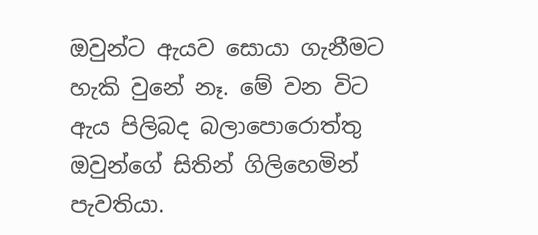ඔවුන්ට ඇයව සොයා ගැනීමට හැකි වුනේ නෑ. මේ වන විට ඇය පිලිබද බලාපොරොත්තු ඔවුන්ගේ සිතින් ගිලිහෙමින් පැවතියා.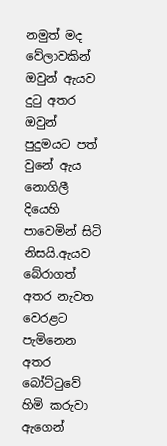නමුත් මද වේලාවකින් ඔවුන් ඇයව දුටු අතර ඔවුන් පුදුමයට පත් වුනේ ඇය නොගිලී දියෙහි පාවෙමින් සිටි නිසයි.ඇයව බේරාගත් අතර නැවත වෙරළට පැමිනෙන අතර බෝට්ටුවේ හිමි කරුවා ඇගෙන්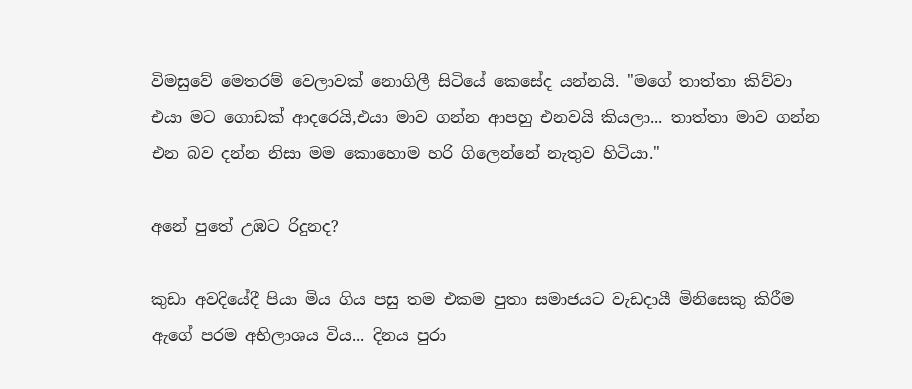විමසුවේ මෙතරම් වෙලාවක් නොගිලී සිටියේ කෙසේද යන්නයි. "මගේ තාත්තා කිව්වා එයා මට ගොඩක් ආදරෙයි,එයා මාව ගන්න ආපහු එනවයි කියලා... තාත්තා මාව ගන්න එන බව දන්න නිසා මම කොහොම හරි ගිලෙන්නේ නැතුව හිටියා."

අනේ පුතේ උඹට රිදුනද?

කුඩා අවදියේදී පියා මිය ගිය පසු තම එකම පුතා සමාජයට වැඩදායී මිනිසෙකු කිරීම ඇගේ පරම අභිලාශය විය... දිනය පුරා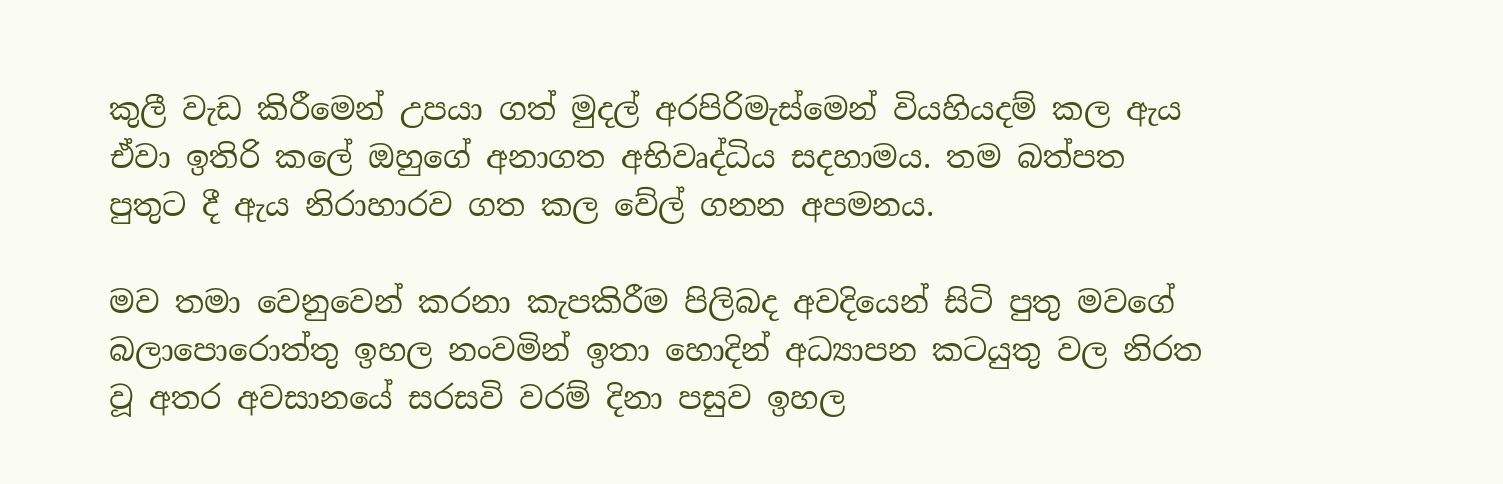කුලී වැඩ කිරීමෙන් උපයා ගත් මුදල් අරපිරිමැස්මෙන් වියහියදම් කල ඇය ඒවා ඉතිරි කලේ ඔහුගේ අනාගත අභිවෘද්ධිය සදහාමය. තම බත්පත පුතුට දී ඇය නිරාහාරව ගත කල වේල් ගනන අපමනය.

මව තමා වෙනුවෙන් කරනා කැපකිරීම පිලිබද අවදියෙන් සිටි පුතු මවගේ බලාපොරොත්තු ඉහල නංවමින් ඉතා හොදින් අධ්‍යාපන කටයුතු වල නිරත වූ අතර අවසානයේ සරසවි වරම් දිනා පසුව ඉහල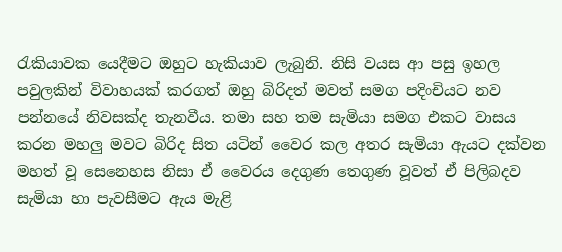රැකියාවක යෙදීමට ඔහුට හැකියාව ලැබුනි. නිසි වයස ආ පසු ඉහල පවුලකින් විවාහයක් කරගත් ඔහු බිරිදත් මවත් සමග පදිංචියට නව පන්නයේ නිවසක්ද තැනවීය. තමා සහ තම සැමියා සමග එකට වාසය කරන මහලු මවට බිරිද සිත යටින් වෛර කල අතර සැමියා ඇයට දක්වන මහත් වූ සෙනෙහස නිසා ඒ වෛරය දෙගුණ තෙගුණ වූවත් ඒ පිලිබදව සැමියා හා පැවසීමට ඇය මැළි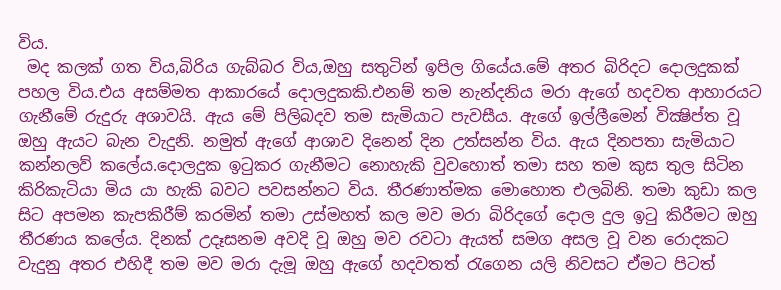විය.
 මද කලක් ගත විය,බිරිය ගැබ්බර විය,ඔහු සතුටින් ඉපිල ගියේය.මේ අතර බිරිදට දොලදුකක් පහල විය.එය අසම්මත ආකාරයේ දොලදුකකි.එනම් තම නැන්දනිය මරා ඇගේ හදවත ආහාරයට ගැනීමේ රුදුරු අශාවයි. ඇය මේ පිලිබදව තම සැමියාට පැවසීය. ඇගේ ඉල්ලීමෙන් වික්‍ෂිප්ත වූ ඔහු ඇයට බැන වැදුනි. නමුත් ඇගේ ආශාව දිනෙන් දින උත්සන්න විය. ඇය දිනපතා සැමියාට කන්නලව් කලේය.දොලදුක ඉටුකර ගැනීමට නොහැකි වුවහොත් තමා සහ තම කුස තුල සිටින කිරිකැටියා මිය යා හැකි බවට පවසන්නට විය. තීරණාත්මක මොහොත එලබිනි. තමා කුඩා කල සිට අපමන කැපකිරීම් කරමින් තමා උස්මහත් කල මව මරා බිරිදගේ දොල දුල ඉටු කිරීමට ඔහු තීරණය කලේය. දිනක් උදෑසනම අවදි වූ ඔහු මව රවටා ඇයත් සමග අසල වූ වන රොදකට වැදුනු අතර එහිදී තම මව මරා දැමූ ඔහු ඇගේ හදවතත් රැගෙන යලි නිවසට ඒමට පිටත්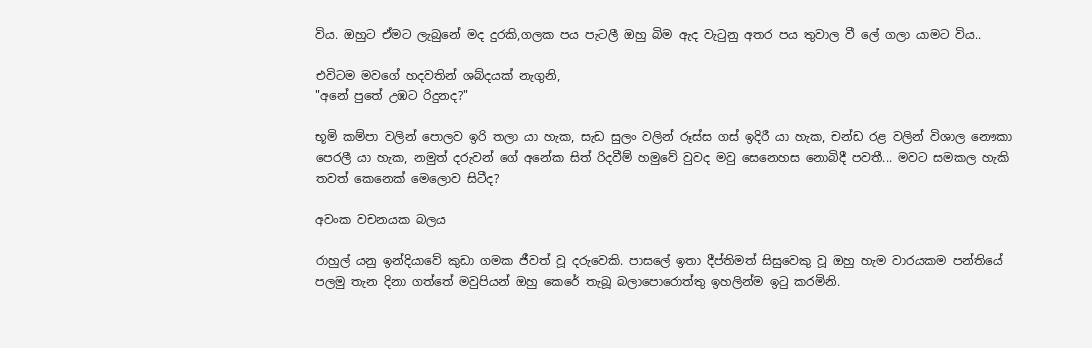විය. ඔහුට ඒමට ලැබුනේ මද දුරකි,ගලක පය පැටලී ඔහු බිම ඇද වැටුනු අතර පය තුවාල වී ලේ ගලා යාමට විය..

එවිටම මවගේ හදවතින් ශබ්දයක් නැගුනි,
"අනේ පුතේ උඹට රිදුනද?"

භූමි කම්පා වලින් පොලව ඉරි තලා යා හැක, සැඩ සුලං වලින් රූස්ස ගස් ඉදිරී යා හැක, චන්ඩ රළ වලින් විශාල නෞකා පෙරලී යා හැක, නමුත් දරුවන් ගේ අනේක සිත් රිදවීම් හමුවේ වුවද මවු සෙනෙහස නොබිදී පවතී... මවට සමකල හැකි තවත් කෙනෙක් මෙලොව සිටීද?

අවංක වචනයක බලය

රාහුල් යනු ඉන්දියාවේ කුඩා ගමක ජීවත් වූ දරුවෙකි. පාසලේ ඉතා දීප්තිමත් සිසුවෙකු වූ ඔහු හැම වාරයකම පන්තියේ පලමු තැන දිනා ගත්තේ මවුපියන් ඔහු කෙරේ තැබූ බලාපොරොත්තු ඉහලින්ම ඉටු කරමිනි.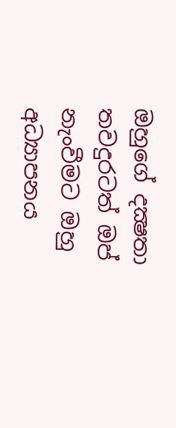ඔහුගේ දක්‍ෂතා තවදුරටත් ඔප් නැංවීමට ඔහු අධ්‍යාපනය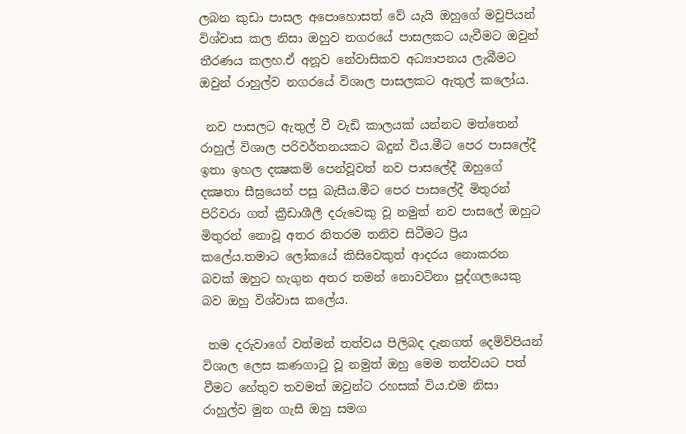ලබන කුඩා පාසල අපොහොසත් වේ යැයි ඔහුගේ මවුපියන් විශ්වාස කල නිසා ඔහුව නගරයේ පාසලකට යැවීමට ඔවුන් තීරණය කලහ.ඒ අනූව නේවාසිකව අධ්‍යාපනය ලැබීමට ඔවුන් රාහුල්ව නගරයේ විශාල පාසලකට ඇතුල් කලෝය.

 නව පාසලට ඇතුල් වී වැඩි කාලයක් යන්නට මත්තෙන් රාහුල් විශාල පරිවර්තනයකට බදුන් විය.මීට පෙර පාසලේදී ඉතා ඉහල දක්‍ෂකම් පෙන්වූවත් නව පාසලේදී ඔහුගේ දක්‍ෂතා සීඝ්‍රයෙන් පසු බැසීය.මීට පෙර පාසලේදී මිතුරන් පිරිවරා ගත් ක්‍රීඩාශීලී දරුවෙකු වූ නමුත් නව පාසලේ ඔහුට මිතුරන් නොවූ අතර නිතරම තනිව සිටීමට ප්‍රිය කලේය.තමාට ලෝකයේ කිසිවෙකුත් ආදරය නොකරන බවක් ඔහුට හැගුන අතර තමන් නොවටිනා පුද්ගලයෙකු බව ඔහු විශ්වාස කලේය.

 තම දරුවාගේ වත්මන් තත්වය පිලිබද දැනගත් දෙම්ව්පියන් විශාල ලෙස කණගාටු වූ නමුත් ඔහු මෙම තත්වයට පත් වීමට හේතුව තවමත් ඔවුන්ට රහසක් විය.එම නිසා රාහුල්ව මුන ගැසී ඔහු සමග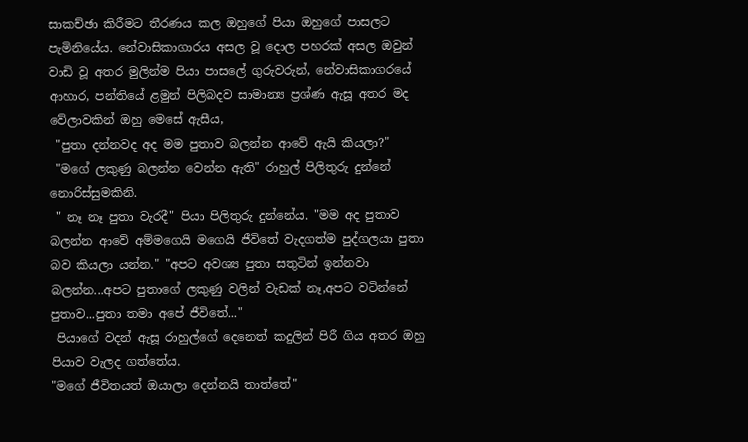සාකච්ඡා කිරීමට තීරණය කල ඔහුගේ පියා ඔහුගේ පාසලට පැමිනියේය. නේවාසිකාගාරය අසල වූ දොල පහරක් අසල ඔවුන් වාඩි වූ අතර මුලින්ම පියා පාසලේ ගුරුවරුන්, නේවාසිකාගරයේ ආහාර, පන්තියේ ළමුන් පිලිබදව සාමාන්‍ය ප්‍රශ්ණ ඇසූ අතර මද වේලාවකින් ඔහු මෙසේ ඇසීය,
 "පුතා දන්නවද අද මම පුතාව බලන්න ආවේ ඇයි කියලා?"
 "මගේ ලකුණු බලන්න වෙන්න ඇති" රාහුල් පිලිතුරු දුන්නේ නොරිස්සුමකිනි.
 " නෑ නෑ පුතා වැරදී" පියා පිලිතුරු දුන්නේය. "මම අද පුතාව බලන්න ආවේ අම්මගෙයි මගෙයි ජීවිතේ වැදගත්ම පුද්ගලයා පුතා බව කියලා යන්න." "අපට අවශ්‍ය පුතා සතුටින් ඉන්නවා බලන්න...අපට පුතාගේ ලකුණු වලින් වැඩක් නෑ,අපට වටින්නේ පුතාව...පුතා තමා අපේ ජීවිතේ..."
 පියාගේ වදන් ඇසූ රාහුල්ගේ දෙනෙත් කදුලින් පිරී ගිය අතර ඔහු පියාව වැලද ගත්තේය.
"මගේ ජීවිතයත් ඔයාලා දෙන්නයි තාත්තේ"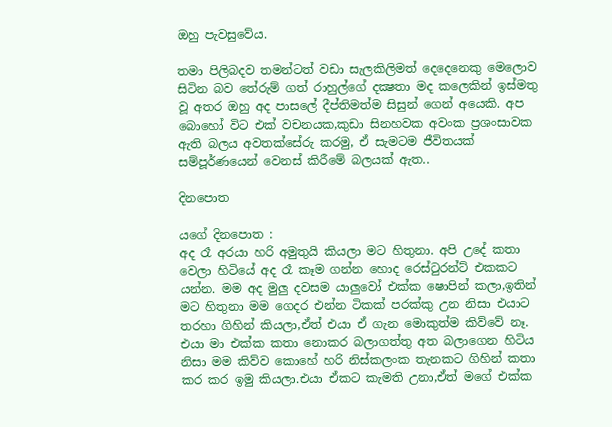ඔහු පැවසුවේය.

තමා පිලිබදව තමන්ටත් වඩා සැලකිලිමත් දෙදෙනෙකු මෙලොව සිටින බව තේරුම් ගත් රාහුල්ගේ දක්‍ෂතා මද කලෙකින් ඉස්මතු වූ අතර ඔහු අද පාසලේ දීප්තිමත්ම සිසුන් ගෙන් අයෙකි. අප බොහෝ විට එක් වචනයක,කුඩා සිනහවක අවංක ප්‍රශංසාවක ඇති බලය අවතක්සේරු කරමු, ඒ සැමටම ජීවිතයක් සම්පූර්ණයෙන් වෙනස් කිරීමේ බලයක් ඇත..

දිනපොත

යගේ දිනපොත :
අද රෑ අරයා හරි අමුතුයි කියලා මට හිතුනා. අපි උදේ කතා වෙලා හිටියේ අද රෑ කෑම ගන්න හොද රෙස්ටුරන්ට් එකකට යන්න. මම අද මුලු දවසම යාලුවෝ එක්ක ෂොපින් කලා,ඉතින් මට හිතුනා මම ගෙදර එන්න ටිකක් පරක්කු උන නිසා එයාට තරහා ගිහින් කියලා,ඒත් එයා ඒ ගැන මොකුත්ම කිව්වේ නෑ. එයා මා එක්ක කතා නොකර බලාගත්තු අත බලාගෙන හිටිය නිසා මම කිව්ව කොහේ හරි නිස්කලංක තැනකට ගිහින් කතා කර කර ඉමු කියලා.එයා ඒකට කැමති උනා,ඒත් මගේ එක්ක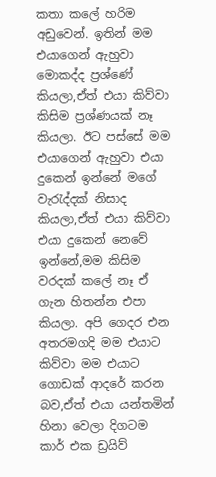කතා කලේ හරිම අඩුවෙන්. ඉතින් මම එයාගෙන් ඇහුවා මොකද්ද ප්‍රශ්ණේ කියලා,ඒත් එයා කිව්වා කිසිම ප්‍රශ්ණයක් නෑ කියලා. ඊට පස්සේ මම එයාගෙන් ඇහුවා එයා දුකෙන් ඉන්නේ මගේ වැරැද්දක් නිසාද කියලා,ඒත් එයා කිව්වා එයා දුකෙන් නෙවේ ඉන්නේ,මම කිසිම වරදක් කලේ නෑ ඒ ගැන හිතන්න එපා කියලා. අපි ගෙදර එන අතරමගදි මම එයාට කිව්වා මම එයාට ගොඩක් ආදරේ කරන බව,ඒත් එයා යන්තමින් හිනා වෙලා දිගටම කාර් එක ඩ්‍රයිව්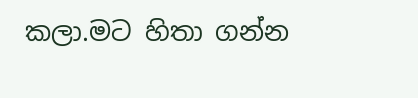කලා.මට හිතා ගන්න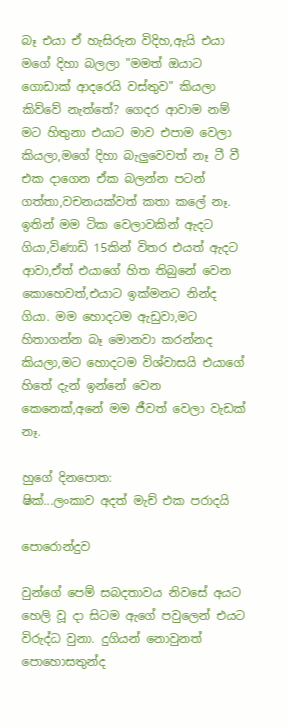බෑ එයා ඒ හැසිරුන විදිහ,ඇයි එයා මගේ දිහා බලලා "මමත් ඔයාට ගොඩාක් ආදරෙයි වස්තුව" කියලා කිව්වේ නැත්තේ? ගෙදර ආවාම නම් මට හිතුනා එයාට මාව එපාම වෙලා කියලා,මගේ දිහා බැලුවෙවත් නෑ ටී වී එක දාගෙන ඒක බලන්න පටන් ගත්තා,වචනයක්වත් කතා කලේ නෑ. ඉතින් මම ටික වෙලාවකින් ඇදට ගියා,විණාඩි 15කින් විතර එයත් ඇදට ආවා,ඒත් එයාගේ හිත තිබුනේ වෙන කොහෙවත්,එයාට ඉක්මනට නින්ද ගියා. මම හොදටම ඇඩුවා,මට හිතාගන්න බෑ මොනවා කරන්නද කියලා,මට හොදටම විශ්වාසයි එයාගේ හිතේ දැන් ඉන්නේ වෙන කෙනෙක්,අනේ මම ජීවත් වෙලා වැඩක් නෑ.

හුගේ දිනපොත:
ෂික්...ලංකාව අදත් මැච් එක පරාදයි

පොරොන්දුව

වුන්ගේ පෙම් සබදතාවය නිවසේ අයට හෙලි වූ දා සිටම ඇගේ පවුලෙන් එයට විරුද්ධ වුනා. දුගියන් නොවුනත් පොහොසතුන්ද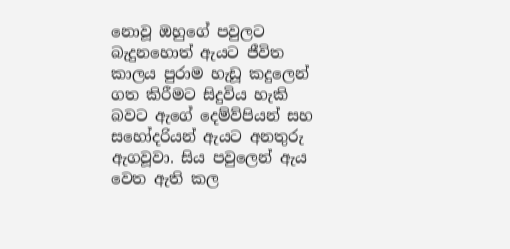නොවූ ඔහුගේ පවුලට බැදුනහොත් ඇයට ජීවිත කාලය පුරාම හැඩූ කදුලෙන් ගත කිරීමට සිදුවිය හැකි බවට ඇගේ දෙම්ව්පියන් සහ සහෝදරියන් ඇයට අනතුරු ඇගවූවා. සිය පවුලෙන් ඇය වෙත ඇති කල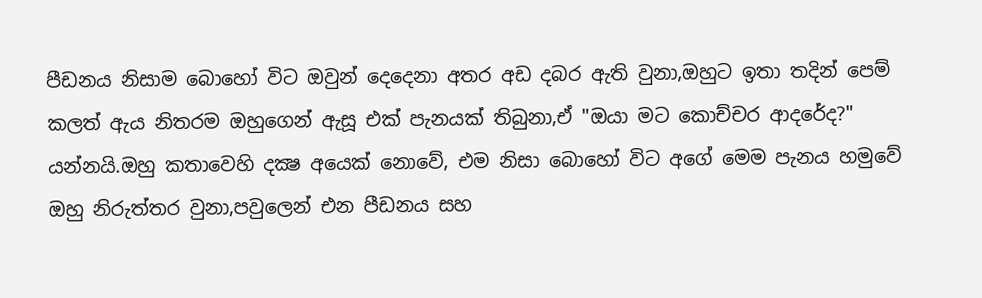පීඩනය නිසාම බොහෝ විට ඔවුන් දෙදෙනා අතර අඩ දබර ඇති වුනා,ඔහුට ඉතා තදින් පෙම් කලත් ඇය නිතරම ඔහුගෙන් ඇසූ එක් පැනයක් තිබුනා,ඒ "ඔයා මට කොච්චර ආදරේද?" යන්නයි.ඔහු කතාවෙහි දක්‍ෂ අයෙක් නොවේ, එම නිසා බොහෝ විට අගේ මෙම පැනය හමුවේ ඔහු නිරුත්තර වුනා,පවුලෙන් එන පීඩනය සහ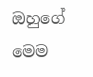ඔහුගේ මෙම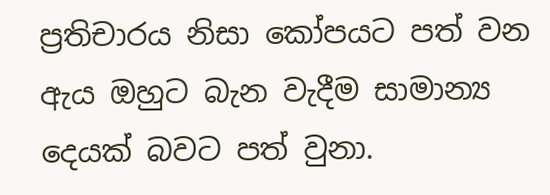ප්‍රතිචාරය නිසා කෝපයට පත් වන ඇය ඔහුට බැන වැදීම සාමාන්‍ය දෙයක් බවට පත් වුනා.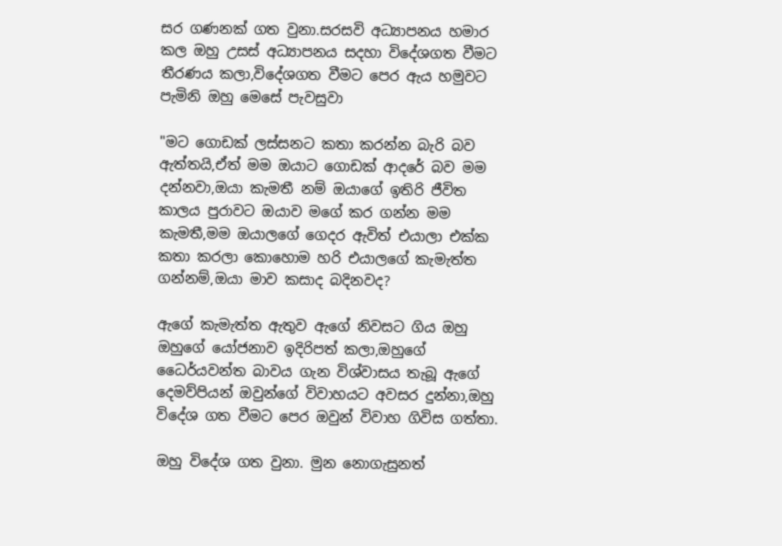සර ගණනක් ගත වුනා.සරසවි අධ්‍යාපනය හමාර කල ඔහු උසස් අධ්‍යාපනය සදහා විදේශගත වීමට තීරණය කලා,විදේශගත වීමට පෙර ඇය හමුවට පැමිනි ඔහු මෙසේ පැවසුවා

"මට ගොඩක් ලස්සනට කතා කරන්න බැරි බව ඇත්තයි,ඒත් මම ඔයාට ගොඩක් ආදරේ බව මම දන්නවා,ඔයා කැමතී නම් ඔයාගේ ඉතිරි ජීවිත කාලය පුරාවට ඔයාව මගේ කර ගන්න මම කැමතී,මම ඔයාලගේ ගෙදර ඇවිත් එයාලා එක්ක කතා කරලා කොහොම හරි එයාලගේ කැමැත්ත ගන්නම්,ඔයා මාව කසාද බදිනවද?

ඇගේ කැමැත්ත ඇතුව ඇගේ නිවසට ගිය ඔහු ඔහුගේ යෝජනාව ඉදිරිපත් කලා,ඔහුගේ ධෛර්යවන්ත බාවය ගැන විශ්වාසය තැබූ ඇගේ දෙමව්පියන් ඔවුන්ගේ විවාහයට අවසර දුන්නා,ඔහු විදේශ ගත වීමට පෙර ඔවුන් විවාහ ගිවිස ගත්තා.

ඔහු විදේශ ගත වුනා. මුන නොගැසුනත්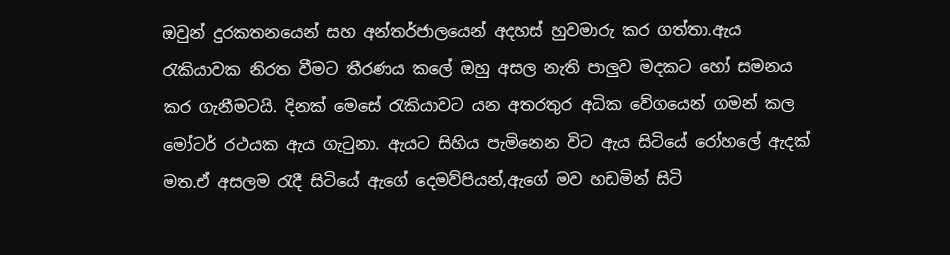ඔවුන් දුරකතනයෙන් සහ අන්තර්ජාලයෙන් අදහස් හුවමාරු කර ගත්තා.ඇය රැකියාවක නිරත වීමට තීරණය කලේ ඔහු අසල නැති පාලුව මදකට හෝ සමනය කර ගැනීමටයි. දිනක් මෙසේ රැකියාවට යන අතරතුර අධික වේගයෙන් ගමන් කල මෝටර් රථයක ඇය ගැටුනා. ඇයට සිහිය පැමිනෙන විට ඇය සිටියේ රෝහලේ ඇදක් මත.ඒ අසලම රැදී සිටියේ ඇගේ දෙමව්පියන්,ඇගේ මව හඩමින් සිටි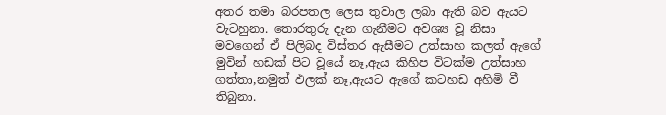අතර තමා බරපතල ලෙස තුවාල ලබා ඇති බව ඇයට වැටහුනා. තොරතුරු දැන ගැනීමට අවශ්‍ය වූ නිසා මවගෙන් ඒ පිලිබද විස්තර ඇසීමට උත්සාහ කලත් ඇගේ මුවින් හඩක් පිට වූයේ නෑ,ඇය කිහිප විටක්ම උත්සාහ ගත්තා,නමුත් ඵලක් නෑ,ඇයට ඇගේ කටහඩ අහිමි වී තිබුනා.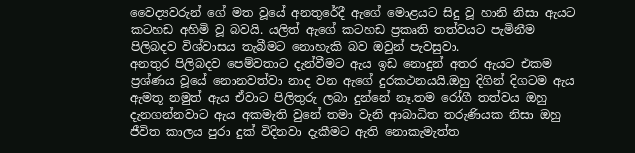වෛද්‍යවරුන් ගේ මත වූයේ අනතුරේදී ඇගේ මොළයට සිදු වූ හානි නිසා ඇයට කටහඩ අහිමි වූ බවයි. යලිත් ඇගේ කටහඩ ප්‍රකෘති තත්වයට පැමිනීම පිලිබදව විශ්වාසය තැබීමට නොහැකි බව ඔවුන් පැවසුවා.
අනතුර පිලිබදව පෙම්වතාට දැන්වීමට ඇය ඉඩ නොදුන් අතර ඇයට එකම ප්‍රශ්ණය වූයේ නොනවත්වා නාද වන ඇගේ දුරකථනයයි.ඔහු දිගින් දිගටම ඇය ඇමතූ නමුත් ඇය ඒවාට පිලිතුරු ලබා දුන්නේ නෑ.තම රෝගී තත්වය ඔහු දැනගන්නවාට ඇය අකමැති වුනේ තමා වැනි ආබාධිත තරුණියක නිසා ඔහු ජීවිත කාලය පුරා දුක් විදිනවා දැකීමට ඇති නොකැමැත්ත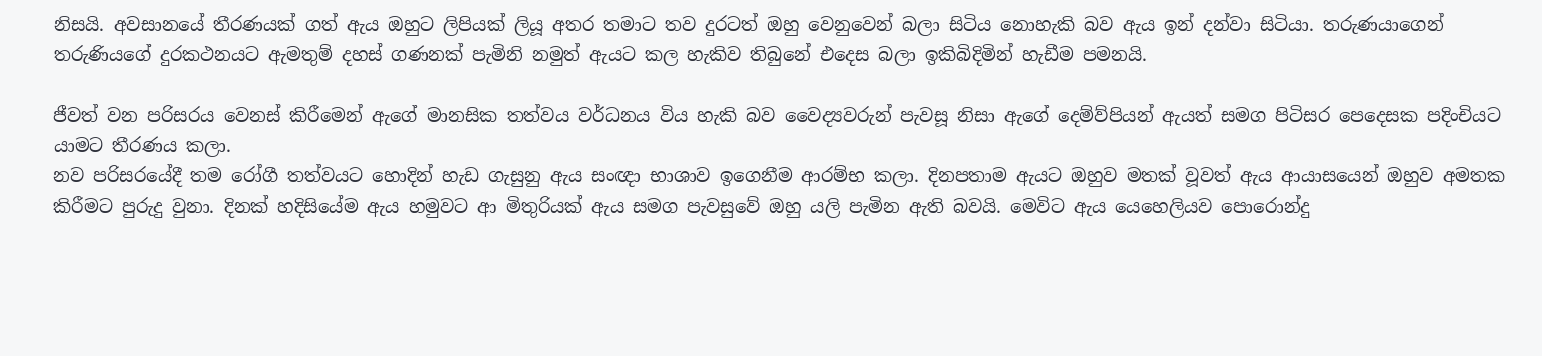නිසයි. අවසානයේ තීරණයක් ගත් ඇය ඔහුට ලිපියක් ලියූ අතර තමාට තව දුරටත් ඔහු වෙනුවෙන් බලා සිටිය නොහැකි බව ඇය ඉන් දන්වා සිටියා. තරුණයාගෙන් තරුණියගේ දුරකථනයට ඇමතුම් දහස් ගණනක් පැමිනි නමුත් ඇයට කල හැකිව තිබුනේ එදෙස බලා ඉකිබිදිමින් හැඩීම පමනයි.

ජීවත් වන පරිසරය වෙනස් කිරීමෙන් ඇගේ මානසික තත්වය වර්ධනය විය හැකි බව වෛද්‍යවරුන් පැවසූ නිසා ඇගේ දෙම්ව්පියන් ඇයත් සමග පිටිසර පෙදෙසක පදිංචියට යාමට තීරණය කලා.
නව පරිසරයේදී තම රෝගී තත්වයට හොදින් හැඩ ගැසුනු ඇය සංඥා භාශාව ඉගෙනීම ආරම්භ කලා. දිනපතාම ඇයට ඔහුව මතක් වූවත් ඇය ආයාසයෙන් ඔහුව අමතක කිරීමට පුරුදු වුනා. දිනක් හදිසියේම ඇය හමුවට ආ මිතුරියක් ඇය සමග පැවසුවේ ඔහු යලි පැමින ඇති බවයි. මෙවිට ඇය යෙහෙලියව පොරොන්දු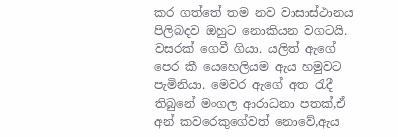කර ගත්තේ තම නව වාසාස්ථානය පිලිබදව ඔහුට නොකියන වගටයි.
වසරක් ගෙවී ගියා. යලිත් ඇගේ පෙර කී යෙහෙලියම ඇය හමුවට පැමිනියා. මෙවර ඇගේ අත රැදී තිබුනේ මංගල ආරාධනා පතක්,ඒ අන් කවරෙකුගේවත් නොවේ,ඇය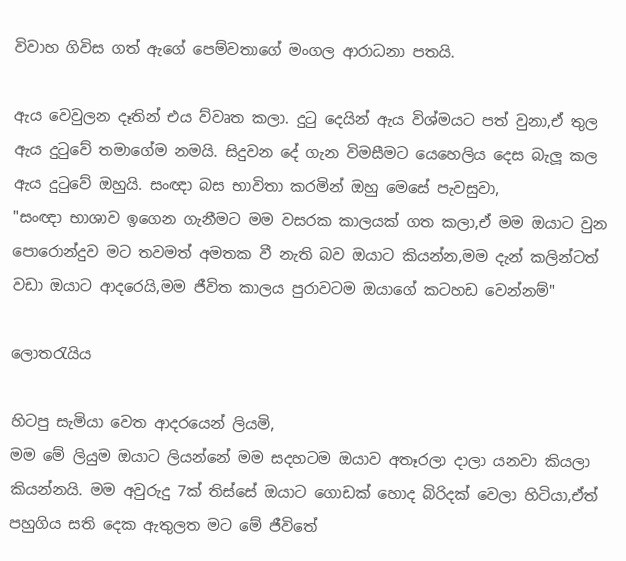විවාහ ගිවිස ගත් ඇගේ පෙම්වතාගේ මංගල ආරාධනා පතයි.

ඇය වෙවුලන දෑතින් එය ව්වෘත කලා. දුටු දෙයින් ඇය විශ්මයට පත් වුනා,ඒ තුල ඇය දුටුවේ තමාගේම නමයි. සිදුවන දේ ගැන විමසීමට යෙහෙලිය දෙස බැලූ කල ඇය දුටුවේ ඔහුයි. සංඥා බස භාවිතා කරමින් ඔහු මෙසේ පැවසුවා,
"සංඥා භාශාව ඉගෙන ගැනීමට මම වසරක කාලයක් ගත කලා,ඒ මම ඔයාට වුන පොරොන්දුව මට තවමත් අමතක වී නැති බව ඔයාට කියන්න,මම දැන් කලින්ටත් වඩා ඔයාට ආදරෙයි,මම ජීවිත කාලය පුරාවටම ඔයාගේ කටහඩ වෙන්නම්"

ලොතරැයිය

හිටපු සැමියා වෙත ආදරයෙන් ලියමි,
මම මේ ලියුම ඔයාට ලියන්නේ මම සදහටම ඔයාව අතෑරලා දාලා යනවා කියලා කියන්නයි. මම අවුරුදු 7ක් තිස්සේ ඔයාට ගොඩක් හොද බිරිදක් වෙලා හිටියා,ඒත් පහුගිය සති දෙක ඇතුලත මට මේ ජීවිතේ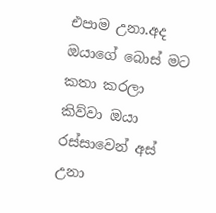එපාම උනා.අද ඔයාගේ බොස් මට කතා කරලා කිව්වා ඔයා රස්සාවෙන් අස් උනා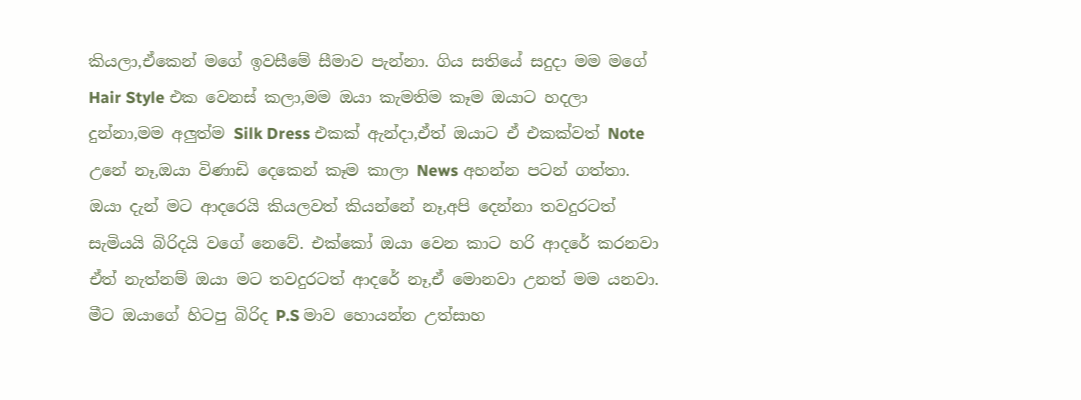කියලා,ඒකෙන් මගේ ඉවසීමේ සීමාව පැන්නා. ගිය සතියේ සදුදා මම මගේ Hair Style එක වෙනස් කලා,මම ඔයා කැමතිම කෑම ඔයාට හදලා දුන්නා,මම අලුත්ම Silk Dress එකක් ඇන්දා,ඒත් ඔයාට ඒ එකක්වත් Note උනේ නෑ,ඔයා විණාඩි දෙකෙන් කෑම කාලා News අහන්න පටන් ගත්තා. ඔයා දැන් මට ආදරෙයි කියලවත් කියන්නේ නෑ,අපි දෙන්නා තවදුරටත් සැමියයි බිරිදයි වගේ නෙවේ. එක්කෝ ඔයා වෙන කාට හරි ආදරේ කරනවා ඒත් නැත්නම් ඔයා මට තවදුරටත් ආදරේ නෑ,ඒ මොනවා උනත් මම යනවා. මීට ඔයාගේ හිටපු බිරිද P.S මාව හොයන්න උත්සාහ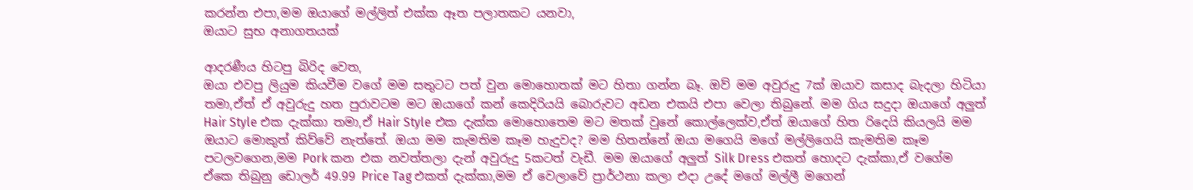කරන්න එපා,මම ඔයාගේ මල්ලිත් එක්ක ඈත පලාතකට යනවා,
ඔයාට සුභ අනාගතයක්

ආදරණීය හිටපු බිරිද වෙත,
ඔයා එවපු ලියුම කියවීම වගේ මම සතුටට පත් වුන මොහොතක් මට හිතා ගන්න බෑ. ඔව් මම අවුරුදු 7ක් ඔයාව කසාද බැදලා හිටියා තමා,ඒත් ඒ අවුරුදු හත පුරාවටම මට ඔයාගේ කන් කෙදිරියයි බොරුවට අඩන එකයි එපා වෙලා තිබුනේ. මම ගිය සදුදා ඔයාගේ අලුත් Hair Style එක දැක්කා තමා,ඒ Hair Style එක දැක්ක මොහොතෙම මට මතක් වුනේ කොල්ලෙක්ව,ඒත් ඔයාගේ හිත රිදෙයි කියලයි මම ඔයාට මොකුත් කිව්වේ නැත්තේ. ඔයා මම කැමතිම කෑම හැදුවද? මම හිතන්නේ ඔයා මගෙයි මගේ මල්ලිගෙයි කැමතිම කෑම පටලවගෙන,මම Pork කන එක නවත්තලා දැන් අවුරුදු 5කටත් වැඩී. මම ඔයාගේ අලුත් Silk Dress එකත් හොදට දැක්කා,ඒ වගේම ඒකෙ තිබුනු ඩොලර් 49.99 Price Tag එකත් දැක්කා,මම ඒ වෙලාවේ ප්‍රාර්ථනා කලා එදා උදේ මගේ මල්ලී මගෙන්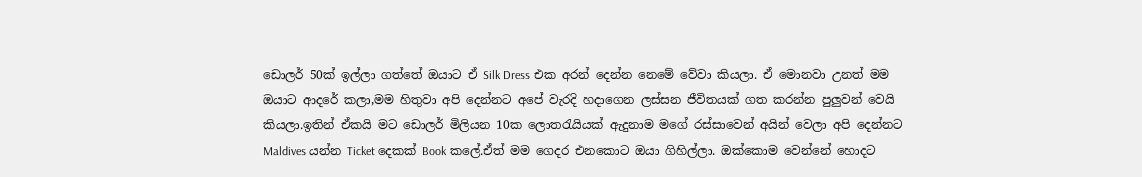ඩොලර් 50ක් ඉල්ලා ගත්තේ ඔයාට ඒ Silk Dress එක අරන් දෙන්න නෙමේ වේවා කියලා. ඒ මොනවා උනත් මම ඔයාට ආදරේ කලා,මම හිතුවා අපි දෙන්නට අපේ වැරදි හදාගෙන ලස්සන ජීවිතයක් ගත කරන්න පුලුවන් වෙයි කියලා.ඉතින් ඒකයි මට ඩොලර් මිලියන 10ක ලොතරැයියක් ඇදුනාම මගේ රස්සාවෙන් අයින් වෙලා අපි දෙන්නට Maldives යන්න Ticket දෙකක් Book කලේ.ඒත් මම ගෙදර එනකොට ඔයා ගිහිල්ලා. ඔක්කොම වෙන්නේ හොදට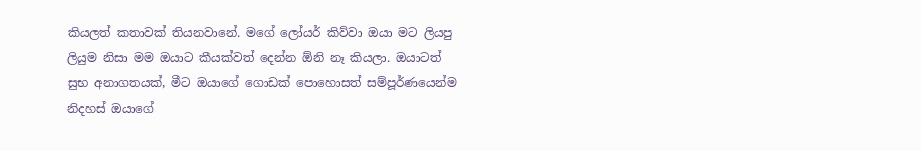කියලත් කතාවක් තියනවානේ. මගේ ලෝයර් කිව්වා ඔයා මට ලියපු ලියුම නිසා මම ඔයාට කීයක්වත් දෙන්න ඕනි නෑ කියලා. ඔයාටත් සුභ අනාගතයක්, මීට ඔයාගේ ගොඩක් පොහොසත් සම්පූර්ණයෙන්ම නිදහස් ඔයාගේ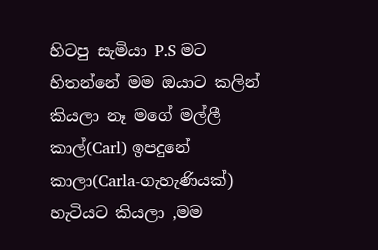හිටපු සැමියා P.S මට හිතන්නේ මම ඔයාට කලින් කියලා නෑ මගේ මල්ලී කාල්(Carl) ඉපදුනේ කාලා(Carla-ගැහැණියක්) හැටියට කියලා ,මම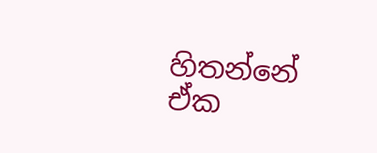හිතන්නේ ඒක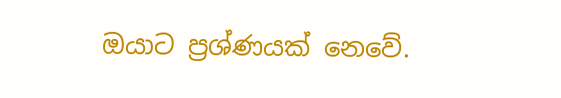ඔයාට ප්‍රශ්ණයක් නෙවේ.